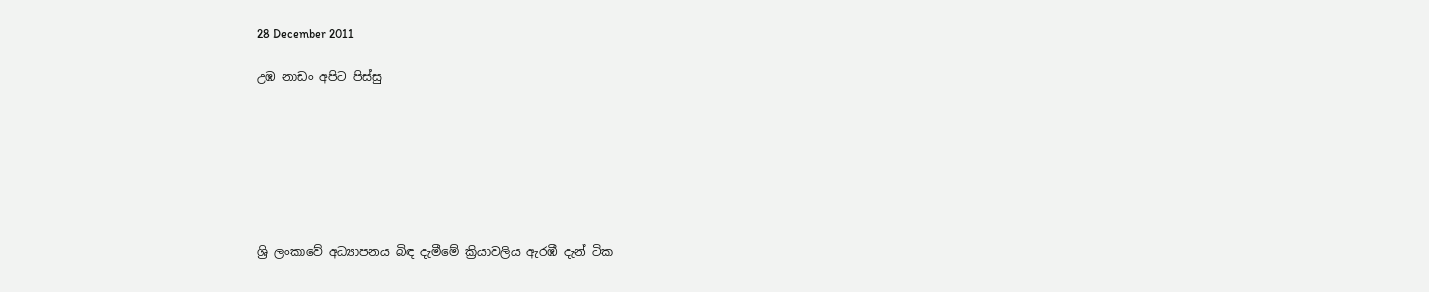28 December 2011

උඹ නාඩං අපිට පිස්සු







ශ්‍රි ලංකාවේ අධ්‍යාපනය බිඳ දැමීමේ ක්‍රියාවලිය ඇරඹී දැන් ටික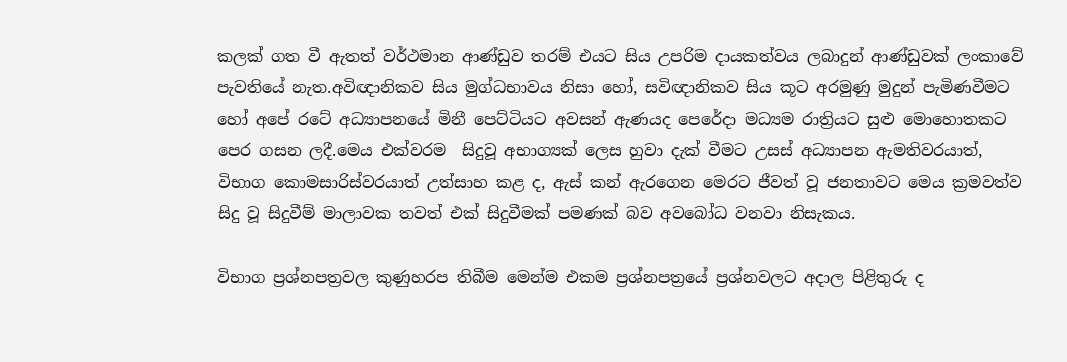කලක් ගත වී ඇතත් වර්ථමාන ආණ්ඩුව තරම් එයට සිය උපරිම දායකත්වය ලබාදුන් ආණ්ඩුවක් ලංකාවේ පැවතියේ නැත.අවිඥානිකව සිය මුග්ධභාවය නිසා හෝ, සවිඥානිකව සිය කූට අරමුණු මුදුන් පැමිණවීමට හෝ අපේ රටේ අධ්‍යාපනයේ මිනී පෙට්ටියට අවසන් ඇණයද පෙරේදා මධ්‍යම රාත්‍රියට සුළු මොහොතකට පෙර ගසන ලදී.මෙය එක්වරම  සිදුවූ අභාග්‍යක් ලෙස හුවා දැක් වීමට උසස් අධ්‍යාපන ඇමතිවරයාත්, විභාග කොමසාරිස්වරයාත් උත්සාහ කළ ද, ඇස් කන් ඇරගෙන මෙරට ජීවත් වූ ජනතාවට මෙය ක්‍රමවත්ව සිදු වූ සිදුවීම් මාලාවක තවත් එක් සිදුවීමක් පමණක් බව අවබෝධ වනවා නිසැකය.

විභාග ප්‍රශ්නපත්‍රවල කුණුහරප තිබීම මෙන්ම එකම ප්‍රශ්නපත්‍රයේ ප්‍රශ්නවලට අදාල පිළිතුරු ද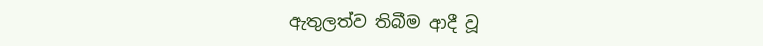ඇතුලත්ව තිබීම ආදී වූ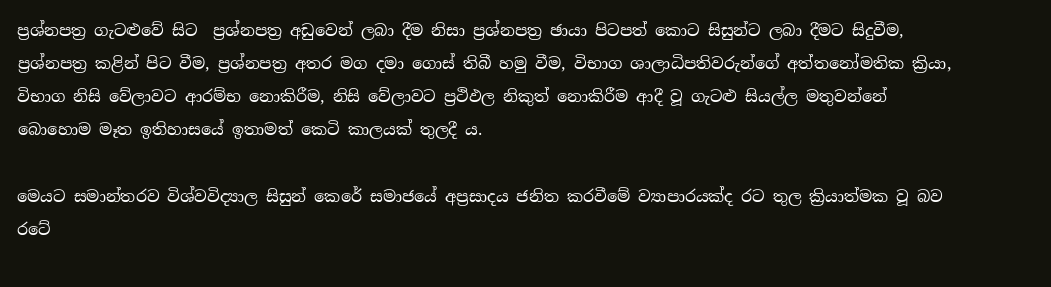ප්‍රශ්නපත්‍ර ගැටළුවේ සිට  ප්‍රශ්නපත්‍ර අඩුවෙන් ලබා දීම නිසා ප්‍රශ්නපත්‍ර ඡායා පිටපත් කොට සිසුන්ට ලබා දීමට සිදුවීම, ප්‍රශ්නපත්‍ර කළින් පිට වීම, ප්‍රශ්නපත්‍ර අතර මග දමා ගොස් තිබී හමු වීම, විභාග ශාලාධිපතිවරුන්ගේ අත්තනෝමතික ක්‍රියා, විභාග නිසි වේලාවට ආරම්භ නොකිරීම, නිසි වේලාවට ප්‍රථිඵල නිකුත් නොකිරීම ආදී වූ ගැටළු සියල්ල මතුවන්නේ බොහොම මෑත ඉතිහාසයේ ඉතාමත් කෙටි කාලයක් තුලදී ය.

මෙයට සමාන්තරව විශ්වවිද්‍යාල සිසුන් කෙරේ සමාජයේ අප්‍රසාදය ජනිත කරවීමේ ව්‍යාපාරයක්ද රට තුල ක්‍රියාත්මක වූ බව රටේ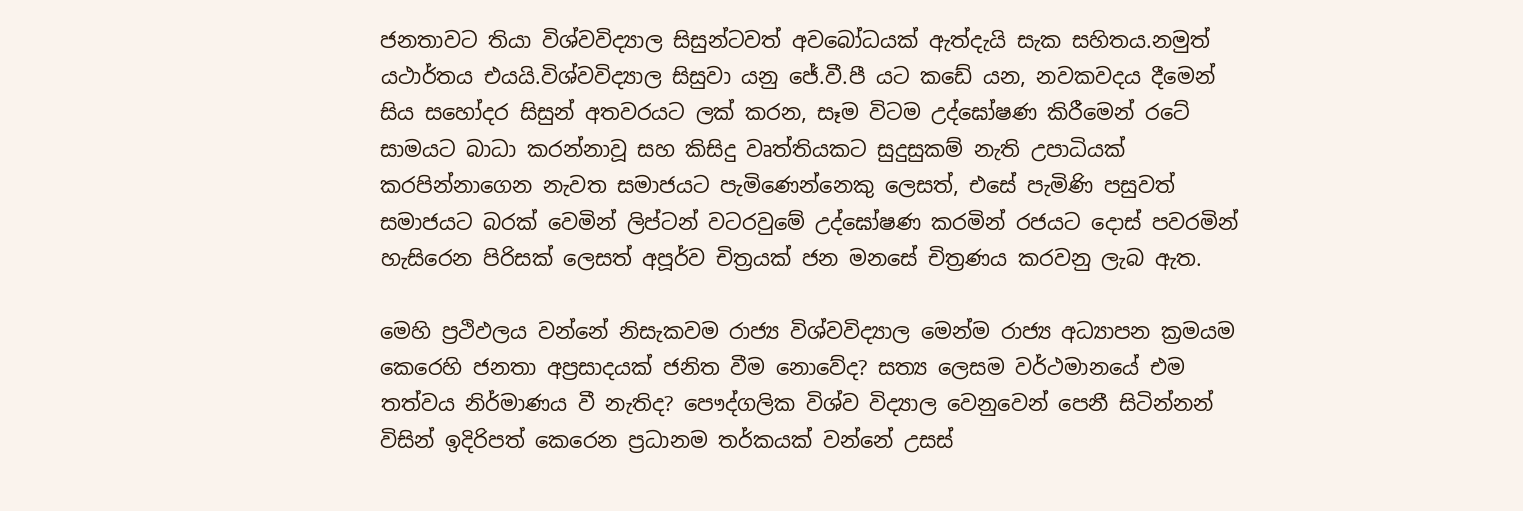ජනතාවට තියා විශ්වවිද්‍යාල සිසුන්ටවත් අවබෝධයක් ඇත්දැයි සැක සහිතය.නමුත් යථාර්තය එයයි.විශ්වවිද්‍යාල සිසුවා යනු ජේ.වී.පී යට කඩේ යන, නවකවදය දීමෙන් සිය සහෝදර සිසුන් අතවරයට ලක් කරන, සෑම විටම උද්ඝෝෂණ කිරීමෙන් රටේ සාමයට බාධා කරන්නාවූ සහ කිසිදු වෘත්තියකට සුදුසුකම් නැති උපාධියක් කරපින්නාගෙන නැවත සමාජයට පැමිණෙන්නෙකු ලෙසත්, එසේ පැමිණි පසුවත් සමාජයට බරක් වෙමින් ලිප්ටන් වටරවුමේ උද්ඝෝෂණ කරමින් රජයට දොස් පවරමින් හැසිරෙන පිරිසක් ලෙසත් අපූර්ව චිත්‍රයක් ජන මනසේ චිත්‍රණය කරවනු ලැබ ඇත.

මෙහි ප්‍රථිඵලය වන්නේ නිසැකවම රාජ්‍ය විශ්වවිද්‍යාල මෙන්ම රාජ්‍ය අධ්‍යාපන ක්‍රමයම කෙරෙහි ජනතා අප්‍රසාදයක් ජනිත වීම නොවේද? සත්‍ය ලෙසම වර්ථමානයේ එම තත්වය නිර්මාණය වී නැතිද? පෞද්ගලික විශ්ව විද්‍යාල වෙනුවෙන් පෙනී සිටින්නන් විසින් ඉදිරිපත් කෙරෙන ප්‍රධානම තර්කයක් වන්නේ උසස්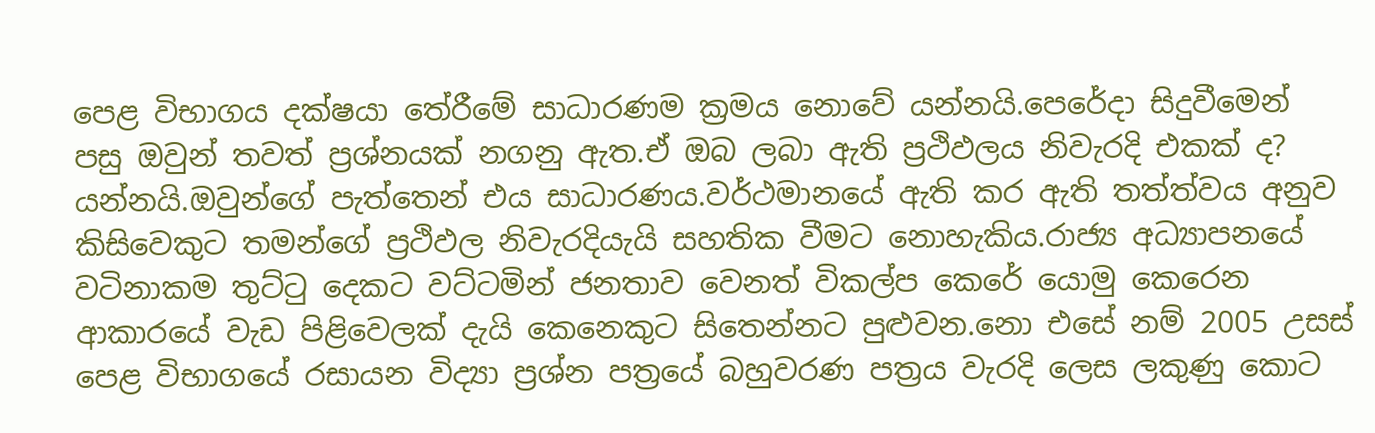පෙළ විභාගය දක්ෂයා තේරීමේ සාධාරණම ක්‍රමය නොවේ යන්නයි.පෙරේදා සිදුවීමෙන් පසු ඔවුන් තවත් ප්‍රශ්නයක් නගනු ඇත.ඒ ඔබ ලබා ඇති ප්‍රථිඵලය නිවැරදි එකක් ද? යන්නයි.ඔවුන්ගේ පැත්තෙන් එය සාධාරණය.වර්ථමානයේ ඇති කර ඇති තත්ත්වය අනුව කිසිවෙකුට තමන්ගේ ප්‍රථිඵල නිවැරදියැයි සහතික වීමට නොහැකිය.රාජ්‍ය අධ්‍යාපනයේ වටිනාකම තුට්ටු දෙකට වට්ටමින් ජනතාව වෙනත් විකල්ප කෙරේ යොමු කෙරෙන ආකාරයේ වැඩ පිළිවෙලක් දැයි කෙනෙකුට සිතෙන්නට පුළුවන.නො එසේ නම් 2005 උසස් පෙළ විභාගයේ රසායන විද්‍යා ප්‍රශ්න පත්‍රයේ බහුවරණ පත්‍රය වැරදි ලෙස ලකුණු කොට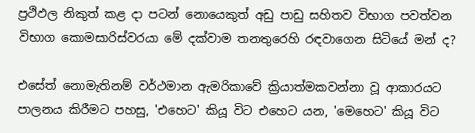ප්‍රථිඵල නිකුත් කළ දා පටන් නොයෙකුත් අඩු පාඩු සහිතව විභාග පවත්වන විභාග කොමසාරිස්වරයා මේ දක්වාම තනතුරෙහි රඳවාගෙන සිටියේ මන් ද?

එසේත් නොමැතිනම් වර්ථමාන ඇමරිකාවේ ක්‍රියාත්මකවන්නා වූ ආකාරයට පාලනය කිරීමට පහසු, 'එහෙට' කියූ විට එහෙට යන, 'මෙහෙට' කියූ විට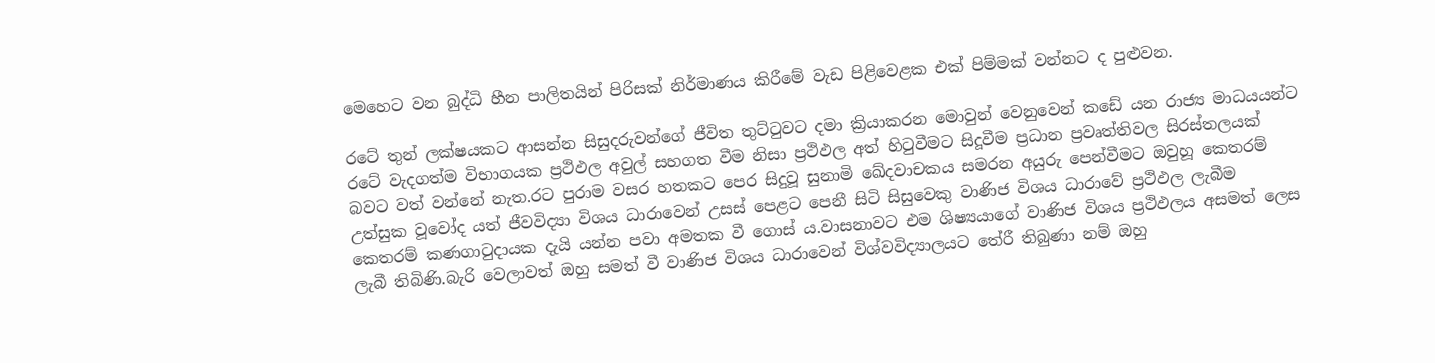මෙහෙට වන බුද්ධි හීන පාලිතයින් පිරිසක් නිර්මාණය කිරීමේ වැඩ පිළිවෙළක එක් පිම්මක් වන්නට ද පුළුවන.

රටේ තුන් ලක්ෂයකට ආසන්න සිසුදරුවන්ගේ ජීවිත තුට්ටුවට දමා ක්‍රියාකරන මොවුන් වෙනුවෙන් කඩේ යන රාජ්‍ය මාධ‍යයන්ට රටේ වැදගත්ම විභාගයක ප්‍රථිඵල අවුල් සහගත වීම නිසා ප්‍රථිඵල අත් හිටුවීමට සිදූවීම ප්‍රධාන ප්‍රවෘත්තිවල සිරස්තලයක් බවට වත් වන්නේ නැත.රට පුරාම වසර හතකට පෙර සිදුවූ සුනාමි ඛේදවාචකය සමරන අයුරු පෙන්වීමට ඔවුහූ කෙතරම් උත්සුක වූවෝද යත් ජීවවිද්‍යා විශය ධාරාවෙන් උසස් පෙළට පෙනී සිටි සිසුවෙකු වාණිජ විශය ධාරාවේ ප්‍රථිඵල ලැබීම කෙතරම් කණගාටුදායක දැයි යන්න පවා අමතක වී ගොස් ය.වාසනාවට එම ශිෂ්‍යයාගේ වාණිජ විශය ප්‍රථිඵලය අසමත් ලෙස ලැබී තිබිණි.බැරි වෙලාවත් ඔහු සමත් වී වාණිජ විශය ධාරාවෙන් විශ්වවිද්‍යාලයට තේරී තිබුණා නම් ඔහු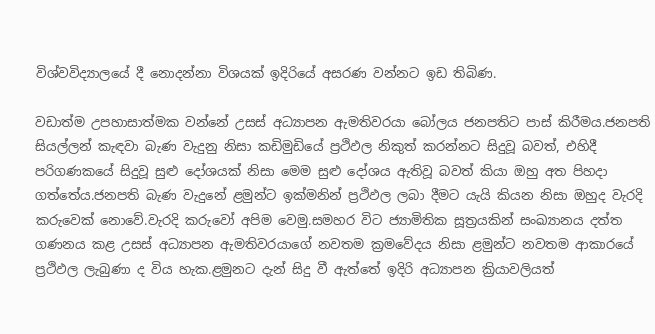විශ්වවිද්‍යාලයේ දී නොදන්නා විශයක් ඉදිරියේ අසරණ වන්නට ඉඩ තිබිණ.

වඩාත්ම උපහාසාත්මක වන්නේ උසස් අධ්‍යාපන ඇමතිවරයා බෝලය ජනපතිට පාස් කිරීමය.ජනපති සියල්ලන් කැඳවා බැණ වැදුනු නිසා කඩිමුඩියේ ප්‍රථිඵල නිකුත් කරන්නට සිදුවූ බවත්, එහිදී පරිගණකයේ සිදුවූ සුළු දෝශයක් නිසා මෙම සුළු දෝශය ඇතිවූ බවත් කියා ඔහු අත පිහදා ගත්තේය.ජනපති බැණ වැදුනේ ළමුන්ට ඉක්මනින් ප්‍රථිඵල ලබා දීමට යැයි කියන නිසා ඔහුද වැරදි කරුවෙක් නොවේ.වැරදි කරුවෝ අපිම වෙමු.සමහර විට ජ්‍යාමිතික සූත්‍රයකින් සංඛ්‍යානය දත්ත ගණනය කළ උසස් අධ්‍යාපන ඇමතිවරයාගේ නවතම ක්‍රමවේදය නිසා ළමුන්ට නවතම ආකාරයේ ප්‍රථිඵල ලැබුණා ද විය හැක.ළමුනට දැන් සිදු වී ඇත්තේ ඉදිරි අධ්‍යාපන ක්‍රියාවලියත්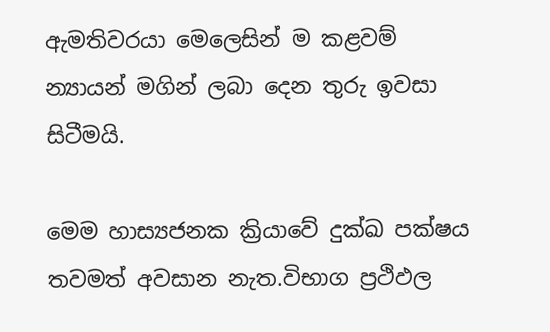ඇමතිවරයා මෙලෙසින් ම කළවම් න්‍යායන් මගින් ලබා දෙන තුරු ඉවසා සිටීමයි.

මෙම හාස්‍යජනක ක්‍රියාවේ දුක්ඛ පක්ෂය තවමත් අවසාන නැත.විභාග ප්‍රථිඵල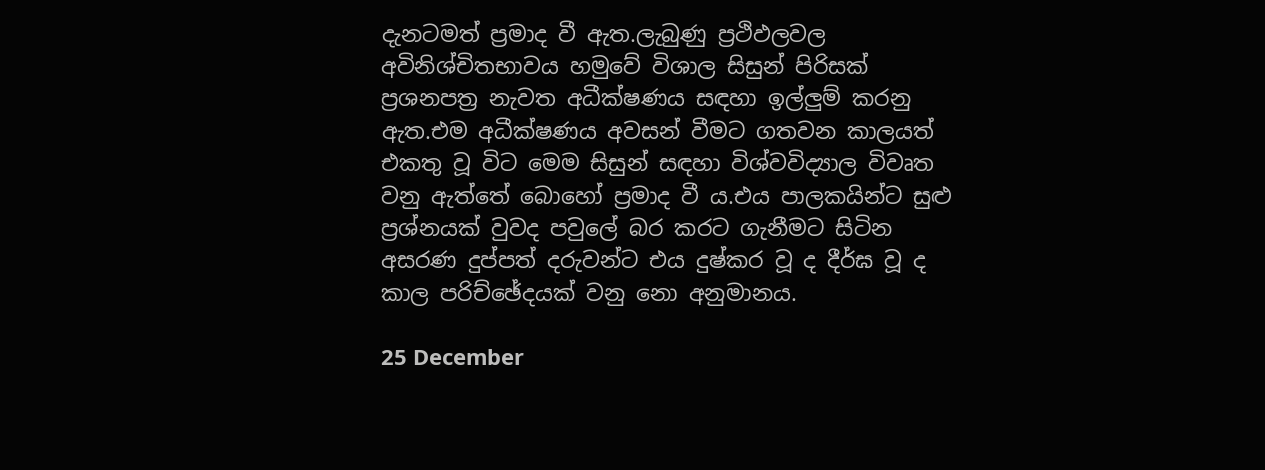දැනටමත් ප්‍රමාද වී ඇත.ලැබුණු ප්‍රථිඵලවල අවිනිශ්චිතභාවය හමුවේ විශාල සිසුන් පිරිසක් ප්‍රශනපත්‍ර නැවත අධීක්ෂණය සඳහා ඉල්ලුම් කරනු ඇත.එම අධීක්ෂණය අවසන් වීමට ගතවන කාලයත් එකතු වූ විට මෙම සිසුන් සඳහා විශ්වවිද්‍යාල විවෘත වනු ඇත්තේ බොහෝ ප්‍රමාද වී ය.එය පාලකයින්ට සුළු ප්‍රශ්නයක් වුවද පවුලේ බර කරට ගැනීමට සිටින අසරණ දුප්පත් දරුවන්ට එය දුෂ්කර වූ ද දීර්ඝ වූ ද කාල පරිච්ඡේදයක් වනු නො අනුමානය.

25 December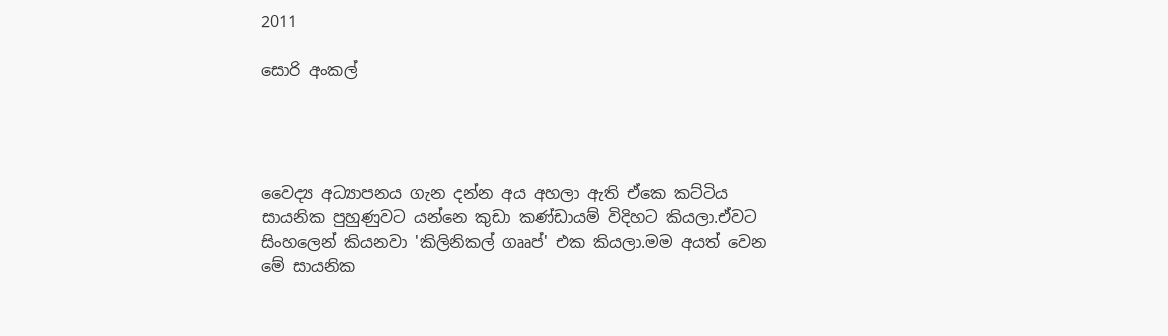2011

සොරි අංකල්




වෛද්‍ය අධ්‍යාපනය ගැන දන්න අය අහලා ඇති ඒකෙ කට්ටිය සායනික පුහුණුවට යන්නෙ කුඩා කණ්ඩායම් විදිහට කියලා.ඒවට සිංහලෙන් කියනවා 'කිලිනිකල් ගෲප්' එක කියලා.මම අයත් වෙන මේ සායනික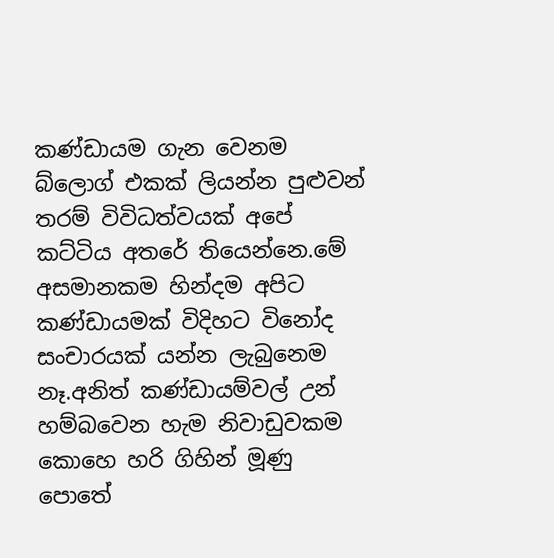කණ්ඩායම ගැන වෙනම බ්ලොග් එකක් ලියන්න පුළුවන් තරම් විවිධත්වයක් අපේ කට්ටිය අතරේ තියෙන්නෙ.මේ අසමානකම හින්දම අපිට කණ්ඩායමක් විදිහට විනෝද සංචාරයක් යන්න ලැබුනෙම නෑ.අනිත් කණ්ඩායම්වල් උන් හම්බවෙන හැම නිවාඩුවකම කොහෙ හරි ගිහින් මූණු පොතේ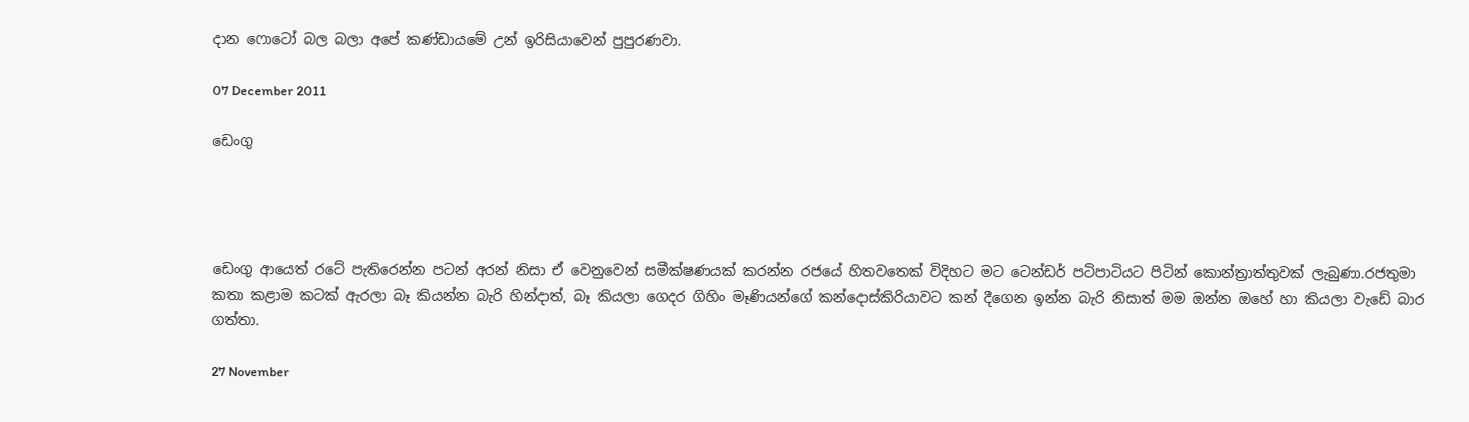දාන ෆොටෝ බල බලා අපේ කණ්ඩායමේ උන් ඉරිසියාවෙන් පුපුරණවා.

07 December 2011

ඩෙංගු




ඩෙංගු ආයෙත් රටේ පැතිරෙන්න පටන් අරන් නිසා ඒ වෙනුවෙන් සමීක්ෂණයක් කරන්න රජයේ හිතවතෙක් විදිහට මට ටෙන්ඩර් පටිපාටියට පිටින් කොන්ත්‍රාත්තුවක් ලැබුණා.රජතුමා කතා කළාම කටක් ඇරලා බෑ කියන්න බැරි හින්දාත්, බෑ කියලා ගෙදර ගිහිං මෑණියන්ගේ කන්දොස්කිරියාවට කන් දීගෙන ඉන්න බැරි නිසාත් මම ඔන්න ඔහේ හා කියලා වැඩේ බාර ගත්තා.

27 November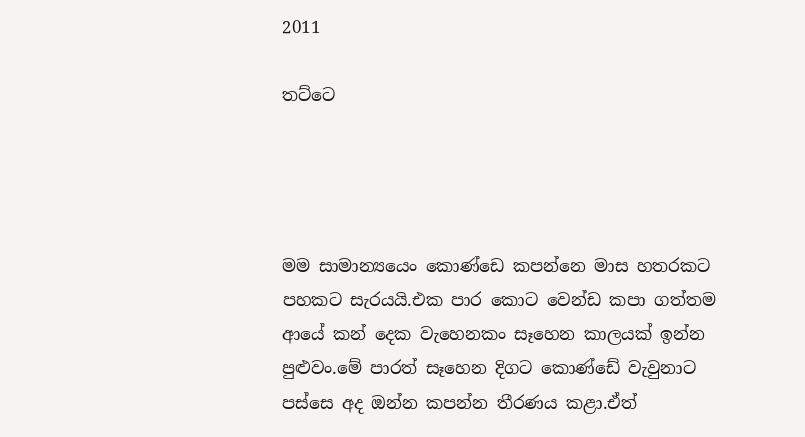2011

තට්ටෙ




මම සාමාන්‍යයෙං කොණ්ඩෙ කපන්නෙ මාස හතරකට පහකට සැරයයි.එක පාර කොට වෙන්ඩ කපා ගත්තම ආයේ කන් දෙක වැහෙනකං සෑහෙන කාලයක් ඉන්න පුළුවං.මේ පාරත් සෑහෙන දිගට කොණ්ඩේ වැවුනාට පස්සෙ අද ඔන්න කපන්න තීරණය කළා.ඒත්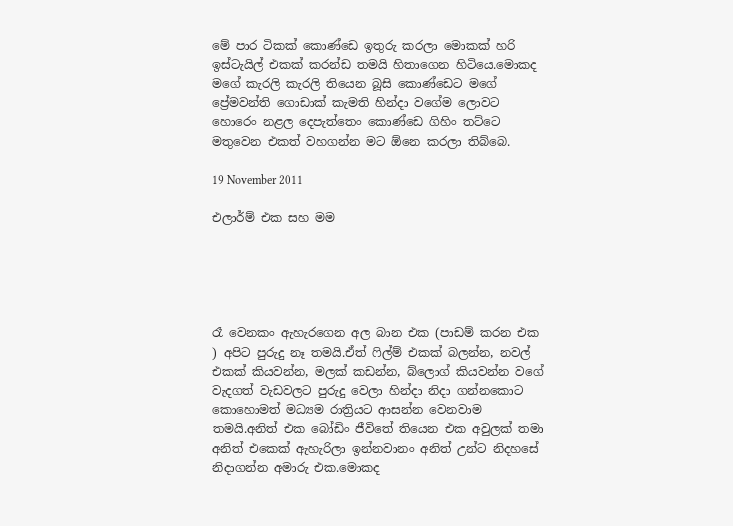මේ පාර ටිකක් කොණ්ඩෙ ඉතුරු කරලා මොකක් හරි ඉස්ටැයිල් එකක් කරන්ඩ තමයි හිතාගෙන හිටියෙ.මොකද මගේ කැරලි කැරලි තියෙන බූසි කොණ්ඩෙට මගේ ප්‍රේමවන්ති ගොඩාක් කැමති හින්දා වගේම ලොවට හොරෙං නළල දෙපැත්තෙං කොණ්ඩෙ ගිහිං තට්ටෙ මතුවෙන එකත් වහගන්න මට ඕනෙ කරලා තිබ්බෙ.

19 November 2011

එලාර්ම් එක සහ මම





රෑ වෙනකං ඇහැරගෙන අල බාන එක (පාඩම් කරන එක ) අපිට පුරුදු නෑ තමයි.ඒත් ෆිල්ම් එකක් බලන්න, නවල් එකක් කියවන්න, මලක් කඩන්න, බ්ලොග් කියවන්න වගේ වැදගත් වැඩවලට පුරුදු වෙලා හින්දා නිදා ගන්නකොට කොහොමත් මධ්‍යම රාත්‍රියට ආසන්න වෙනවාම තමයි.අනිත් එක බෝඩිං ජීවිතේ තියෙන එක අවුලක් තමා අනිත් එකෙක් ඇහැරිලා ඉන්නවානං අනිත් උන්ට නිදහසේ නිදාගන්න අමාරු එක.මොකද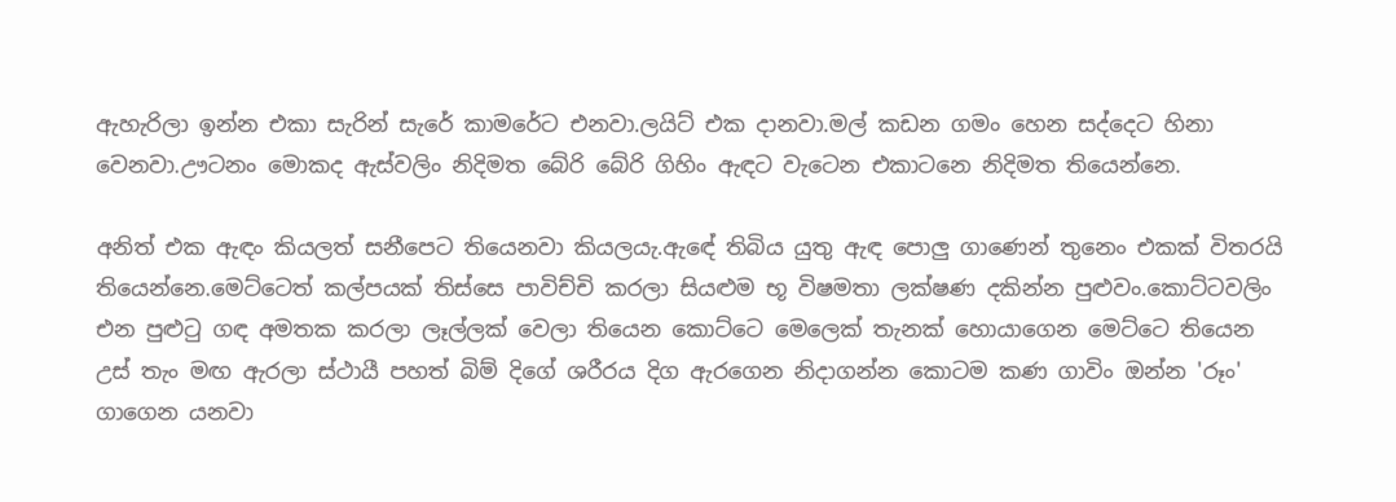ඇහැරිලා ඉන්න එකා සැරින් සැරේ කාමරේට එනවා.ලයිට් එක දානවා.මල් කඩන ගමං හෙන සද්දෙට හිනා වෙනවා.ඌටනං මොකද ඇස්වලිං නිදිමත බේරි බේරි ගිහිං ඇඳට වැටෙන එකාටනෙ නිදිමත තියෙන්නෙ.

අනිත් එක ඇඳං කියලත් සනීපෙට තියෙනවා කියලයැ.ඇඳේ තිබිය යුතු ඇඳ පොලු ගාණෙන් තුනෙං එකක් විතරයි තියෙන්නෙ.මෙට්ටෙත් කල්පයක් තිස්සෙ පාවිච්චි කරලා සියළුම භූ විෂමතා ලක්ෂණ දකින්න පුළුවං.කොට්ටවලිං එන පුළුටු ගඳ අමතක කරලා ලෑල්ලක් වෙලා තියෙන කොට්ටෙ මෙලෙක් තැනක් හොයාගෙන මෙට්ටෙ තියෙන උස් තැං මඟ ඇරලා ස්ථායී පහත් බිම් දිගේ ශරීරය දිග ඇරගෙන නිදාගන්න කොටම කණ ගාවිං ඔන්න 'රූං' ගාගෙන යනවා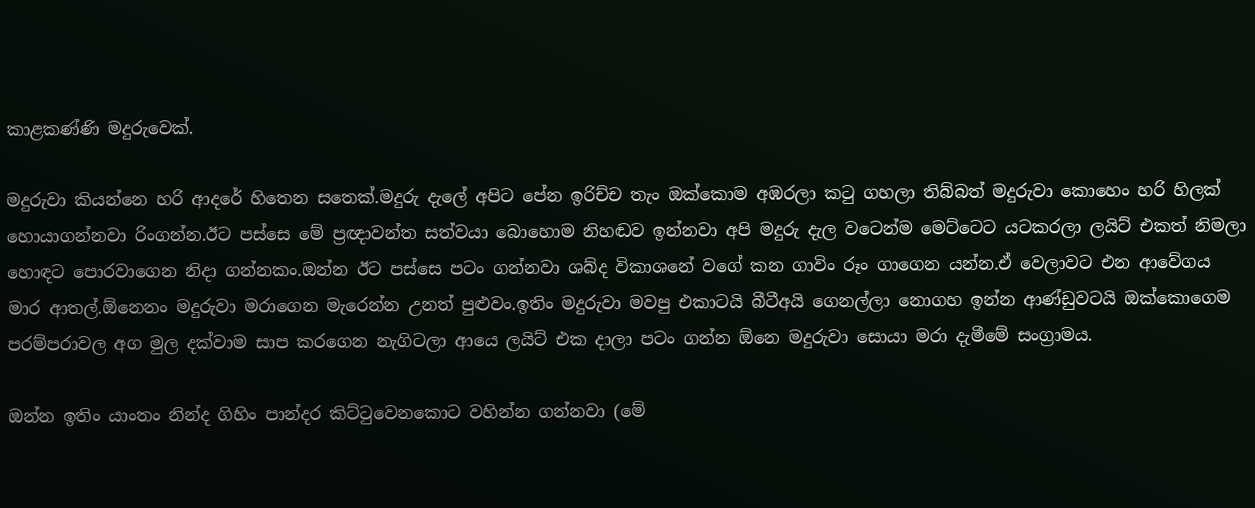කාළකණ්ණි මදුරුවෙක්.

මදුරුවා කියන්නෙ හරි ආදරේ හිතෙන සතෙක්.මදුරු දැලේ අපිට පේන ඉරිච්ච තැං ඔක්කොම අඹරලා කටු ගහලා තිබ්බත් මදුරුවා කොහෙං හරි හිලක් හොයාගන්නවා රිංගන්න.ඊට පස්සෙ මේ ප්‍රඥාවන්ත සත්වයා බොහොම නිහඬව ඉන්නවා අපි මදුරු දැල වටෙන්ම මෙට්ටෙට යටකරලා ල‍යිට් එකත් නිමලා හොඳට පොරවාගෙන නිදා ගන්නකං.ඔන්න ඊට පස්සෙ පටං ගන්නවා ශබ්ද විකාශනේ වගේ කන ගාවිං රූං ගාගෙන යන්න.ඒ වෙලාවට එන ආවේගය මාර ආතල්.ඕනෙනං මදුරුවා මරාගෙන මැරෙන්න උනත් පුළුවං.ඉතිං මදුරුවා මවපු එකාටයි බීටීඅයි ගෙනල්ලා නොගහ ඉන්න ආණ්ඩුවටයි ඔක්කොගෙම පරම්පරාවල අග මුල දක්වාම සාප කරගෙන නැගිටලා ආයෙ ලයිට් එක දාලා පටං ගන්න ඕනෙ මදුරුවා සොයා මරා දැමීමේ සංග්‍රාමය.

ඔන්න ඉතිං යාංතං නින්ද ගිහිං පාන්දර කිට්ටුවෙනකොට වහින්න ගන්නවා (මේ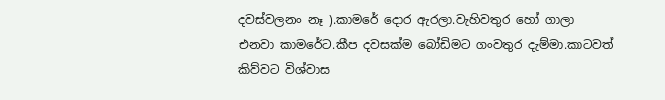දවස්වලනං නෑ ).කාමරේ දොර ඇරලා.වැහිවතුර හෝ ගාලා එනවා කාමරේට.කීප දවසක්ම බෝඩිමට ගංවතුර දැම්මා.කාටවත් කිව්වට විශ්වාස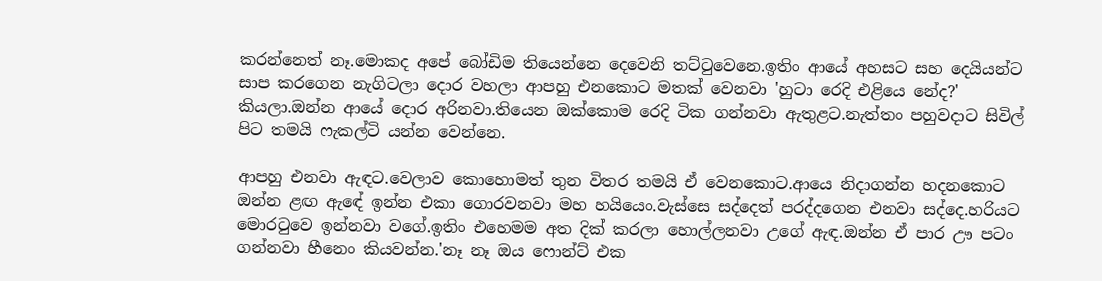කරන්නෙත් නෑ.මොකද අපේ බෝඩිම තියෙන්නෙ දෙවෙනි තට්ටුවෙනෙ.ඉතිං ආයේ අහසට සහ දෙයියන්ට සාප කරගෙන නැගිටලා දොර වහලා ආපහු එනකොට මතක් වෙනවා 'හුටා රෙදි එළියෙ නේද?' කියලා.ඔන්න ආයේ දොර අරිනවා.තියෙන ඔක්කොම රෙදි ටික ගන්නවා ඇතුළට.නැත්තං පහුවදාට සිවිල් පිට තමයි ෆැකල්ටි යන්න වෙන්නෙ.

ආපහු එනවා ඇඳට.වෙලාව කොහොමත් තුන විතර තමයි ඒ වෙනකොට.ආයෙ නිදාගන්න හදනකොට ඔන්න ළඟ ඇඳේ ඉන්න එකා ගොරවනවා මහ හයියෙං.වැස්සෙ සද්දෙත් පරද්දගෙන එනවා සද්දෙ.හරියට මොරටුවෙ ඉන්නවා වගේ.ඉතිං එහෙමම අත දික් කරලා හොල්ලනවා උගේ ඇඳ.ඔන්න ඒ පාර ඌ පටං ගන්නවා හීනෙං කියවන්න.'නෑ නෑ ඔය ෆොන්ට් එක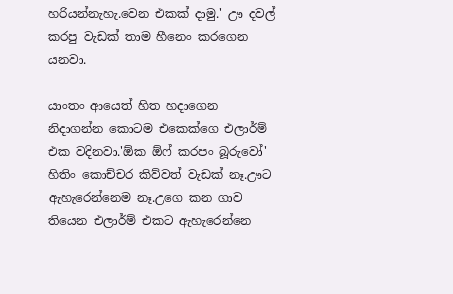හරියන්නැහැ.වෙන එකක් දාමු.' ඌ දවල් කරපු වැඩක් තාම හීනෙං කරගෙන යනවා.

යාංතං ආයෙත් හිත හදාගෙන නිදාගන්න කොටම එකෙක්ගෙ එලාර්ම් එක වදිනවා.'ඕක ඕෆ් කරපං බූරුවෝ' හිතිං කොච්චර කිව්වත් වැඩක් නෑ.ඌට ඇහැරෙන්නෙම නෑ.උගෙ කන ගාව තියෙන එලාර්ම් එකට ඇහැරෙන්නෙ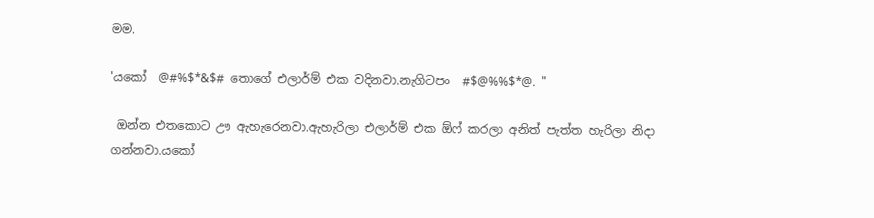මම.

'යකෝ  @#%$*&$# තොගේ එලාර්ම් එක වදිනවා.නැගිටපං  #$@%%$*@. "

 ඔන්න එතකොට ඌ ඇහැරෙනවා.ඇහැරිලා එලාර්ම් එක ඕෆ් කරලා අනිත් පැත්ත හැරිලා නිදා ගන්නවා.යකෝ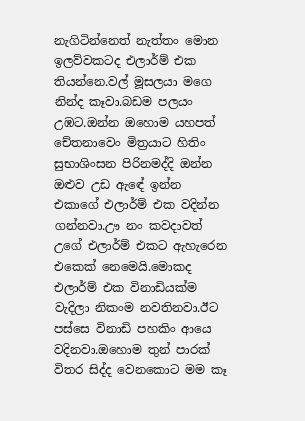නැගිටින්නෙත් නැත්තං මොන ඉලව්වකටද එලාර්ම් එක තියන්නෙ.වල් මූසලයා මගෙ නින්ද කෑවා.බඩම පලයං උඹට.ඔන්න ඔහොම යහපත් චේතනාවෙං මිත්‍රයාට හිතිං සුභාශිංසන පිරිනමද්දි ඔන්න ඔළුව උඩ ඇඳේ ඉන්න එකාගේ එලාර්ම් එක වදින්න ගන්නවා.ඌ නං කවදාවත් උගේ එලාර්ම් එකට ඇහැරෙන එකෙක් නෙමෙයි.මොකද එලාර්ම් එක විනාඩියක්ම වැදිලා නිකංම නවතිනවා.ඊට පස්සෙ විනාඩි පහකිං ආයෙ වදිනවා.ඔහොම තුන් පාරක් විතර සිද්ද වෙනකොට මම කෑ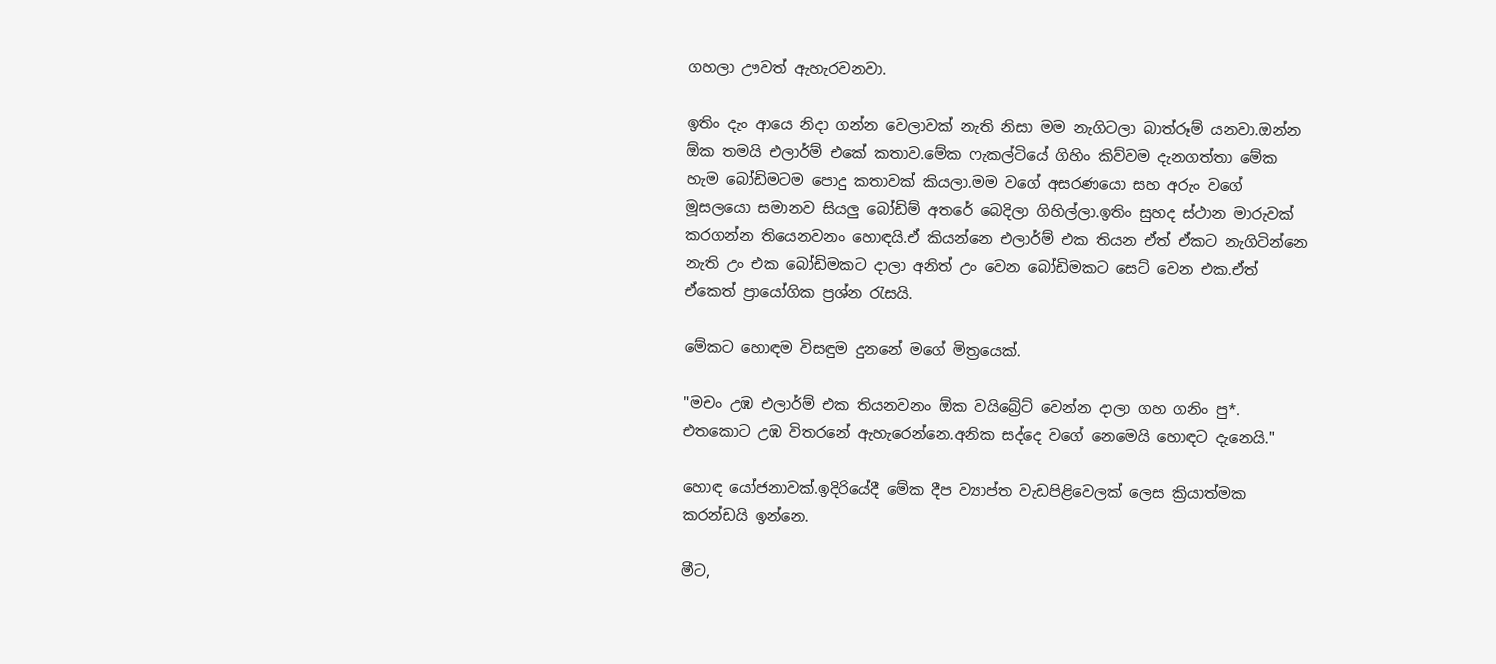ගහලා ඌවත් ඇහැරවනවා.

ඉතිං දැං ආයෙ නිදා ගන්න වෙලාවක් නැති නිසා මම නැගිටලා බාත්රූම් යනවා.ඔන්න ඕක තමයි එලාර්ම් එකේ කතාව.මේක ෆැකල්ටියේ ගිහිං කිව්වම දැනගත්තා මේක හැම බෝඩිමටම පොදු කතාවක් කියලා.මම වගේ අසරණයො සහ අරුං වගේ මූසලයො සමානව සියලු බෝඩිම් අතරේ බෙදිලා ගිහිල්ලා.ඉතිං සුහද ස්ථාන මාරුවක් කරගන්න තියෙනවනං හොඳයි.ඒ කියන්නෙ එලාර්ම් එක තියන ඒත් ඒකට නැගිටින්නෙ නැති උං එක බෝඩිමකට දාලා අනිත් උං වෙන බෝඩිමකට සෙට් වෙන එක.ඒත් ඒකෙත් ප්‍රායෝගික ප්‍රශ්න රැසයි.

මේකට හොඳම විසඳුම දුනනේ මගේ මිත්‍රයෙක්.

"මචං උඹ එලාර්ම් එක තියනවනං ඕක වයිබ්‍රේට් වෙන්න දාලා ගහ ගනිං පු*. එතකොට උඹ විතරනේ ඇහැරෙන්නෙ.අනික සද්දෙ වගේ නෙමෙයි හොඳට දැනෙයි."

හොඳ යෝජනාවක්.ඉදිරියේදී මේක දීප ව්‍යාප්ත වැඩපිළිවෙලක් ලෙස ක්‍රියාත්මක කරන්ඩයි ඉන්නෙ.

මීට,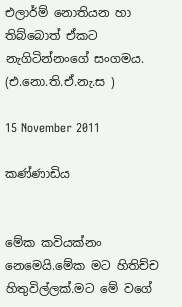එලාර්ම් නොතියන හා තිබ්බොත් ඒකට නැගිටින්නංගේ සංගමය. (එ.නො.ති.ඒ.නැ.ස )

15 November 2011

කණ්ණාඩිය


මේක කවියක්නං නෙමෙයි.මේක මට හිතිච්ච හිතුවිල්ලක්.මට මේ වගේ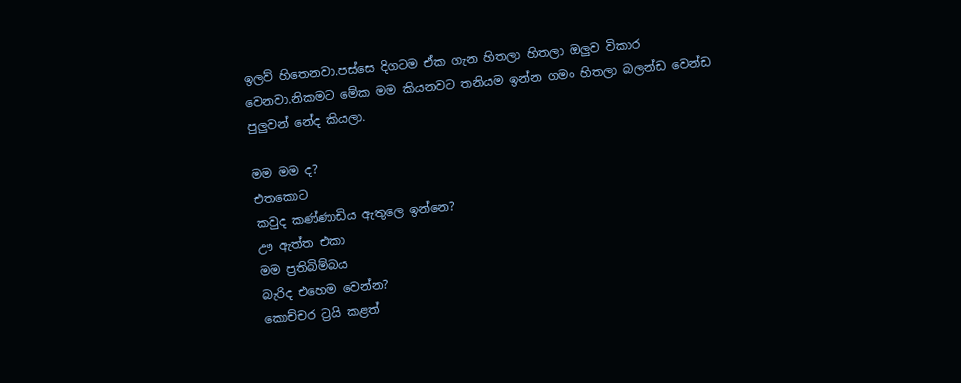ඉලව් හිතෙනවා.පස්සෙ දිගටම ඒක ගැන හිතලා හිතලා ඔලුව විකාර වෙනවා.නිකමට මේක මම කියනවට තනියම ඉන්න ගමං හිතලා බලන්ඩ වෙන්ඩ පුලුවන් නේද කියලා.

මම මම ද?
එතකොට
කවුද කණ්ණාඩිය ඇතුලෙ ඉන්නෙ?
ඌ ඇත්ත එකා
මම ප්‍රතිබිම්බය
බැරිද එහෙම වෙන්න?
කොච්චර ට්‍රයි කළත්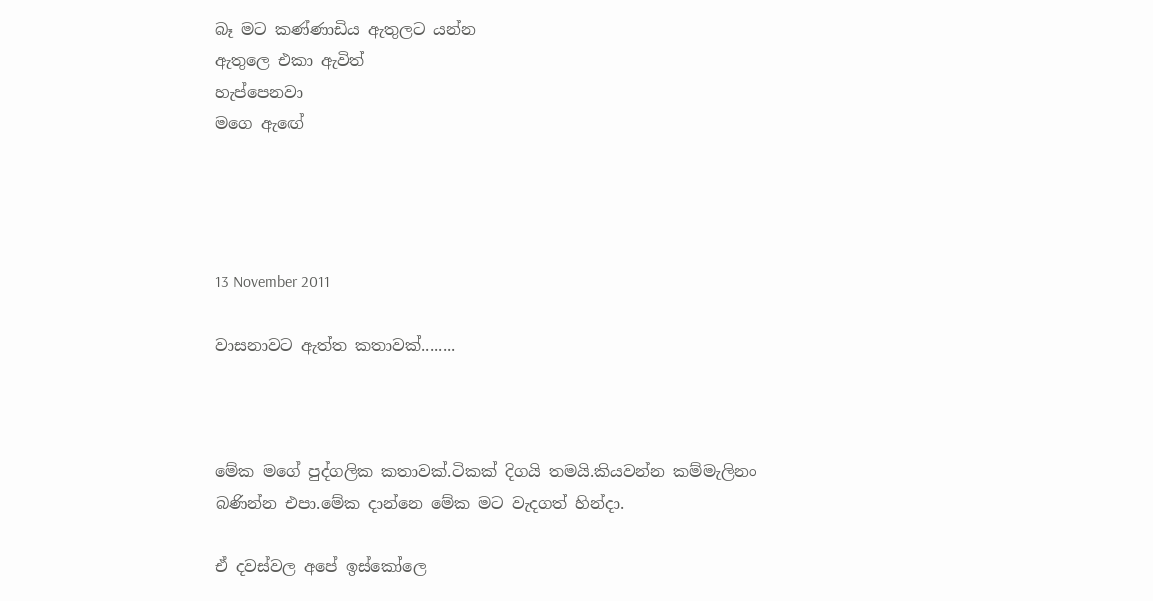බෑ මට කණ්ණාඩිය ඇතුලට යන්න
ඇතුලෙ එකා ඇවිත්
හැප්පෙනවා
මගෙ ඇඟේ




13 November 2011

වාසනාවට ඇත්ත කතාවක්........



මේක මගේ පුද්ගලික කතාවක්.ටිකක් දිගයි තමයි.කියවන්න කම්මැලිනං බණින්න එපා.මේක දාන්නෙ මේක මට වැදගත් හින්දා.

ඒ දවස්වල අපේ ඉස්කෝලෙ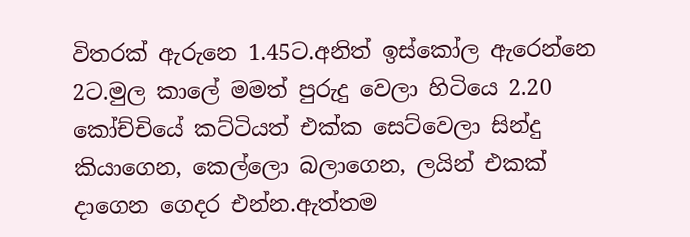විතරක් ඇරුනෙ 1.45ට.අනිත් ඉස්කෝල ඇරෙන්නෙ 2ට.මුල කාලේ මමත් පුරුදු වෙලා හිටියෙ 2.20 කෝච්චියේ කට්ටියත් එක්ක සෙට්වෙලා සින්දු කියාගෙන, කෙල්ලො බලාගෙන, ලයින් එකක් දාගෙන ගෙදර එන්න.ඇත්තම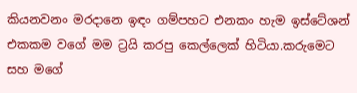කියනවනං මරදානෙ ඉඳං ගම්පහට එනකං හැම ඉස්ටේශන් එකකම වගේ මම ට්‍රයි කරපු කෙල්ලෙක් හිටියා.කරුමෙට සහ මගේ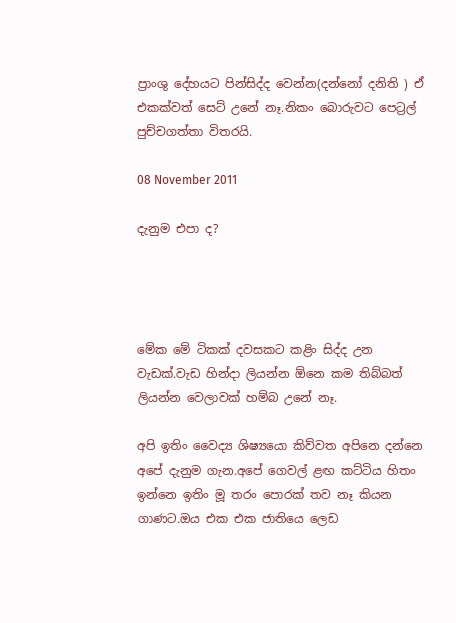ප්‍රාංශු දේහයට පින්සිද්ද වෙන්න(දන්නෝ දනිති ) ඒ එකක්වත් සෙට් උනේ නෑ.නිකං බොරුවට පෙට්‍රල් පුච්චගත්තා විතරයි.

08 November 2011

දැනුම එපා ද?




මේක මේ ටිකක් දවසකට කළිං සිද්ද උන වැඩක්.වැඩ හින්දා ලියන්න ඕනෙ කම තිබ්බත් ලියන්න වෙලාවක් හම්බ උනේ නෑ.

අපි ඉතිං වෛද්‍ය ශිෂ්‍යයො කිව්වත අපිනෙ දන්නෙ අපේ දැනුම ගැන.අපේ ගෙවල් ළඟ කට්ටිය හිතං ඉන්නෙ ඉතිං මූ තරං පොරක් තව නෑ කියන ගාණට.ඔය එක එක ජාතියෙ ලෙඩ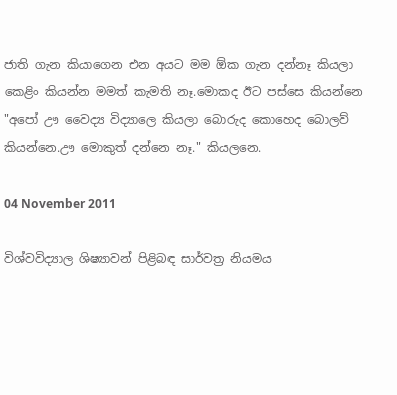ජාති ගැන කියාගෙන එන අයට මම ඕක ගැන දන්නෑ කියලා කෙළිං කියන්න මමත් කැමති නෑ.මොකද ඊට පස්සෙ කියන්නෙ "අපෝ ඌ වෛද්‍ය විද්‍යාලෙ කියලා බොරුද කොහෙද බොලව් කියන්නෙ.ඌ මොකුත් දන්නෙ නෑ." කියලනෙ.

04 November 2011

විශ්වවිද්‍යාල ශිෂ්‍යාවන් පිළිබඳ සාර්වත්‍ර නියමය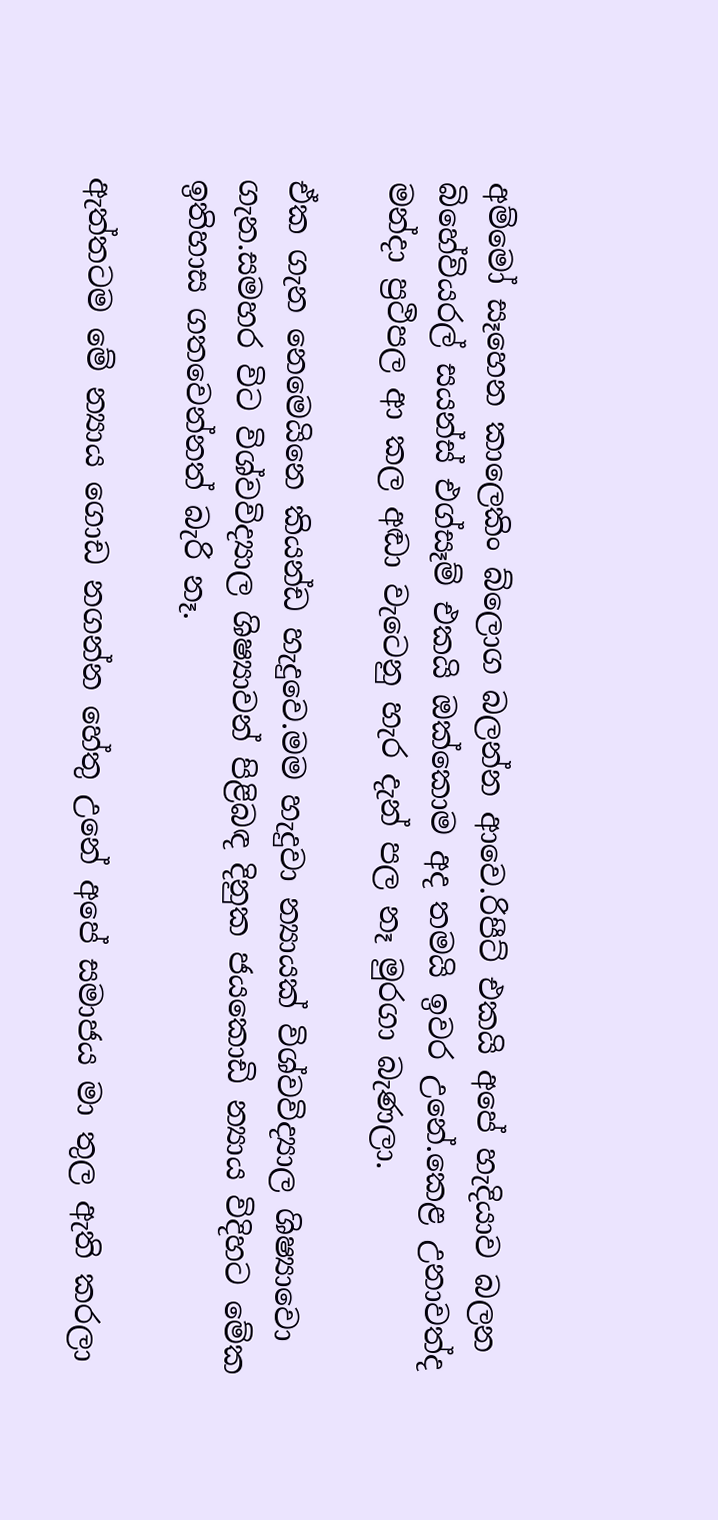අම්මෝ සෑහෙන කාලෙකිං බ්ලොග බලන්න ආවෙ.රිපීට් එකයි අපේ හැදියාව බලන බිහේවියරල් සයන්ස් එග්සෑම් එකයි ඔක්කොම අද තමයි ඉවර උනේ.කෙළ උනාවත්ද මන්දා ප්‍රථිපල ආ කල අඬා වැටෙනු හැර දැන් පල නෑ මුරගා බැණලා.

ඒක ගැන නෙමෙයිනෙ කියන්ඩ හැදුවෙ.මම හැදුවා න්‍යායක් විශ්වවිද්‍යාල ශිෂ්‍යාවො ගැන.සමහර විට විශ්වවිද්‍යාල ශිෂ්‍යාවන් පිළිබඳ දිනුක ජයකොඩි න්‍යාය විදිහට මේක ඉතිහාස ගතවෙන්නත් බැරි නෑ.

ඇත්තටම මේ න්‍යාය ගොඩ නගන්න හේතු උනේ අපේ සමාජය මා තුල ඇති කරලා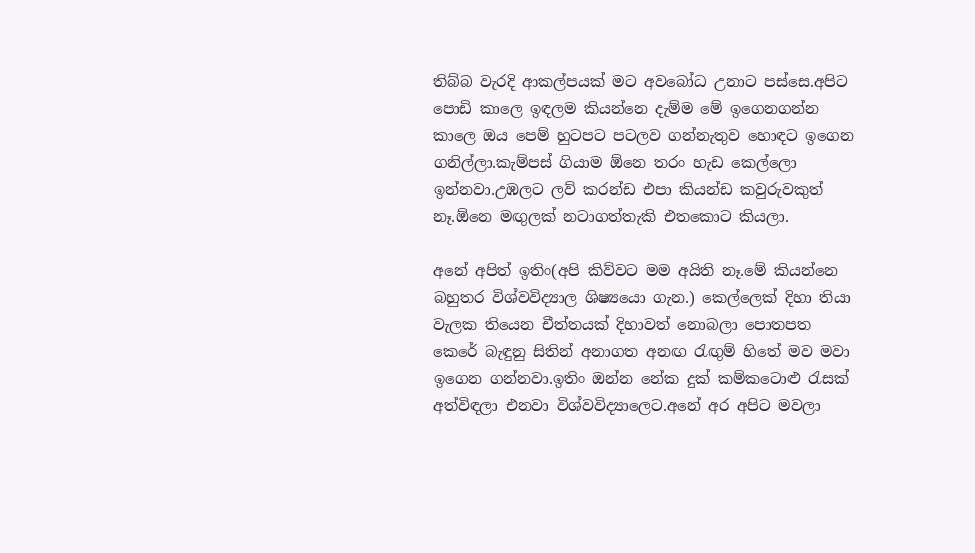තිබ්බ වැරදි ආකල්පයක් මට අවබෝධ උනාට පස්සෙ.අපිට පොඩි කාලෙ ඉඳලම කියන්නෙ දැම්ම මේ ඉගෙනගන්න කාලෙ ඔය පෙම් හුටපට පටලව ගන්නැතුව හොඳට ඉගෙන ගනිල්ලා.කැම්පස් ගියාම ඕනෙ තරං හැඩ කෙල්ලො ඉන්නවා.උඹලට ලව් කරන්ඩ එපා කියන්ඩ කවුරුවකුත් නෑ.ඕනෙ මඟුලක් නටාගත්තැකි එතකොට කියලා.

අනේ අපිත් ඉතිං(අපි කිව්වට මම අයිති නෑ.මේ කියන්නෙ බහුතර විශ්වවිද්‍යාල ශිෂ්‍යයො ගැන.) කෙල්ලෙක් දිහා තියා වැලක තියෙන චීත්තයක් දිහාවත් නොබලා පොතපත කෙරේ බැඳුනු සිතින් අනාගත අනඟ රැඟුම් හිතේ මව මවා ඉගෙන ගන්නවා.ඉතිං ඔන්න නේක දුක් කම්කටොළු රැසක් අත්විඳලා එනවා විශ්වවිද්‍යාලෙට.අනේ අර අපිට මවලා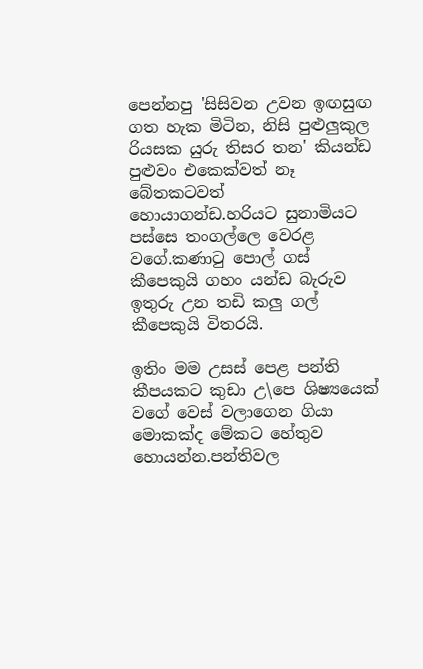පෙන්නපු 'සිසිවන උවන ඉඟසුඟ ගත හැක මිටින, නිසි පුළුලුකුල රියසක යුරු තිසර තන' කියන්ඩ පුළුවං එකෙක්වත් නෑ බේතකටවත් හොයාගන්ඩ.හරියට සුනාමියට පස්සෙ තංගල්ලෙ වෙරළ වගේ.කණාටු පොල් ගස් කීපෙකුයි ගහං යන්ඩ බැරුව ඉතුරු උන තඩි කලු ගල් කීපෙකුයි විතරයි.

ඉතිං මම උසස් පෙළ පන්ති කීපයකට කුඩා උ\පෙ ශිෂ්‍යයෙක් වගේ වෙස් වලාගෙන ගියා මොකක්ද මේකට හේතුව හොයන්න.පන්තිවල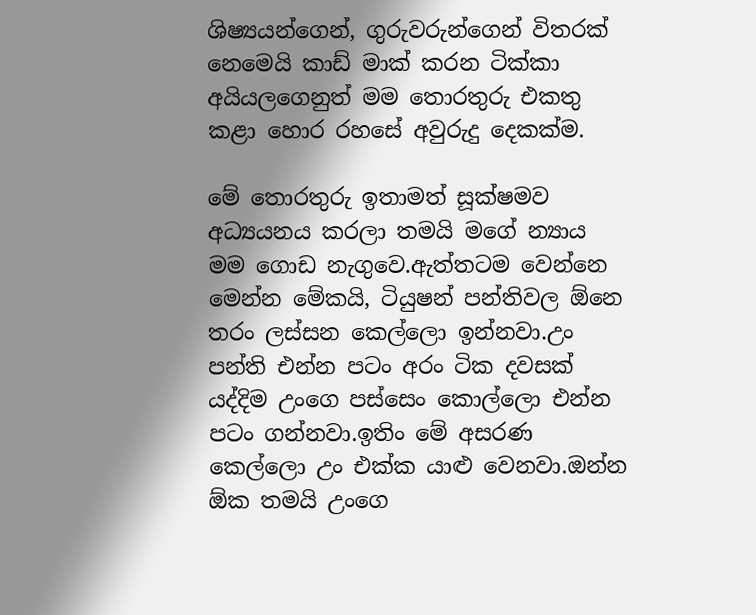ශිෂ්‍යයන්ගෙන්, ගුරුවරුන්ගෙන් විතරක් නෙමෙයි කාඩ් මාක් කරන ටික්කා අයියලගෙනුත් මම තොරතුරු එකතු කළා හොර රහසේ අවුරුදු දෙකක්ම.

මේ තොරතුරු ඉතාමත් සූක්ෂමව අධ්‍යයනය කරලා තමයි මගේ න්‍යාය මම ගොඩ නැගුවෙ.ඇත්තටම වෙන්නෙ මෙන්න මේකයි, ටියුෂන් පන්තිවල ඕනෙ තරං ලස්සන කෙල්ලො ඉන්නවා.උං පන්ති එන්න පටං අරං ටික දවසක් යද්දිම උංගෙ පස්සෙං කොල්ලො එන්න පටං ගන්නවා.ඉතිං මේ අසරණ කෙල්ලො උං එක්ක යාළු වෙනවා.ඔන්න ඕක තමයි උංගෙ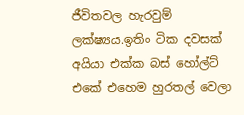ජීවිතවල හැරවුම් ලක්ෂ්‍යය.ඉතිං ටික දවසක් අයියා එක්ක බස් හෝල්ට් එකේ එහෙම හුරතල් වෙලා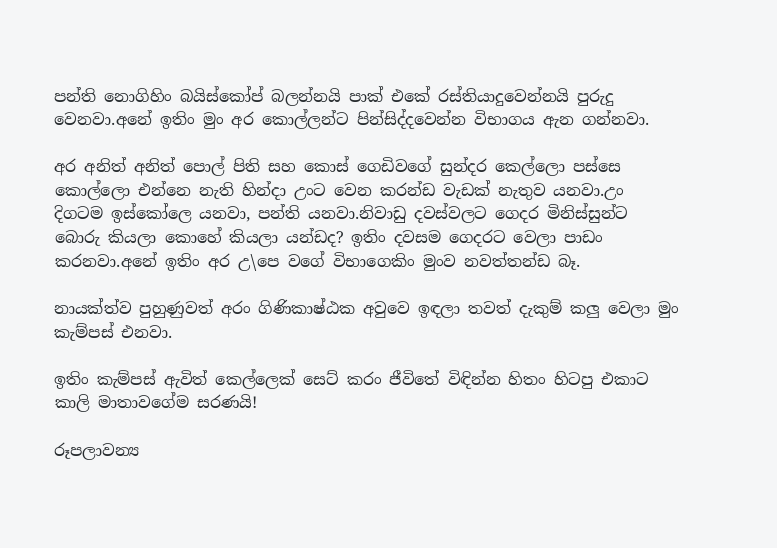පන්ති නොගිහිං බයිස්කෝප් බලන්නයි පාක් එකේ රස්තියාදුවෙන්නයි පුරුදු වෙනවා.අනේ ඉතිං මුං අර කොල්ලන්ට පින්සිද්දවෙන්න විභාගය ඇන ගන්නවා.

අර අනිත් අනිත් පොල් පිති සහ කොස් ගෙඩිවගේ සුන්දර කෙල්ලො පස්සෙ කොල්ලො එන්නෙ නැති හින්දා උංට වෙන කරන්ඩ වැඩක් නැතුව යනවා.උං දිගටම ඉස්කෝලෙ යනවා, පන්ති යනවා.නිවාඩු දවස්වලට ගෙදර මිනිස්සුන්ට බොරු කියලා කොහේ කියලා යන්ඩද? ඉතිං දවසම ගෙදරට වෙලා පාඩං කරනවා.අනේ ඉතිං අර උ\පෙ වගේ විභාගෙකිං මුංව නවත්තන්ඩ බෑ.

නායක්ත්ව පුහුණුවත් අරං ගිණිකාෂ්ඨක අවුවෙ ඉඳලා තවත් දැකුම් කලු වෙලා මුං කැම්පස් එනවා.

ඉතිං කැම්පස් ඇවිත් කෙල්ලෙක් සෙට් කරං ජීවිතේ විඳින්න හිතං හිටපු එකාට කාලි මාතාවගේම සරණයි!

රූපලාවන්‍ය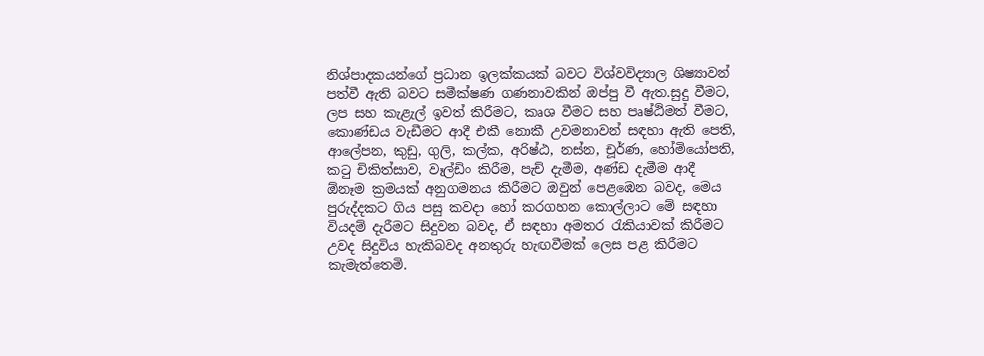නිශ්පාදකයන්ගේ ප්‍රධාන ඉලක්කයක් බවට විශ්වවිද්‍යාල ශිෂ්‍යාවන් පත්වී ඇති බවට සමීක්ෂණ ගණනාවකින් ඔප්පු වී ඇත.සුදු වීමට, ලප සහ කැළැල් ඉවත් කිරීමට, කෘශ වීමට සහ පෘෂ්ඨිමත් වීමට, කොණ්ඩය වැඩීමට ආදී එකී නොකී උවමනාවන් සඳහා ඇති පෙති, ආලේපන, කුඩු, ගුලි, කල්ක, අරිෂ්ඨ, නස්න, චූර්ණ, හෝමියෝපති, කටු චිකිත්සාව, වෑල්ඩිං කිරීම, පැච් දැමීම, අණ්ඩ දැමීම ආදී ඕනෑම ක්‍රමයක් අනුගමනය කිරීමට ඔවුන් පෙළඹෙන බවද, මෙය පුරුද්දකට ගිය පසු කවදා හෝ කරගහන කොල්ලාට මේ සඳහා වියදම් දැරීමට සිදුවන බවද, ඒ සඳහා අමතර රැකියාවක් කිරීමට උවද සිදුවිය හැකිබවද අනතුරු හැඟවීමක් ලෙස පළ කිරීමට කැමැත්තෙමි.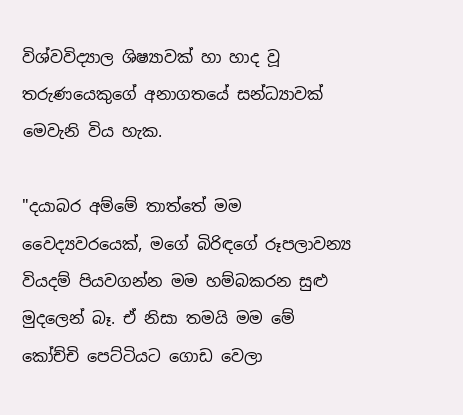විශ්වවිද්‍යාල ශිෂ්‍යාවක් හා හාද වූ තරුණයෙකුගේ අනාගතයේ සන්ධ්‍යාවක් මෙවැනි විය හැක.

"දයාබර අම්මේ තාත්තේ මම වෛද්‍යවරයෙක්, මගේ බිරිඳගේ රූපලාවන්‍ය වියදම් පියවගන්න මම හම්බකරන සුළු මුදලෙන් බෑ. ඒ නිසා තමයි මම මේ කෝච්චි පෙට්ටියට ගොඩ වෙලා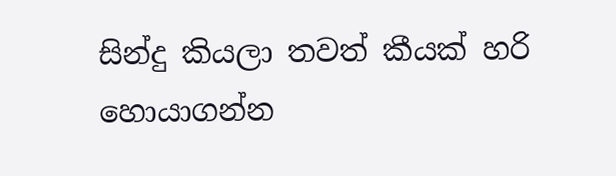සින්දු කියලා තවත් කීයක් හරි හොයාගන්න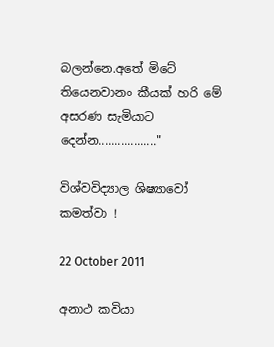බලන්නෙ.අතේ මිටේ තියෙනවානං කීයක් හරි මේ අසරණ සැමියාට දෙන්න.................."

විශ්වවිද්‍යාල ශිෂ්‍යාවෝ කමත්වා !

22 October 2011

අනාථ කවියා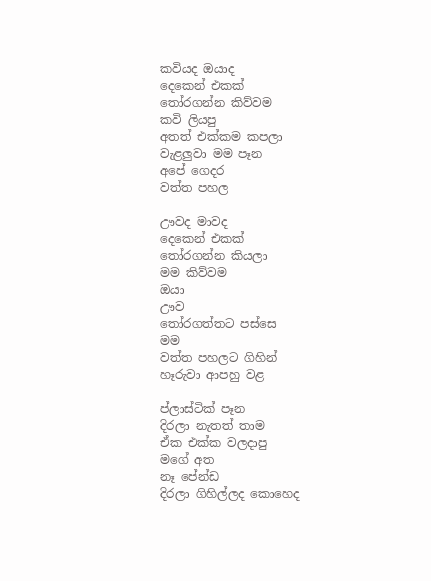කවියද ඔයාද
දෙකෙන් එකක්
තෝරගන්න කිව්වම
කවි ලියපු
අතත් එක්කම කපලා
වැළලුවා මම පෑන
අපේ ගෙදර
වත්ත පහල

ඌවද මාවද
දෙකෙන් එකක්
තෝරගන්න කියලා
මම කිව්වම
ඔයා
ඌව
තෝරගත්තට පස්සෙ
මම
වත්ත පහලට ගිහින්
හෑරුවා ආපහු වළ

ප්ලාස්ටික් පෑන
දිරලා නැතත් තාම
ඒක එක්ක වලදාපු
මගේ අත
නෑ පේන්ඩ
දිරලා ගිහිල්ලද කොහෙද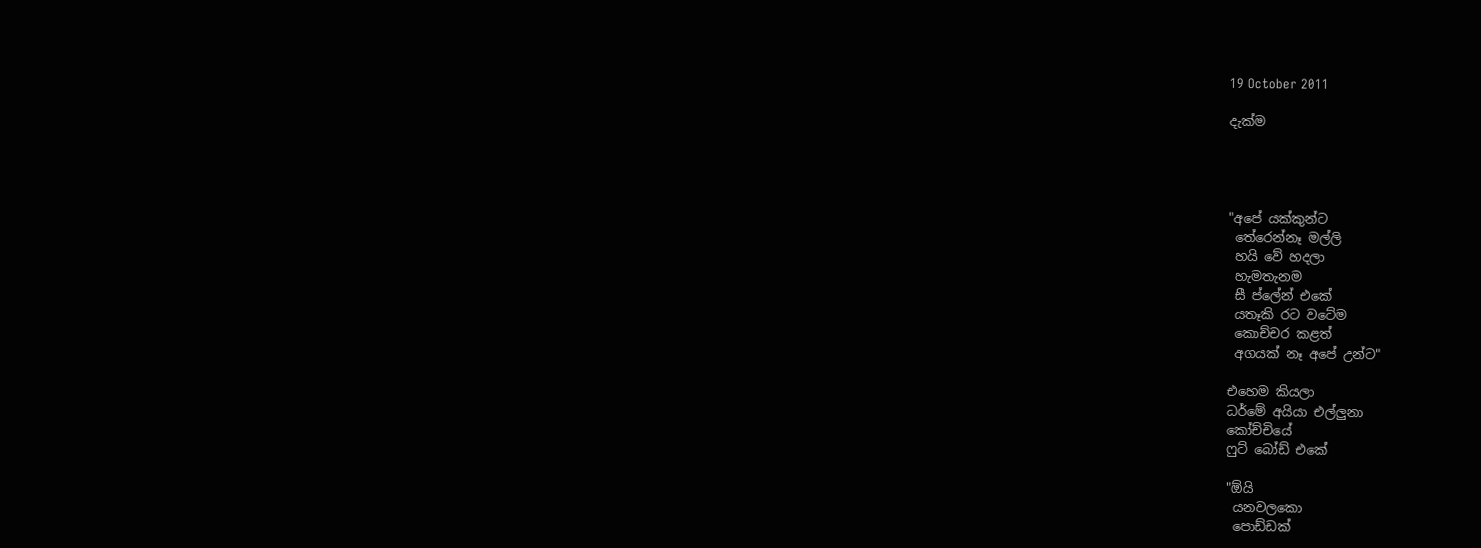19 October 2011

දැක්ම




"අපේ යක්කුන්ට
 තේරෙන්නෑ මල්ලි
 හයි වේ හදලා
 හැමතැනම
 සී ප්ලේන් එකේ
 යතෑකි රට වටේම
 කොච්චර කළත්
 අගයක් නෑ අපේ උන්ට"

එහෙම කියලා
ධර්මේ අයියා එල්ලුනා
කෝච්චියේ
ෆුට් බෝඩ් එකේ

"ඕයි
 යනවලකො
 පොඩ්ඩක්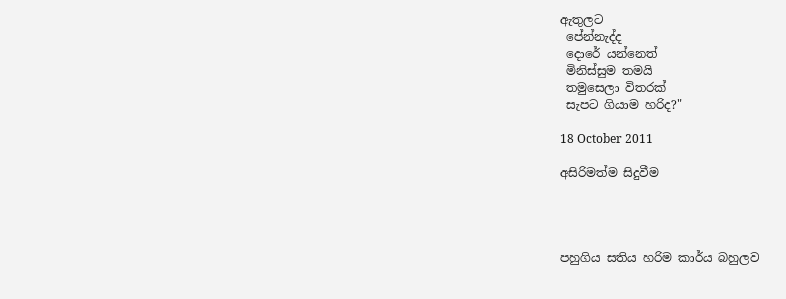ඇතුලට
 පේන්නැද්ද
 දොරේ යන්නෙත්
 මිනිස්සුම තමයි
 තමුසෙලා විතරක්
 සැපට ගියාම හරිද?"

18 October 2011

අසිරිමත්ම සිදුවීම




පහුගිය සතිය හරිම කාර්ය බහුලව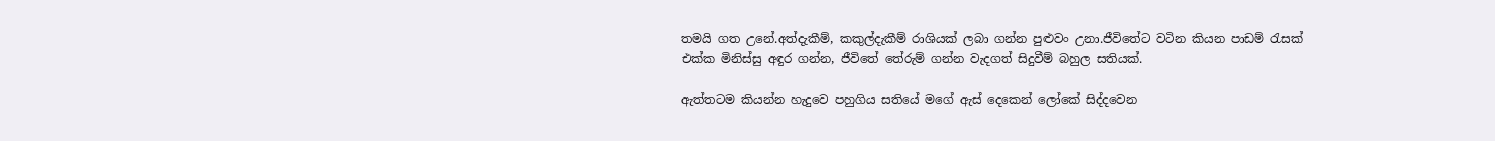තමයි ගත උනේ.අත්දැකීම්, කකුල්දැකීම් රාශියක් ලබා ගන්න පුළුවං උනා.ජීවිතේට වටින කියන පාඩම් රැසක් එක්ක මිනිස්සු අඳුර ගන්න, ජීවිතේ තේරුම් ගන්න වැදගත් සිදුවීම් බහුල සතියක්.

ඇත්තටම කියන්න හැදුවෙ පහුගිය සතියේ මගේ ඇස් දෙකෙන් ලෝකේ සිද්දවෙන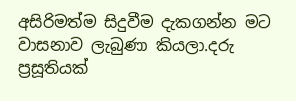අසිරිමත්ම සිදුවීම දැකගන්න මට වාසනාව ලැබුණා කියලා.දරු ප්‍රසූතියක්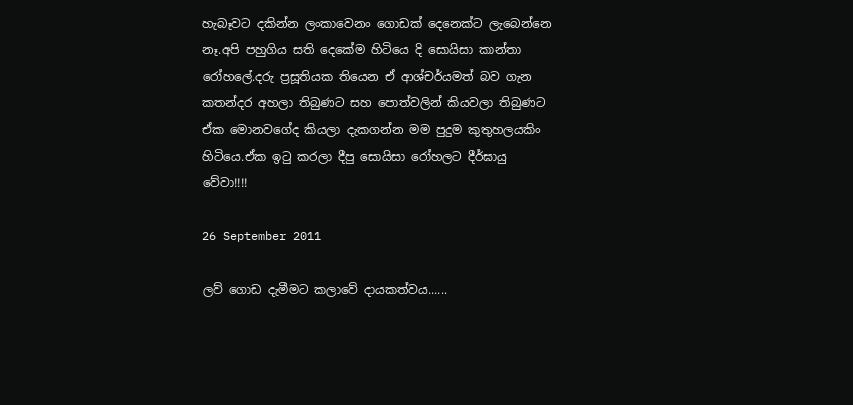හැබෑවට දකින්න ලංකාවෙනං ගොඩක් දෙනෙක්ට ලැබෙන්නෙ නෑ.අපි පහුගිය සති දෙකේම හිටියෙ දි සොයිසා කාන්තා රෝහලේ.දරු ප්‍රසූතියක තියෙන ඒ ආශ්චර්යමත් බව ගැන කතන්දර අහලා තිබුණට සහ පොත්වලින් කියවලා තිබුණට ඒක මොනවගේද කියලා දැකගන්න මම පුදුම කුතුහලයකිං හිටියෙ.ඒක ඉටු කරලා දීපු සොයිසා රෝහලට දීර්ඝායු වේවා!!!!

26 September 2011

ලව් ගොඩ දැමීමට කලාවේ දායකත්වය......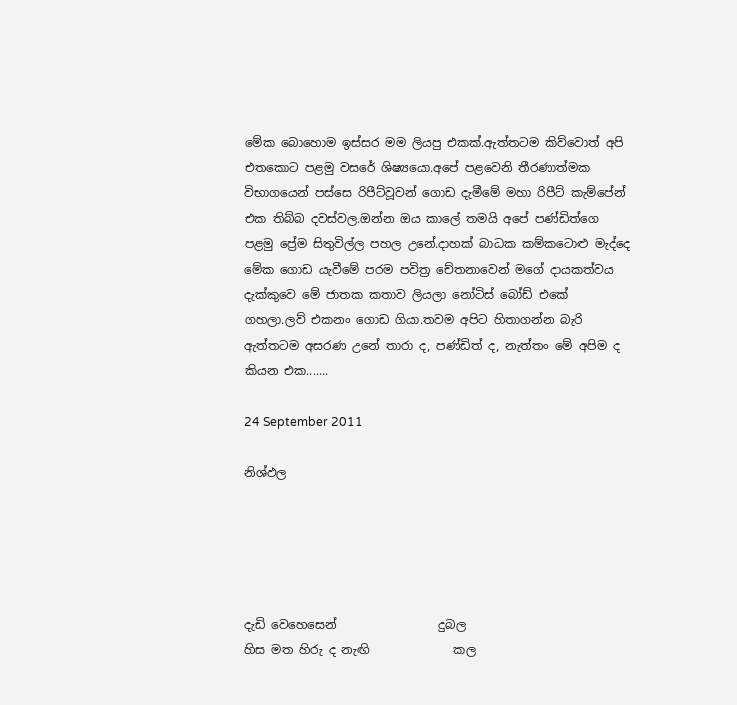මේක බොහොම ඉස්සර මම ලියපු එකක්.ඇත්තටම කිව්වොත් අපි එතකොට පළමු වසරේ ශිෂ්‍යයො.අපේ පළවෙනි තීරණාත්මක විභාගයෙන් පස්සෙ රිපීට්වූවන් ගොඩ දැමීමේ මහා රිපීට් කැම්පේන් එක තිබ්බ දවස්වල.ඔන්න ඔය කාලේ තමයි අපේ පණ්ඩිත්ගෙ පළමු ප්‍රේම සිතුවිල්ල පහල උනේ.දාහක් බාධක කම්කටොළු මැද්දෙ මේක ගොඩ යැවීමේ පරම පවිත්‍ර චේතනාවෙන් මගේ දායකත්වය දැක්කුවෙ මේ ජාතක කතාව ලියලා නෝටිස් බෝඩ් එකේ ගහලා.ලව් එකනං ගොඩ ගියා.තවම අපිට හිතාගන්න බැරි ඇත්තටම අසරණ උනේ තාරා ද, පණ්ඩිත් ද, නැත්තං මේ අපිම ද කියන එක.......

24 September 2011

නිශ්ඵල





දැඩි වෙහෙසෙන්                 දුබල
හිස මත හිරු ද නැඟි              කල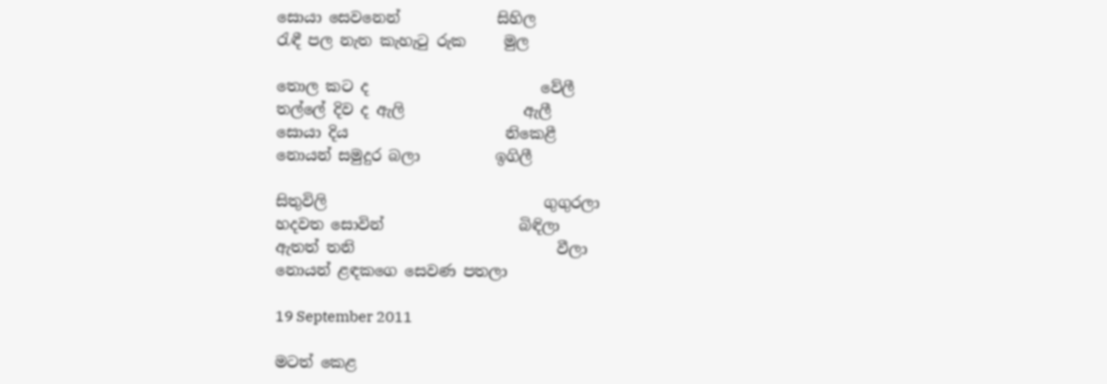සොයා සෙවනෙන්             සිහිල
රැඳී පල නැත කැහැටු රුක     මුල

තොල කට ද                       වේලී
තල්ලේ දිව ද ඇලි                ඇලී
සොයා දිය                     නිකෙළී
නොයන් සමුදුර බලා          ඉගිලී

සිතුවිලි                             ගුගුරලා
හදවත සොවින්                  බිඳිලා
ඇතත් තනි                           වීලා
නොයන් ළඳකගෙ සෙවණ පතලා

19 September 2011

මටත් කෙළ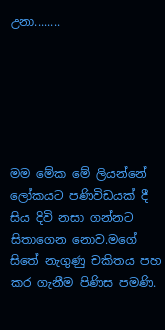උනා........






මම මේක මේ ලියන්නේ ලෝකයට පණිවිඩයක් දී සිය දිවි නසා ගන්නට සිතාගෙන නොව.මගේ සිතේ නැගුණු චකිතය පහ කර ගැනීම පිණිස පමණි.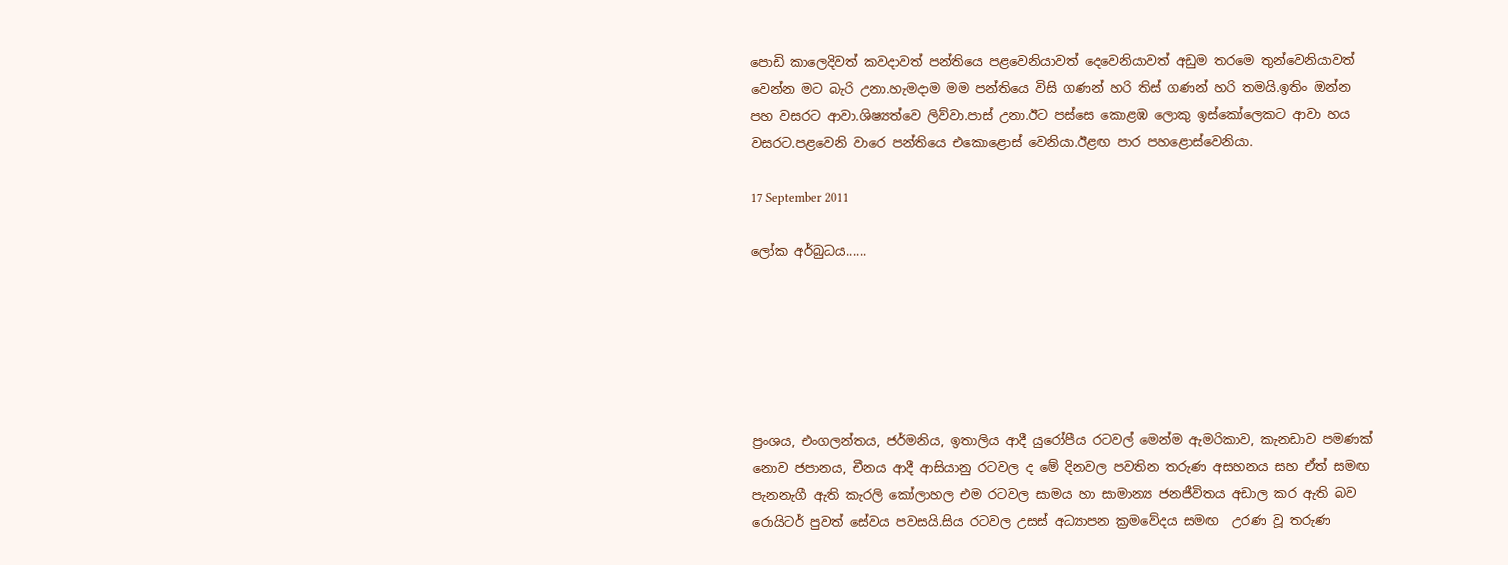පොඩි කාලෙදිවත් කවදාවත් පන්තියෙ පළවෙනියාවත් දෙවෙනියාවත් අඩුම තරමෙ තුන්වෙනියාවත් වෙන්න මට බැරි උනා.හැමදාම මම පන්තියෙ විසි ගණන් හරි තිස් ගණන් හරි තමයි.ඉතිං ඔන්න පහ වසරට ආවා.ශිෂ්‍යත්වෙ ලිව්වා.පාස් උනා.ඊට පස්සෙ කොළඹ ලොකු ඉස්කෝලෙකට ආවා හය වසරට.පළවෙනි වාරෙ පන්තියෙ එකොළොස් වෙනියා.ඊළඟ පාර පහළොස්වෙනියා.

17 September 2011

ලෝක අර්බුධය......






ප්‍රංශය, එංගලන්තය, ජර්මනිය, ඉතාලිය ආදී යුරෝපීය රටවල් මෙන්ම ඇමරිකාව, කැනඩාව පමණක් නොව ජපානය, චීනය ආදී ආසියානු රටවල ද මේ දිනවල පවතින තරුණ අසහනය සහ ඒත් සමඟ පැනනැගී ඇති කැරලි කෝලාහල එම රටවල සාමය හා සාමාන්‍ය ජනජීවිතය අඩාල කර ඇති බව රොයිටර් පුවත් සේවය පවසයි.සිය රටවල උසස් අධ්‍යාපන ක්‍රමවේදය සමඟ  උරණ වූ තරුණ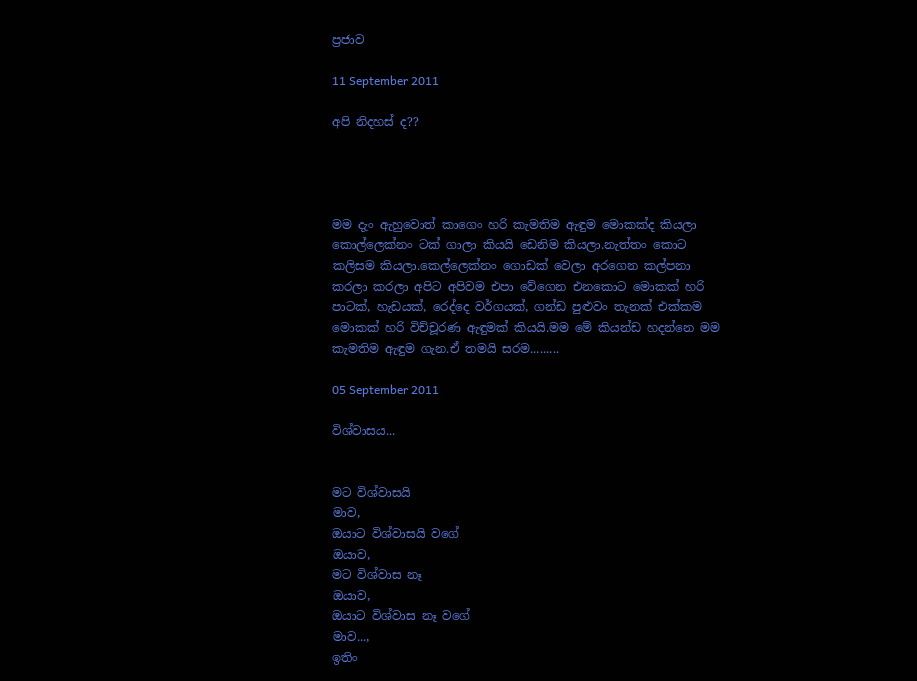ප්‍රජාව

11 September 2011

අපි නිදහස් ද??




මම දැං ඇහුවොත් කාගෙං හරි කැමතිම ඇඳුම මොකක්ද කියලා කොල්ලෙක්නං ටක් ගාලා කියයි ඩෙනිම කියලා.නැත්තං කොට කලිසම කියලා.කෙල්ලෙක්නං ගොඩක් වෙලා අරගෙන කල්පනා කරලා කරලා අපිට අපිවම එපා වේගෙන එනකොට මොකක් හරි පාටක්, හැඩයක්, රෙද්දෙ වර්ගයක්, ගන්ඩ පුළුවං තැනක් එක්කම මොකක් හරි විච්චූරණ ඇඳුමක් කියයි.මම මේ කියන්ඩ හදන්නෙ මම කැමතිම ඇඳුම ගැන.ඒ තමයි සරම.........

05 September 2011

විශ්වාසය...


මට විශ්වාසයි
මාව,
ඔයාට විශ්වාසයි වගේ
ඔයාව,
මට විශ්වාස නෑ
ඔයාව,
ඔයාට විශ්වාස නෑ වගේ
මාව...,
ඉතිං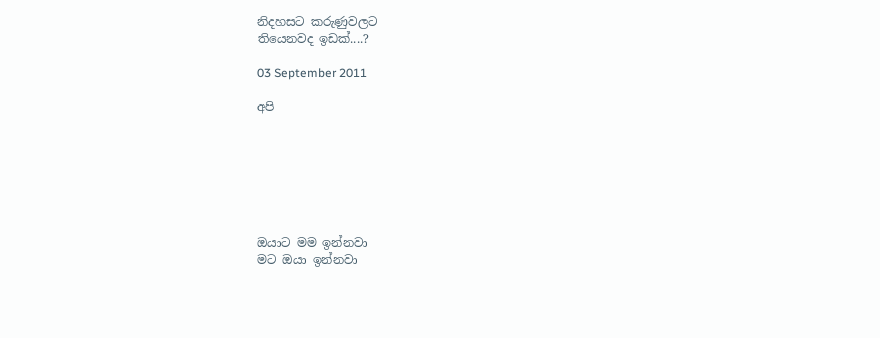නිදහසට කරුණුවලට
තියෙනවද ඉඩක්....?

03 September 2011

අපි







ඔයාට මම ඉන්නවා
මට ඔයා ඉන්නවා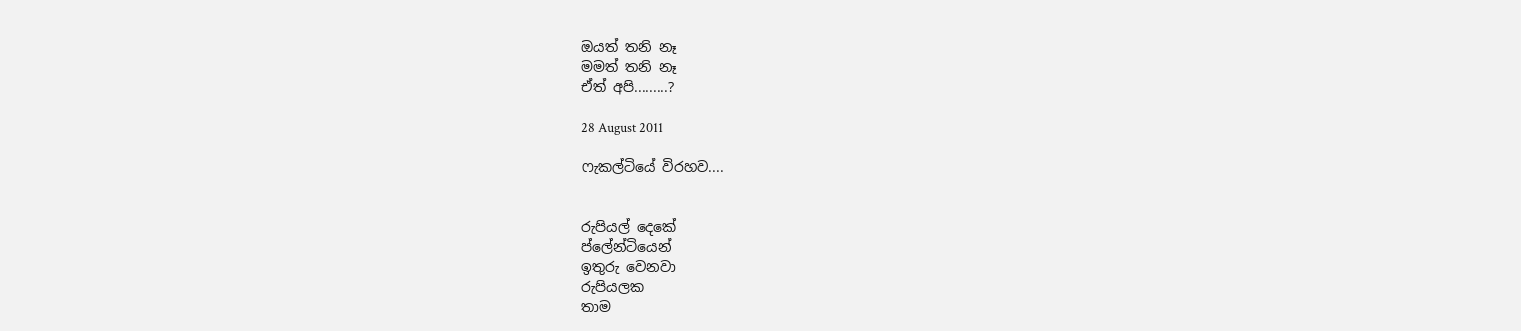ඔයත් තනි නෑ
මමත් තනි නෑ
ඒත් අපි.........?

28 August 2011

ෆැකල්ටියේ විරහව....


රුපියල් දෙකේ
ප්ලේන්ටියෙන්
ඉතුරු වෙනවා
රුපියලක
තාම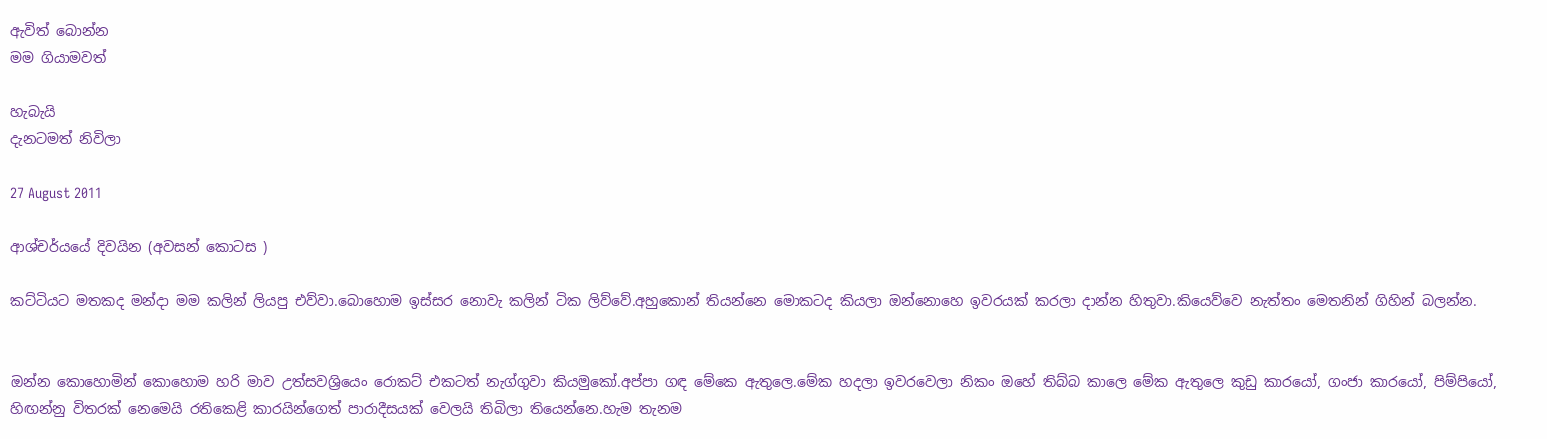ඇවිත් බොන්න
මම ගියාමවත්

හැබැයි
දැනටමත් නිවිලා

27 August 2011

ආශ්චර්යයේ දිවයින (අවසන් කොටස )

කට්ටියට මතකද මන්දා මම කලින් ලියපු එව්වා.බොහොම ඉස්සර නොවැ කලින් ටික ලිව්වේ.අහුකොන් තියන්නෙ මොකටද කියලා ඔන්නොහෙ ඉවරයක් කරලා දාන්න හිතුවා.කියෙව්වෙ නැත්තං මෙතනින් ගිහින් බලන්න.


ඔන්න කොහොමින් කොහොම හරි මාව උත්සවශ්‍රියෙං රොකට් එකටත් නැග්ගුවා කියමුකෝ.අප්පා ගඳ මේකෙ ඇතුලෙ.මේක හදලා ඉවරවෙලා නිකං ඔහේ තිබ්බ කාලෙ මේක ඇතුලෙ කුඩු කාරයෝ, ගංජා කාරයෝ, පිම්පියෝ, හිඟන්නු විතරක් නෙමෙයි රතිකෙළි කාරයින්ගෙත් පාරාදීසයක් වෙලයි තිබිලා තියෙන්නෙ.හැම තැනම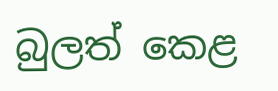බුලත් කෙළ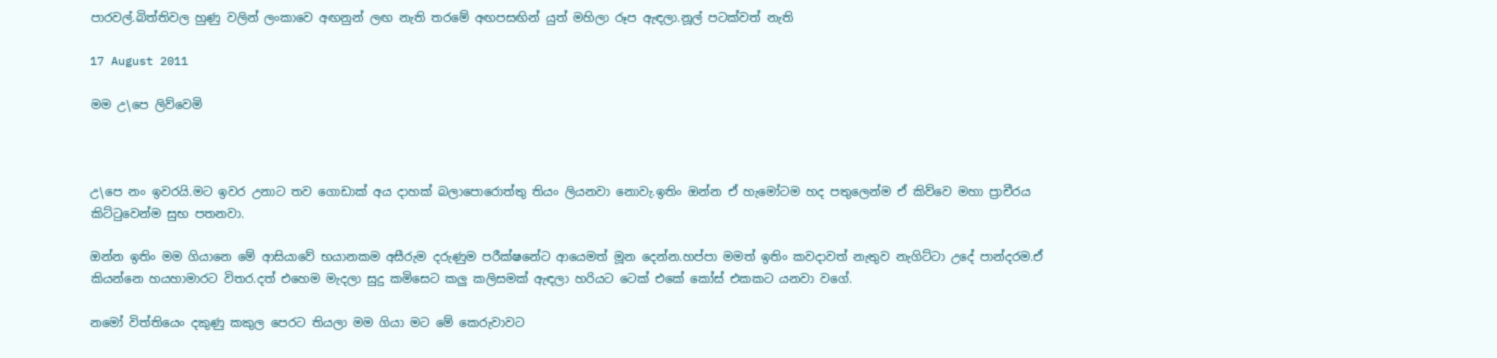පාරවල්.බිත්තිවල හුණු වලින් ලංකාවෙ අඟනුන් ලඟ නැති තරමේ අඟපසඟින් යුත් මහිලා රූප ඇඳලා.නූල් පටක්වත් නැති

17 August 2011

මම උ\පෙ ලිව්වෙමි



උ\පෙ නං ඉවරයි.මට ඉවර උනාට තව ගොඩාක් අය දාහක් බලාපොරොත්තු තියං ලියනවා නොවැ.ඉතිං ඔන්න ඒ හැමෝටම හද පතුලෙන්ම ඒ කිව්වෙ මහා ප්‍රාචීරය කිට්ටුවෙන්ම සුභ පතනවා.

ඔන්න ඉතිං මම ගියානෙ මේ ආසියාවේ භයානකම අසීරුම දරුණුම පරීක්ෂනේට ආයෙමත් මූන දෙන්න.හප්පා මමත් ඉතිං කවදාවත් නැතුව නැගිට්ටා උදේ පාන්දරම.ඒ කියන්නෙ හයහාමාරට විතර.දත් එහෙම මැදලා සුදු කමිසෙට කලු කලිසමක් ඇඳලා හරියට ටෙක් එකේ කෝස් එකකට යනවා වගේ.

නමෝ විත්තියෙං දකුණු කකුල පෙරට තියලා මම ගියා මට මේ කෙරුවාවට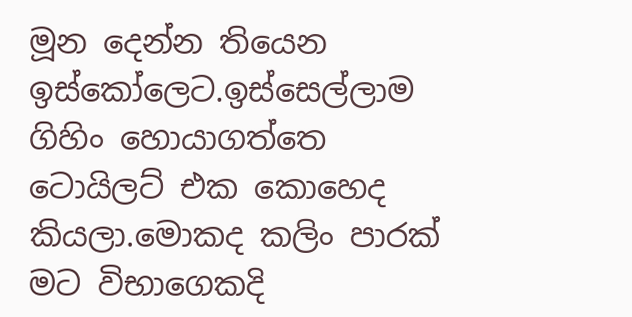මූන දෙන්න තියෙන ඉස්කෝලෙට.ඉස්සෙල්ලාම ගිහිං හොයාගත්තෙ ටොයිලට් එක කොහෙද කියලා.මොකද කලිං පාරක් මට විභාගෙකදි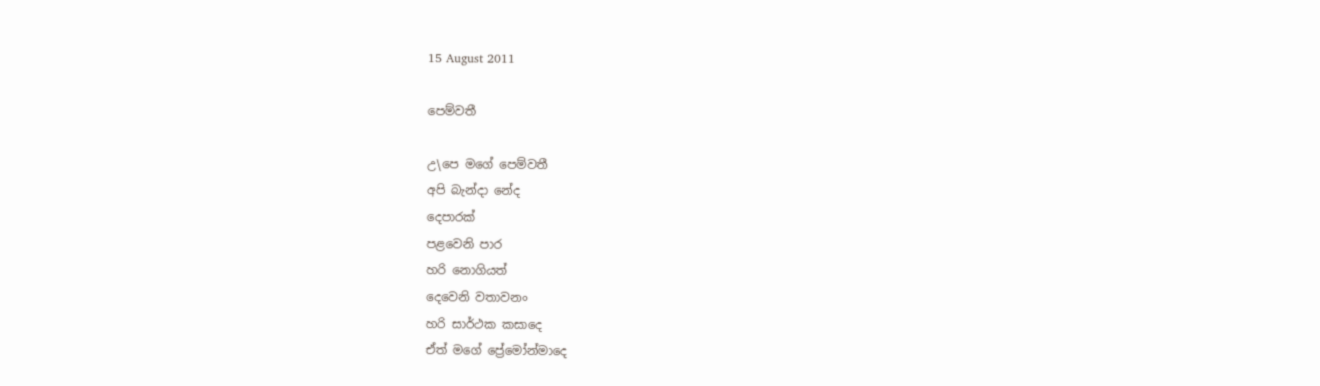15 August 2011

පෙම්වතී

උ\පෙ මගේ පෙම්වතී
අපි බැන්දා නේද
දෙපාරක්
පළවෙනි පාර
හරි නොගියත්
දෙවෙනි වතාවනං
හරි සාර්ථක කසාදෙ
ඒත් මගේ ප්‍රේමෝන්මාදෙ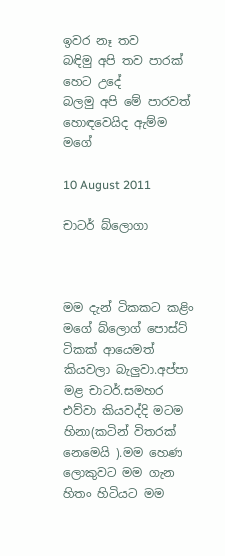ඉවර නෑ තව
බඳිමු අපි තව පාරක්
හෙට උදේ
බලමු අපි මේ පාරවත්
හොඳවෙයිද ඇම්ම මගේ

10 August 2011

චාටර් බ්ලොගා



මම දැන් ටිකකට කළිං මගේ බ්ලොග් පොස්ට් ටිකක් ආයෙමත් කියවලා බැලුවා.අප්පා මළ චාටර්.සමහර එව්වා කියවද්දි මටම හිනා(කටින් විතරක් නෙමෙයි ).මම හෙණ ලොකුවට මම ගැන හිතං හිටියට මම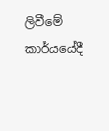ලිවීමේ කාර්යයේදී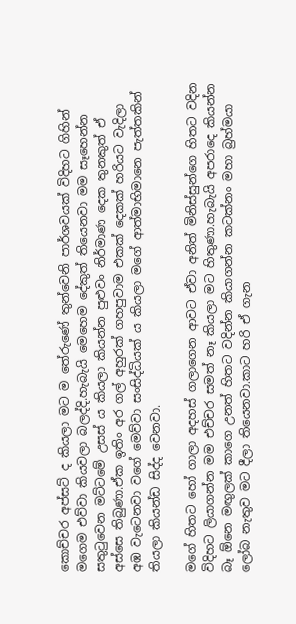කොච්චර අප්සට් ද කියලා මට ම තේරුණේ තුන්වෙනි පාර්ශවයක් විදිහට ගිහින් මගෙම එව්වා කියවලා බලද්දි.හැබැයි මෙහෙම දේකුත් තියෙනවා මම සෑහෙන්න සතුටුවෙන මට්ටමේ උසස් ය කියලා කියන්න පුළුවං නිර්මාණ දෙක තුනකුත් ඒ අස්සෙ තිබුණා.ඒක ඉතිං අර ගල් අහුරක් ගහපුවාම එකක් දෙකක් හරියට වැදිලා අඹ වැටෙනවා වගේ මෙව්වා සංසිද්ධියක් ය කියලා මගේ ආත්මාභිමානෙ පැත්තකින් තියලා කියන්ඩ සිද්ද වෙනවා.

මගේ හිතට හෝ ගාලා අදහස් ගලාගෙන ආවට ඒවා අනිත් මිනිස්සුන්ගෙ හිතට වදින විදිහට ලියාගන්න මම එච්චර සමත් නෑ කියලා මට හිතුණා.හැබැයි අපරාදෙ කියන්න බෑ ඕනෙ මඟුලක් කාගෙ උනත් හිතට වදින්න කියාගන්න කටක්නං මහා බ්‍රහ්මයා ලෝබ නැතුව මට දීලා තියෙනවා.කාට හරි ඒ ගැන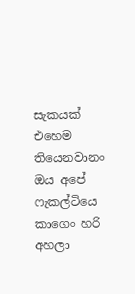සැකයක් එහෙම තියෙනවානං ඔය අපේ ෆැකල්ටියෙ කාගෙං හරි අහලා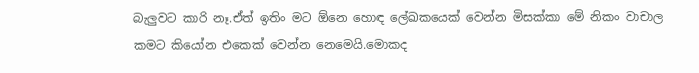බැලුවට කාරි නෑ.ඒත් ඉතිං මට ඕනෙ හොඳ ලේඛකයෙක් වෙන්න මිසක්කා මේ නිකං වාචාල කමට කියෝන එකෙක් වෙන්න නෙමෙයි.මොකද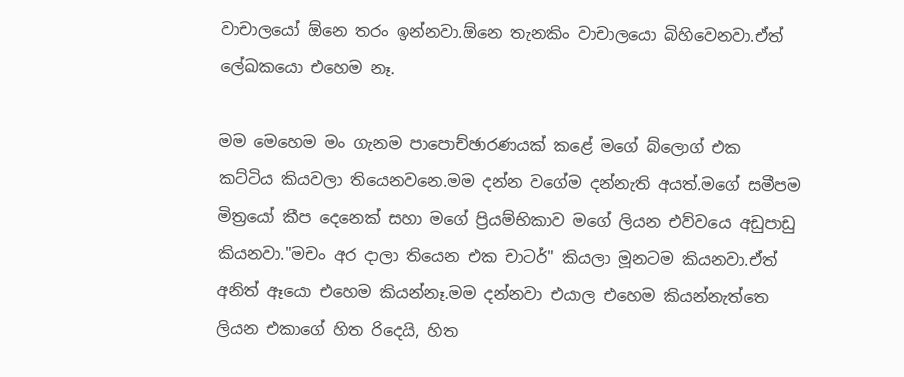වාචාලයෝ ඕනෙ තරං ඉන්නවා.ඕනෙ තැනකිං වාචාලයො බිහිවෙනවා.ඒත් ලේඛකයො එහෙම නෑ.

මම මෙහෙම මං ගැනම පාපොච්ඡාරණයක් කළේ මගේ බ්ලොග් එක කට්ටිය කියවලා තියෙනවනෙ.මම දන්න වගේම දන්නැති අයත්.මගේ සමීපම මිත්‍රයෝ කීප දෙනෙක් සහා මගේ ප්‍රියම්භිකාව මගේ ලියන එව්වයෙ අඩුපාඩු කියනවා."මචං අර දාලා තියෙන එක චාටර්" කියලා මූනටම කියනවා.ඒත් අනිත් ඈයො එහෙම කියන්නෑ.මම දන්නවා එයාල එහෙම කියන්නැත්තෙ ලියන එකාගේ හිත රිදෙයි, හිත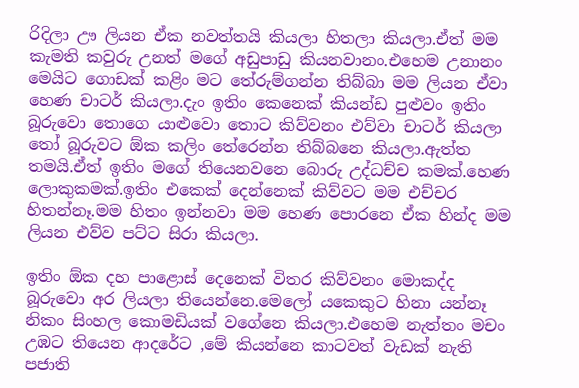රිදිලා ඌ ලියන ඒක නවත්තයි කියලා හිතලා කියලා.ඒත් මම කැමති කවුරු උනත් මගේ අඩුපාඩු කියනවානං.එහෙම උනානං මෙයිට ගොඩක් කළිං මට තේරුම්ගන්න තිබ්බා මම ලියන ඒවා හෙණ චාටර් කියලා.දැං ඉතිං කෙනෙක් කියන්ඩ පුළුවං ඉතිං බූරුවො තොගෙ යාළුවො තොට කිව්වනං එව්වා චාටර් කියලා තෝ බූරුවට ඕක කලිං තේරෙන්න තිබ්බනෙ කියලා.ඇත්ත තමයි.ඒත් ඉතිං මගේ තියෙනවනෙ බොරු උද්ධච්ච කමක්.හෙණ ලොකුකමක්.ඉතිං එකෙක් දෙන්නෙක් කිව්වට මම එච්චර හිතන්නෑ.මම හිතං ඉන්නවා මම හෙණ පොරනෙ ඒක හින්ද මම ලියන එව්ව පට්ට සිරා කියලා.

ඉතිං ඕක දහ පාළොස් දෙනෙක් විතර කිව්වනං මොකද්ද බූරුවො අර ලියලා තියෙන්නෙ.මෙලෝ යකෙකුට හිනා යන්නෑ නිකං සිංහල කොමඩියක් වගේනෙ කියලා.එහෙම නැත්තං මචං උඹට තියෙන ආදරේට ,මේ කියන්නෙ කාටවත් වැඩක් නැති පජාති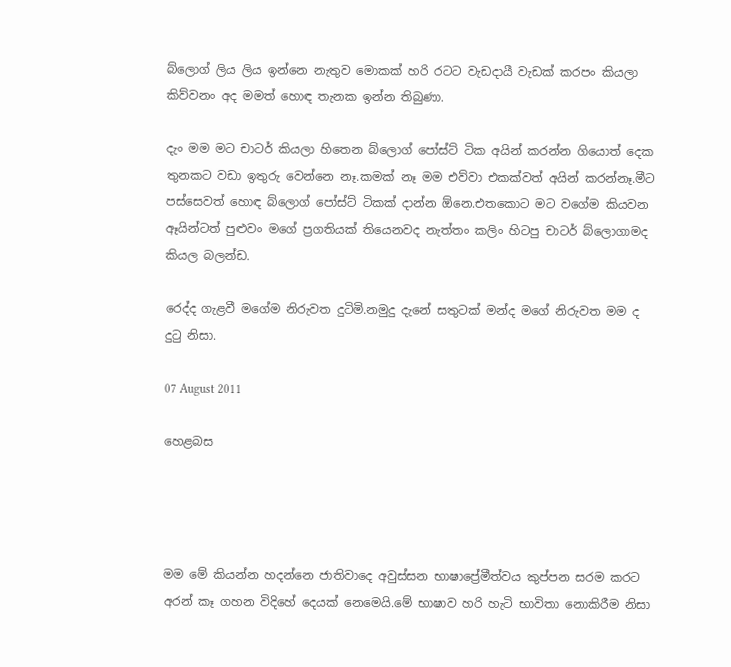බ්ලොග් ලිය ලිය ඉන්නෙ නැතුව මොකක් හරි රටට වැඩදායී වැඩක් කරපං කියලා කිව්වනං අද මමත් හොඳ තැනක ඉන්න තිබුණා.

දැං මම මට චාටර් කියලා හිතෙන බ්ලොග් පෝස්ට් ටික අයින් කරන්න ගියොත් දෙක තුනකට වඩා ඉතුරු වෙන්නෙ නෑ.කමක් නෑ මම එව්වා එකක්වත් අයින් කරන්නෑ.මීට පස්සෙවත් හොඳ බ්ලොග් පෝස්ට් ටිකක් දාන්න ඕනෙ.එතකොට මට වගේම කියවන ඈයින්ටත් පුළුවං මගේ ප්‍රගතියක් තියෙනවද නැත්තං කලිං හිටපු චාටර් බ්ලොගාමද කියල බලන්ඩ.

රෙද්ද ගැළවී මගේම නිරුවත දුටිමි.නමුදු දැනේ සතුටක් මන්ද මගේ නිරුවත මම ද දුටු නිසා.

07 August 2011

හෙළබස




මම මේ කියන්න හදන්නෙ ජාතිවාදෙ අවුස්සන භාෂාප්‍රේමීත්වය කුප්පන සරම කරට අරන් කෑ ගහන විදිහේ දෙයක් නෙමෙයි.මේ භාෂාව හරි හැටි භාවිතා නොකිරීම නිසා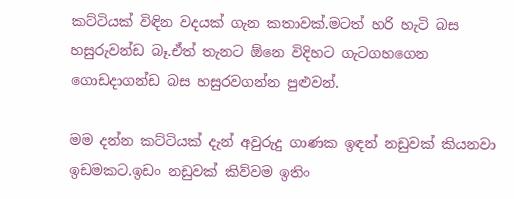කට්ටියක් විඳින වදයක් ගැන කතාවක්.මටත් හරි හැටි බස හසුරුවන්ඩ බෑ.ඒත් තැනට ඕනෙ විදිහට ගැටගහගෙන ගොඩදාගන්ඩ බස හසුරවගන්න පුළුවන්.

මම දන්න කට්ටියක් දැන් අවුරුදු ගාණක ඉඳන් නඩුවක් කියනවා ඉඩමකට.ඉඩං නඩුවක් කිව්වම ඉතිං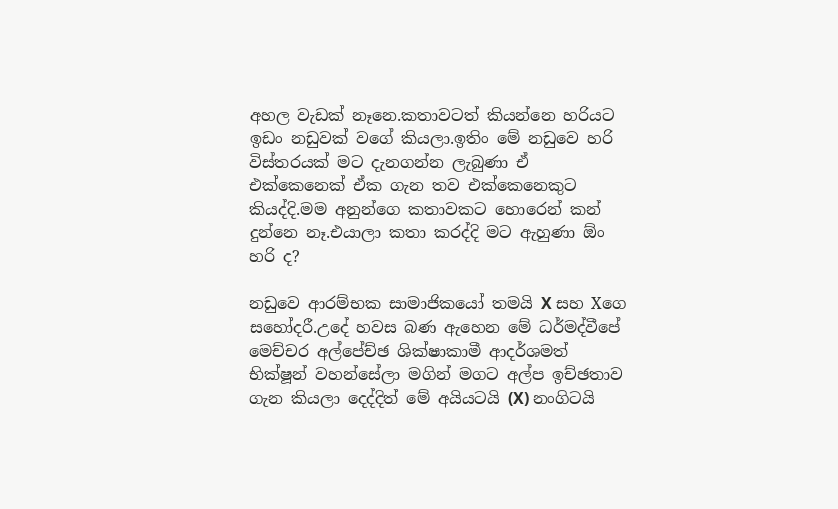අහල වැඩක් නෑනෙ.කතාවටත් කියන්නෙ හරියට ඉඩං නඩුවක් වගේ කියලා.ඉතිං මේ නඩුවෙ හරි විස්තරයක් මට දැනගන්න ලැබුණා ඒ එක්කෙනෙක් ඒක ගැන තව එක්කෙනෙකුට කියද්දි.මම අනුන්ගෙ කතාවකට හොරෙන් කන් දුන්නෙ නෑ.එයාලා කතා කරද්දි මට ඇහුණා ඕං හරි ද?

නඩුවෙ ආරම්භක සාමාජිකයෝ තමයි X සහ Xගෙ සහෝදරී.උදේ හවස බණ ඇහෙන මේ ධර්මද්වීපේ මෙච්චර අල්පේච්ඡ ශික්ෂාකාමී ආදර්ශමත් භික්ෂූන් වහන්සේලා මගින් මගට අල්ප ඉච්ඡතාව ගැන කියලා දෙද්දිත් මේ අයියටයි (X) නංගිටයි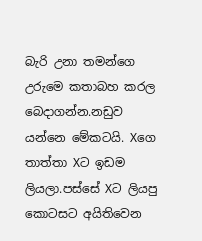බැරි උනා තමන්ගෙ උරුමෙ කතාබහ කරල බෙදාගන්න.නඩුව යන්නෙ මේකටයි. Xගෙ තාත්තා Xට ඉඩම ලියලා.පස්සේ Xට ලියපු කොටසට අයිතිවෙන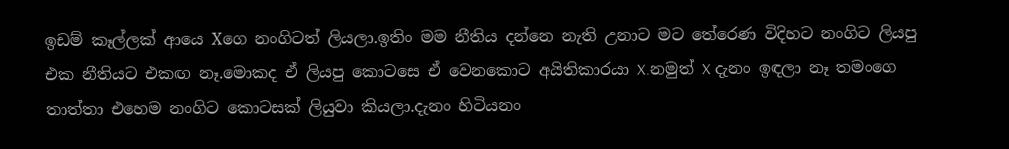ඉඩම් කෑල්ලක් ආයෙ Xගෙ නංගිටත් ලියලා.ඉතිං මම නීතිය දන්නෙ නැති උනාට මට තේරෙණ විදිහට නංගිට ලියපු එක නීතියට එකඟ නෑ.මොකද ඒ ලියපු කොටසෙ ඒ වෙනකොට අයිතිකාරයා X.නමුත් X දැනං ඉඳලා නෑ තමංගෙ තාත්තා එහෙම නංගිට කොටසක් ලියුවා කියලා.දැනං හිටියනං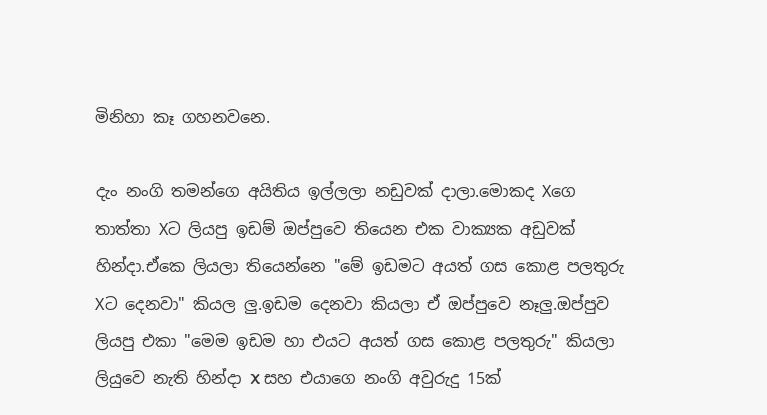මිනිහා කෑ ගහනවනෙ.

දැං නංගි තමන්ගෙ අයිතිය ඉල්ලලා නඩුවක් දාලා.මොකද Xගෙ තාත්තා Xට ලියපු ඉඩම් ඔප්පුවෙ තියෙන එක වාක්‍යක අඩුවක් හින්දා.ඒකෙ ලියලා තියෙන්නෙ "මේ ඉඩමට අයත් ගස කොළ පලතුරු Xට දෙනවා" කියල ලු.ඉඩම දෙනවා කියලා ඒ ඔප්පුවෙ නෑලු.ඔප්පුව ලියපු එකා "මෙම ඉඩම හා එයට අයත් ගස කොළ පලතුරු" කියලා ලියුවෙ නැති හින්දා X සහ එයාගෙ නංගි අවුරුදු 15ක්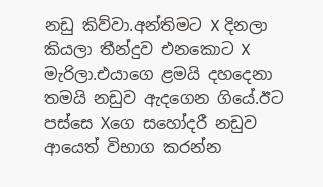නඩු කිව්වා.අන්තිමට X දිනලා කියලා තීන්දුව එනකොට X මැරිලා.එයාගෙ ළමයි දහදෙනා තමයි නඩුව ඇදගෙන ගියේ.ඊට පස්සෙ Xගෙ සහෝදරී නඩුව ආයෙත් විභාග කරන්න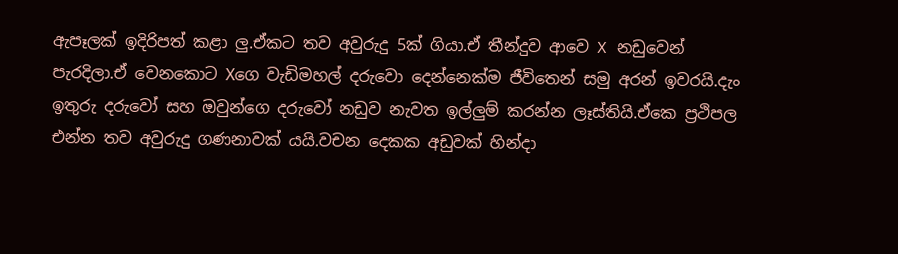ඇපෑලක් ඉදිරිපත් කළා ලු.ඒකට තව අවුරුදු 5ක් ගියා.ඒ තීන්දුව ආවෙ X නඩුවෙන් පැරදිලා.ඒ වෙනකොට Xගෙ වැඩිමහල් දරුවො දෙන්නෙක්ම ජීවිතෙන් සමු අරන් ඉවරයි.දැං ඉතුරු දරුවෝ සහ ඔවුන්ගෙ දරුවෝ නඩුව නැවත ඉල්ලුම් කරන්න ලෑස්තියි.ඒකෙ ප්‍රථිපල එන්න තව අවුරුදු ගණනාවක් යයි.වචන දෙකක අඩුවක් හින්දා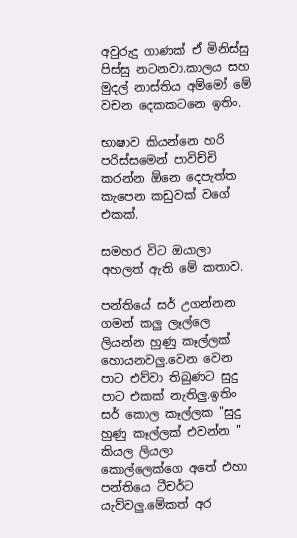අවුරුදු ගාණක් ඒ මිනිස්සු පිස්සු නටනවා.කාලය සහ මුදල් නාස්තිය අම්මෝ මේ වචන දෙකකටනෙ ඉතිං.

භාෂාව කියන්නෙ හරි පරිස්සමෙන් පාවිච්චි කරන්න ඕනෙ දෙපැත්ත කැපෙන කඩුවක් වගේ එකක්.

සමහර විට ඔයාලා අහලත් ඇති මේ කතාව.

පන්තියේ සර් උගන්නන ගමන් කලු ලෑල්ලෙ ලියන්න හුණු කෑල්ලක් හොයනවලු.වෙන වෙන පාට එව්වා තිබුණට සුදු පාට එකක් නැතිලු.ඉතිං සර් කොල කෑල්ලක "සුදු හුණු කෑල්ලක් එවන්න " කියල ලියලා කොල්ලෙක්ගෙ අතේ එහා පන්තියෙ ටීචර්ට යැව්වලු.මේකත් අර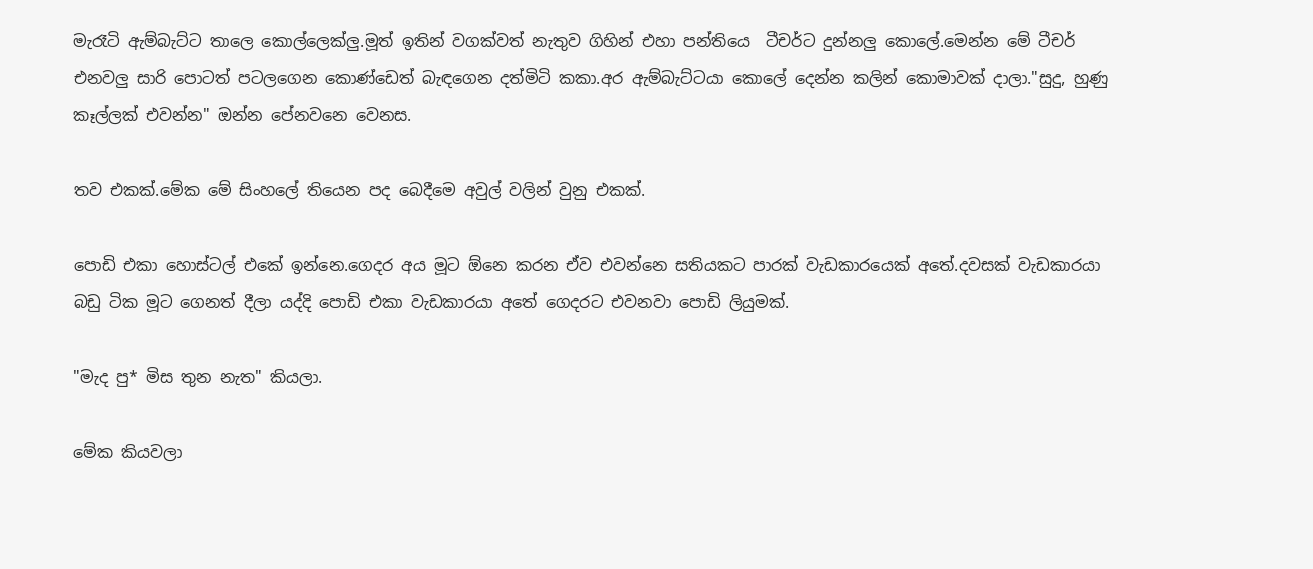මැරෑටි ඇම්බැට්ට තාලෙ කොල්ලෙක්ලු.මූත් ඉතින් වගක්වත් නැතුව ගිහින් එහා පන්තියෙ  ටීචර්ට දුන්නලු කොලේ.මෙන්න මේ ටීචර් එනවලු සාරි පොටත් පටලගෙන කොණ්ඩෙත් බැඳගෙන දත්මිටි කකා.අර ඇම්බැට්ටයා කොලේ දෙන්න කලින් කොමාවක් දාලා."සුදු, හුණු කෑල්ලක් එවන්න" ඔන්න පේනවනෙ වෙනස.

තව එකක්.මේක මේ සිංහලේ තියෙන පද බෙදීමෙ අවුල් වලින් වුනු එකක්.

පොඩි එකා හොස්ටල් එකේ ඉන්නෙ.ගෙදර අය මූට ඕනෙ කරන ඒව එවන්නෙ සතියකට පාරක් වැඩකාරයෙක් අතේ.දවසක් වැඩකාරයා බඩු ටික මූට ගෙනත් දීලා යද්දි පොඩි එකා වැඩකාරයා අතේ ගෙදරට එවනවා පොඩි ලියුමක්.

"මැද පු* මිස තුන නැත" කියලා.

මේක කියවලා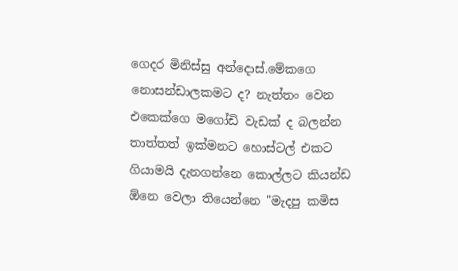ගෙදර මිනිස්සු අන්දොස්.මේකගෙ නොසන්ඩාලකමට ද? නැත්තං වෙන එකෙක්ගෙ මගෝඩි වැඩක් ද බලන්න තාත්තත් ඉක්මනට හොස්ටල් එකට ගියාමයි දැනගන්නෙ කොල්ලට කියන්ඩ ඕනෙ වෙලා තියෙන්නෙ "මැදපු කමිස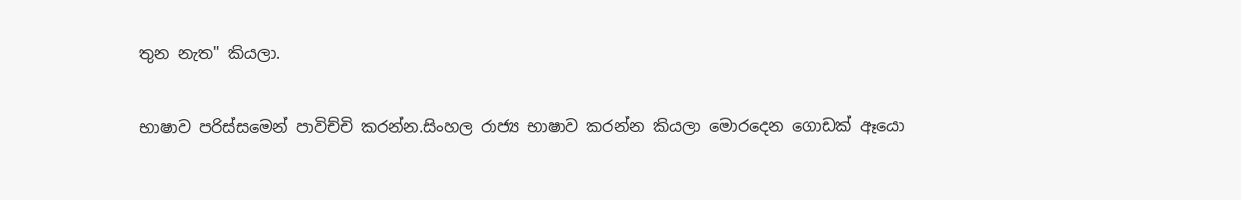තුන නැත" කියලා.

භාෂාව පරිස්සමෙන් පාවිච්චි කරන්න.සිංහල රාජ්‍ය භාෂාව කරන්න කියලා මොරදෙන ගොඩක් ඈයො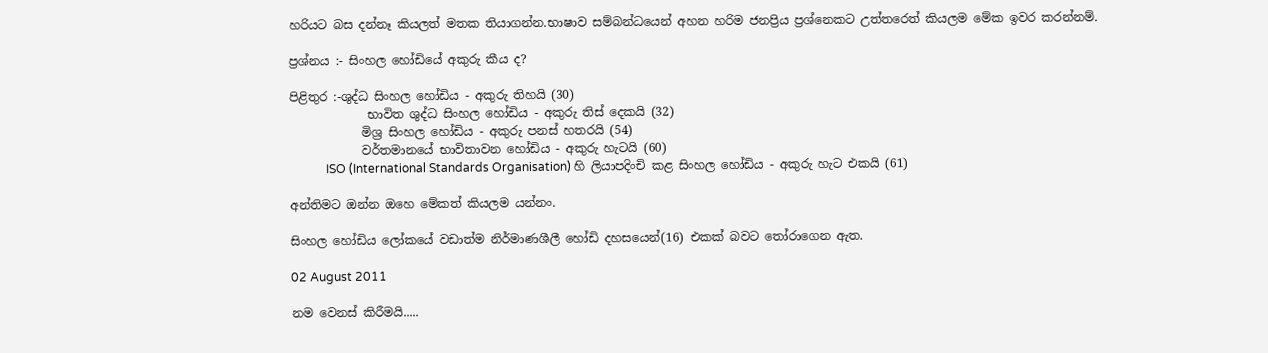හරියට බස දන්නෑ කියලත් මතක තියාගන්න.භාෂාව සම්බන්ධයෙන් අහන හරිම ජනප්‍රිය ප්‍රශ්නෙකට උත්තරෙත් කියලම මේක ඉවර කරන්නම්.

ප්‍රශ්නය :- සිංහල හෝඩියේ අකුරු කීය ද?

පිළිතුර :-ශුද්ධ සිංහල හෝඩිය - අකුරු තිහයි (30)
             භාවිත ශුද්ධ සිංහල හෝඩිය - අකුරු තිස් දෙකයි (32)
            මිශ්‍ර සිංහල හෝඩිය - අකුරු පනස් හතරයි (54)
            වර්තමානයේ භාවිතාවන හෝඩිය - අකුරු හැටයි (60)
            ISO (International Standards Organisation) හි ලියාපදිංචි කළ සිංහල හෝඩිය - අකුරු හැට එකයි (61)

අන්තිමට ඔන්න ඔහෙ මේකත් කියලම යන්නං.

සිංහල හෝඩිය ලෝකයේ වඩාත්ම නිර්මාණශීලී හෝඩි දහසයෙන්(16) එකක් බවට තෝරාගෙන ඇත.

02 August 2011

නම වෙනස් කිරීමයි.....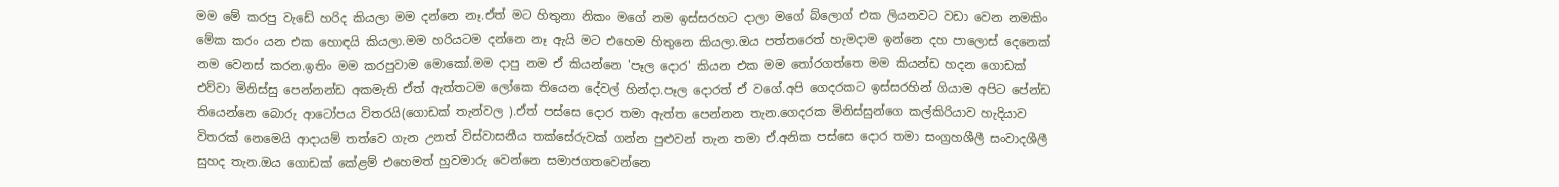මම මේ කරපු වැඩේ හරිද කියලා මම දන්නෙ නෑ.ඒත් මට හිතුනා නිකං මගේ නම ඉස්සරහට දාලා මගේ බ්ලොග් එක ලියනවට වඩා වෙන නමකිං මේක කරං යන එක හොඳයි කියලා.මම හරියටම දන්නෙ නෑ ඇයි මට එහෙම හිතුනෙ කියලා.ඔය පත්තරෙත් හැමදාම ඉන්නෙ දහ පාලොස් දෙනෙක් නම වෙනස් කරන.ඉතිං මම කරපුවාම මොකෝ.මම දාපු නම ඒ කියන්නෙ 'පෑල දොර' කියන එක මම තෝරගත්තෙ මම කියන්ඩ හදන ගොඩක් එව්වා මිනිස්සු පෙන්නන්ඩ අකමැති ඒත් ඇත්තටම ලෝකෙ තියෙන දේවල් හින්දා.පෑල දොරත් ඒ වගේ.අපි ගෙදරකට ඉස්සරහින් ගියාම අපිට පේන්ඩ තියෙන්නෙ බොරු ආටෝපය විතරයි(ගොඩක් තැන්වල ).ඒත් පස්සෙ දොර තමා ඇත්ත පෙන්නන තැන.ගෙදරක මිනිස්සුන්ගෙ කල්කිරියාව හැදියාව විතරක් නෙමෙයි ආදායම් තත්වෙ ගැන උනත් විස්වාසනීය තක්සේරුවක් ගන්න පුළුවන් තැන තමා ඒ.අනික පස්සෙ දොර තමා සංග්‍රහශීලී සංවාදශීලී සුහද තැන.ඔය ගොඩක් කේළම් එහෙමත් හුවමාරු වෙන්නෙ සමාජගතවෙන්නෙ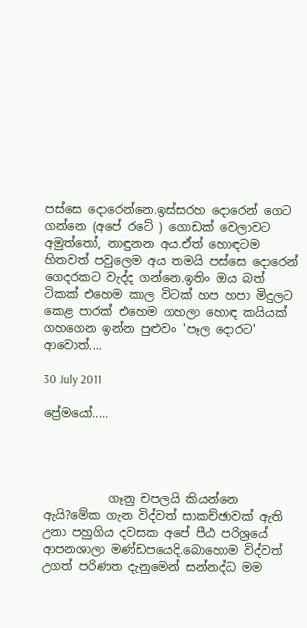පස්සෙ දොරෙන්නෙ.ඉස්සරහ දොරෙන් ගෙට ගන්නෙ (අපේ රටේ ) ගොඩක් වෙලාවට අමුත්තෝ, නාඳුනන අය.ඒත් හොඳටම හිතවත් පවුලෙම අය තමයි පස්සෙ දොරෙන් ගෙදරකට වැද්ද ගන්නෙ.ඉතිං ඔය බත් ටිකක් එහෙම කාල විටක් හප හපා මිදුලට කෙළ පාරක් එහෙම ගහලා හොඳ කයියක් ගහගෙන ඉන්න පුළුවං 'පෑල දොරට' ආවොත්....

30 July 2011

ප්‍රේමයෝ.....




           ගෑනු චපලයි කියන්නෙ ඇයි?මේක ගැන විද්වත් සාකච්ඡාවක් ඇති උනා පහුගිය දවසක අපේ පීඨ පරිශ්‍රයේ ආපනශාලා මණ්ඩපයෙදි.බොහොම විද්වත් උගත් පරිණත දැනුමෙන් සන්නද්ධ මම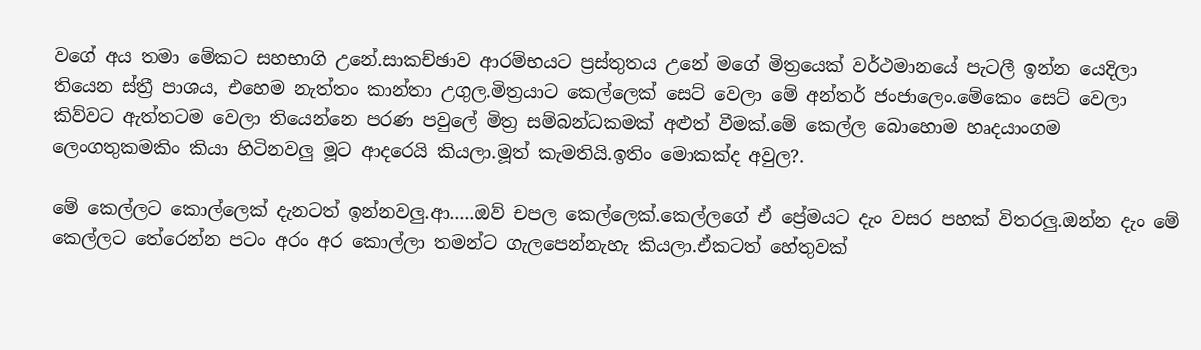වගේ අය තමා මේකට සහභාගි උනේ.සාකච්ඡාව ආරම්භයට ප්‍රස්තුතය උනේ මගේ මිත්‍රයෙක් වර්ථමානයේ පැටලී ඉන්න යෙදිලා තියෙන ස්ත්‍රී පාශය, එහෙම නැත්තං කාන්තා උගුල.මිත්‍රයාට කෙල්ලෙක් සෙට් වෙලා මේ අන්තර් ජංජාලෙං.මේකෙං සෙට් වෙලා කිව්වට ඇත්තටම වෙලා තියෙන්නෙ පරණ පවුලේ මිත්‍ර සම්බන්ධකමක් අළුත් වීමක්.මේ කෙල්ල බොහොම හෘදයාංගම ලෙංගතුකමකිං කියා හිටිනවලු මූට ආදරෙයි කියලා.මූත් කැමතියි.ඉතිං මොකක්ද අවුල?.

මේ කෙල්ලට කොල්ලෙක් දැනටත් ඉන්නවලු.ආ.....ඔව් චපල කෙල්ලෙක්.කෙල්ලගේ ඒ ප්‍රේම‍යට දැං වසර පහක් විතරලු.ඔන්න දැං මේ කෙල්ලට තේරෙන්න පටං අරං අර කොල්ලා තමන්ට ගැලපෙන්නැහැ කියලා.ඒකටත් හේතුවක්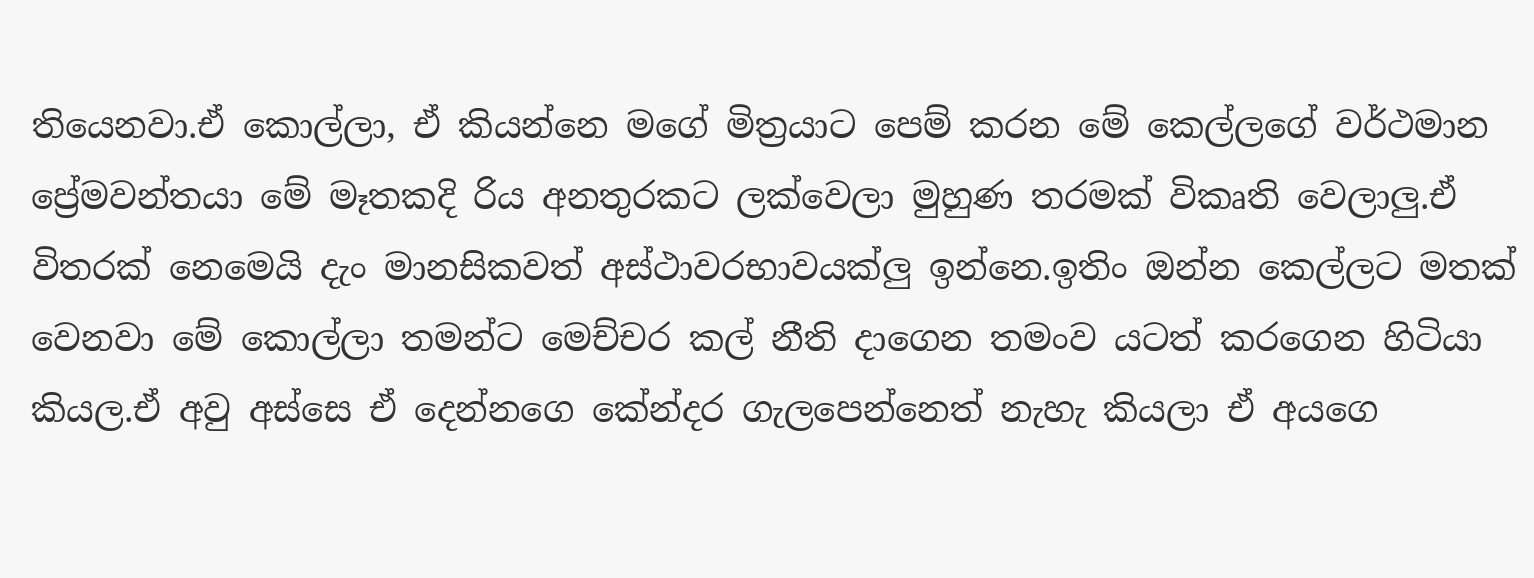තියෙනවා.ඒ කොල්ලා, ඒ කියන්නෙ මගේ මිත්‍රයාට පෙම් කරන මේ කෙල්ලගේ වර්ථමාන ප්‍රේමවන්තයා මේ මෑතකදි රිය අනතුරකට ලක්වෙලා මුහුණ තරමක් විකෘති වෙලාලු.ඒ විතරක් නෙමෙයි දැං මානසිකවත් අස්ථාවරභාවයක්ලු ඉන්නෙ.ඉතිං ඔන්න කෙල්ලට මතක් වෙනවා මේ කොල්ලා තමන්ට මෙච්චර කල් නීති දාගෙන තමංව යටත් කරගෙන හිටියා කියල.ඒ අවු අස්සෙ ඒ දෙන්නගෙ කේන්දර ගැලපෙන්නෙත් නැහැ කියලා ඒ අයගෙ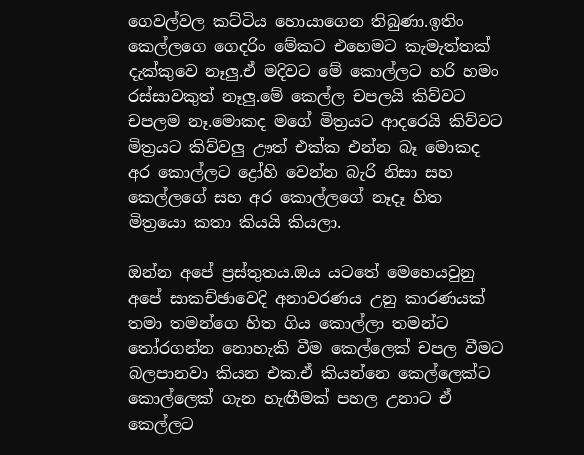ගෙවල්වල කට්ටිය හොයාගෙන තිබුණා.ඉතිං කෙල්ලගෙ ගෙදරිං මේකට එහෙමට කැමැත්තක් දැක්කුවෙ නෑලු.ඒ මදිවට මේ කොල්ලට හරි හමං රස්සාවකුත් නෑලු.මේ කෙල්ල චපලයි කිව්වට චපලම නෑ.මොකද මගේ මිත්‍රයට ආදරෙයි කිව්වට මිත්‍රයට කිව්වලු ඌත් එක්ක එන්න බෑ මොකද අර කොල්ලට ද්‍රෝහි වෙන්න බැරි නිසා සහ කෙල්ලගේ සහ අර කොල්ලගේ නෑදෑ හිත මිත්‍රයො කතා කියයි කියලා.

ඔන්න අපේ ප්‍රස්තුතය.ඔය යටතේ මෙහෙයවුනු අපේ සාකච්ඡාවෙදි අනාවරණය උනු කාරණයක් තමා තමන්ගෙ හිත ගිය කොල්ලා තමන්ට තෝරගන්න නොහැකි වීම කෙල්ලෙක් චපල වීමට බලපානවා කියන එක.ඒ කියන්නෙ කෙල්ලෙක්ට කොල්ලෙක් ගැන හැඟීමක් පහල උනාට ඒ කෙල්ලට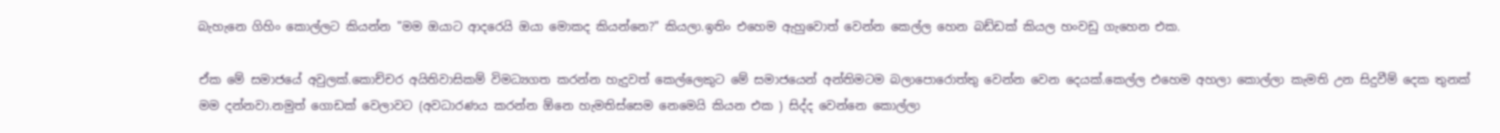බැහැනෙ ගිහිං කොල්ලට කියන්න "මම ඔයාට ආදරෙයි ඔයා මොකද කියන්නෙ?" කියලා.ඉතිං එහෙම ඇහුවොත් වෙන්න කෙල්ල හෙන බඩ්ඩක් කියල හංවඩු ගැහෙන එක.

ඒක මේ සමාජයේ අවුලක්.කොච්චර අයිතිවාසිකම් විමධ්‍යගත කරන්න හැදුවත් කෙල්ලෙකුට මේ සමාජයෙන් අන්තිමටම බලාපොරොත්තු වෙන්න වෙන දෙයක්.කෙල්ල එහෙම අහලා කොල්ලා කැමති උන සිදුවීම් දෙක තුනක් මම දන්නවා.නමුත් ගොඩක් වෙලාවට (අවධාරණය කරන්න ඕනෙ හැමතිස්සෙම නෙමෙයි කියන එක ) සිද්ද වෙන්නෙ කොල්ලා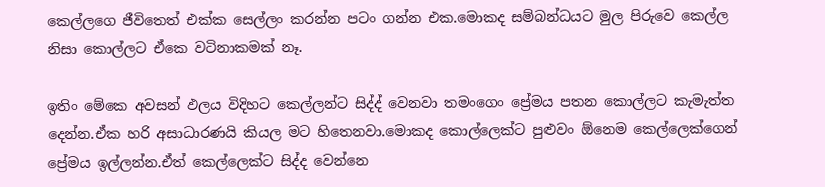කෙල්ලගෙ ජීවිතෙත් එක්ක සෙල්ලං කරන්න පටං ගන්න එක.මොකද සම්බන්ධයට මුල පිරුවෙ කෙල්ල නිසා කොල්ලට ඒකෙ වටිනාකමක් නෑ.

ඉතිං මේකෙ අවසන් ඵලය විදිහට කෙල්ලන්ට සිද්ද් වෙනවා තමංගෙං ප්‍රේමය පතන කොල්ලට කැමැත්ත දෙන්න.ඒක හරි අසාධාරණයි කියල මට හිතෙනවා.මොකද කොල්ලෙක්ට පුළුවං ඕනෙම කෙල්ලෙක්ගෙන් ප්‍රේමය ඉල්ලන්න.ඒත් කෙල්ලෙක්ට සිද්ද වෙන්නෙ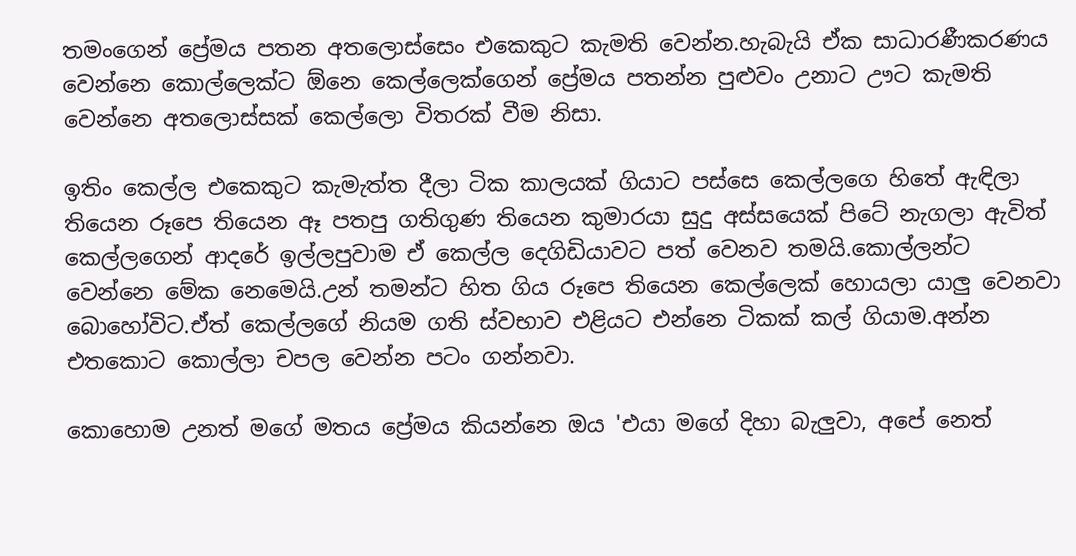තමංගෙන් ප්‍රේමය පතන අතලොස්සෙං එකෙකුට කැමති වෙන්න.හැබැයි ඒක සාධාරණීකරණය වෙන්නෙ කොල්ලෙක්ට ඕනෙ කෙල්ලෙක්ගෙන් ප්‍රේමය පතන්න පුළුවං උනාට ඌට කැමති වෙන්නෙ අතලොස්සක් කෙල්ලො විතරක් වීම නිසා.

ඉතිං කෙල්ල එකෙකුට කැමැත්ත දීලා ටික කාලයක් ගියාට පස්සෙ කෙල්ලගෙ හිතේ ඇඳිලා තියෙන රූපෙ තියෙන ඈ පතපු ගතිගුණ තියෙන කුමාරයා සුදු අස්සයෙක් පිටේ නැගලා ඇවිත් කෙල්ලගෙන් ආදරේ ඉල්ලපුවාම ඒ කෙල්ල දෙගිඩියාවට පත් වෙනව තමයි.කොල්ලන්ට වෙන්නෙ මේක නෙමෙයි.උන් තමන්ට හිත ගිය රූපෙ තියෙන කෙල්ලෙක් හොයලා යාලු වෙනවා බොහෝවිට.ඒත් කෙල්ලගේ නියම ගති ස්වභාව එළියට එන්නෙ ටිකක් කල් ගියාම.අන්න එතකොට කොල්ලා චපල වෙන්න පටං ගන්නවා.

කොහොම උනත් මගේ මතය ප්‍රේමය කියන්නෙ ඔය 'එයා මගේ දිහා බැලුවා, අපේ නෙත්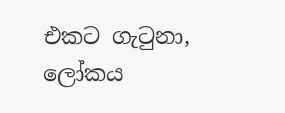එකට ගැටුනා, ලෝකය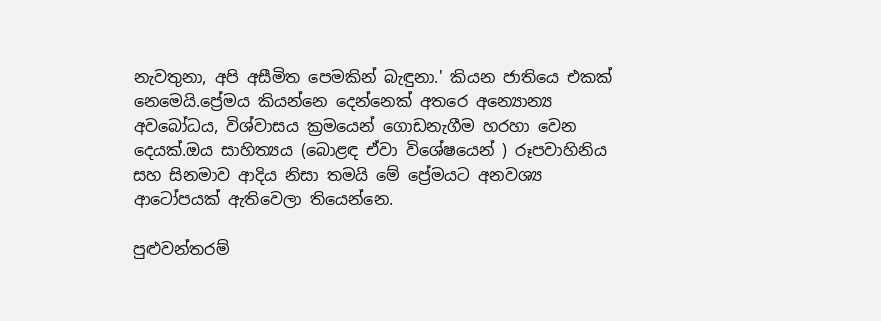නැවතුනා, අපි අසීමිත පෙමකින් බැඳුනා.' කියන ජාතියෙ එකක් නෙමෙයි.ප්‍රේමය කියන්නෙ දෙන්නෙක් අතරෙ අන්‍යොන්‍ය අවබෝධය, විශ්වාසය ක්‍රමයෙන් ගොඩනැගීම හරහා වෙන දෙයක්.ඔය සාහිත්‍යය (බොළඳ ඒවා විශේෂයෙන් ) රූපවාහිනිය සහ සිනමාව ආදිය නිසා තමයි මේ ප්‍රේමයට අනවශ්‍ය ආටෝපයක් ඇතිවෙලා තියෙන්නෙ.

පුළුවන්තරම්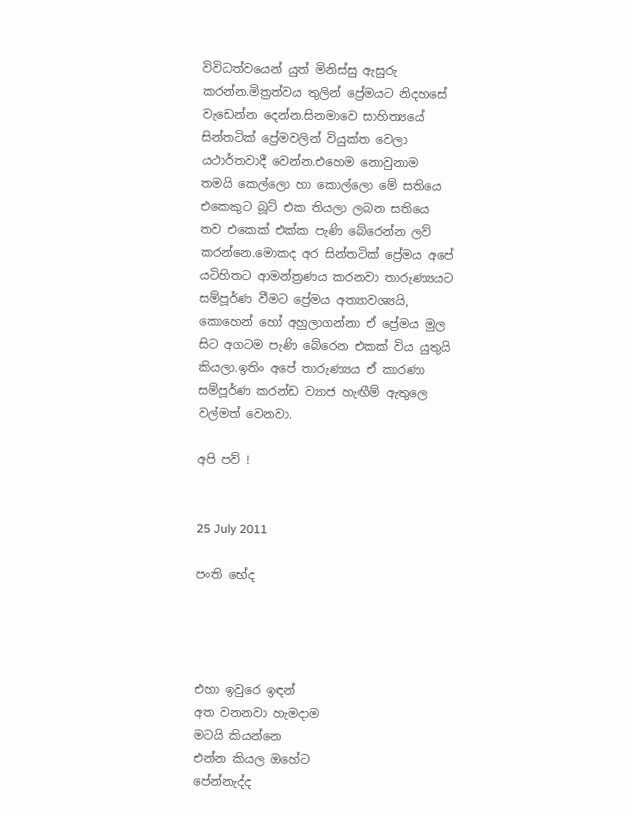විවිධත්වයෙන් යුත් මිනිස්සු ඇසුරු කරන්න.මිත්‍රත්වය තුලින් ප්‍රේමයට නිදහසේ වැඩෙන්න දෙන්න.සිනමාවෙ සාහිත්‍යයේ සින්තටික් ප්‍රේමවලින් වියුක්ත වෙලා යථාර්තවාදී වෙන්න.එහෙම නොවුනාම තමයි කෙල්ලො හා කොල්ලො මේ සතියෙ එකෙකුට බූට් එක තියලා ලබන සතියෙ තව එකෙක් එක්ක පැණි බේරෙන්න ලව් කරන්නෙ.මොකද අර සින්තටික් ප්‍රේමය අපේ යටිහිතට ආමන්ත්‍රණය කරනවා තාරුණ්‍යයට සම්පූර්ණ වීමට ප්‍රේමය අත්‍යාවශ්‍යයි, කොහෙන් හෝ අහුලාගන්නා ඒ ප්‍රේමය මුල සිට අගටම පැණි බේරෙන එකක් විය යුතුයි කියලා.ඉතිං අපේ තාරුණ්‍යය ඒ කාරණා සම්පූර්ණ කරන්ඩ ව්‍යාජ හැඟීම් ඇතුලෙ වල්මත් වෙනවා.

අපි පව් !


25 July 2011

පංති භේද




එහා ඉවුරෙ ඉඳන්
අත වනනවා හැමදාම
මටයි කියන්නෙ
එන්න කියල ඔහේට
පේන්නැද්ද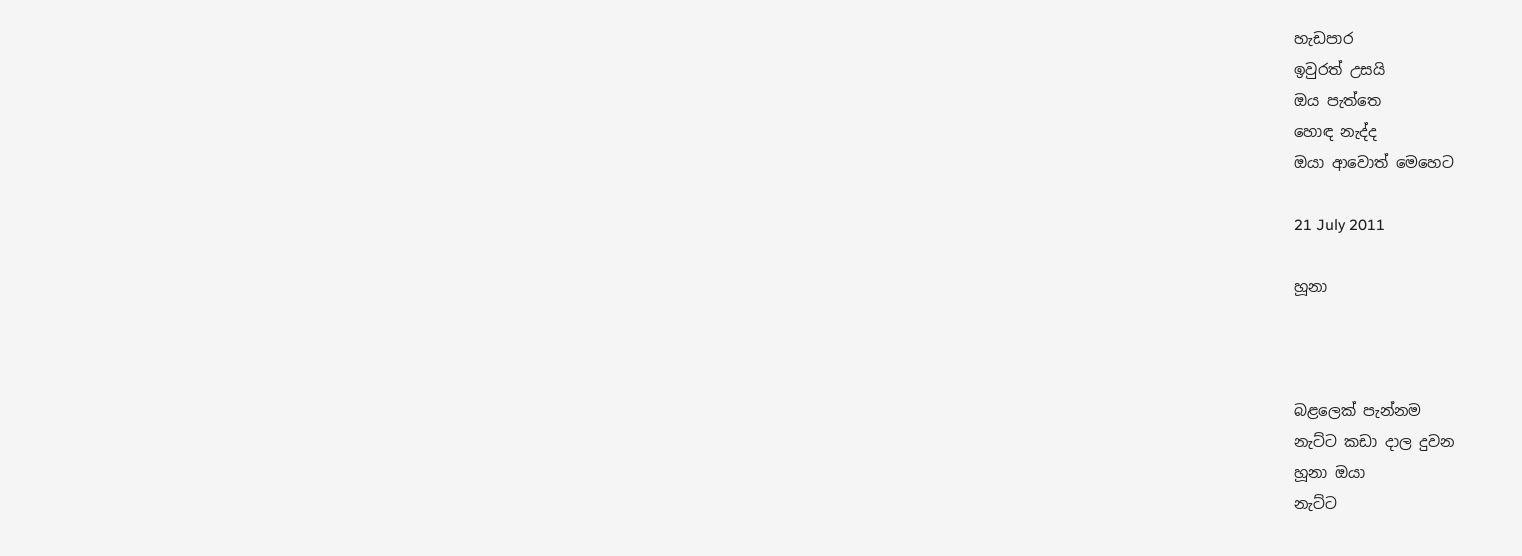හැඩපාර
ඉවුරත් උසයි
ඔය පැත්තෙ
හොඳ නැද්ද
ඔයා ආවොත් මෙහෙට

21 July 2011

හූනා



බළලෙක් පැන්නම
නැට්ට කඩා දාල දුවන
හූනා ඔයා
නැට්ට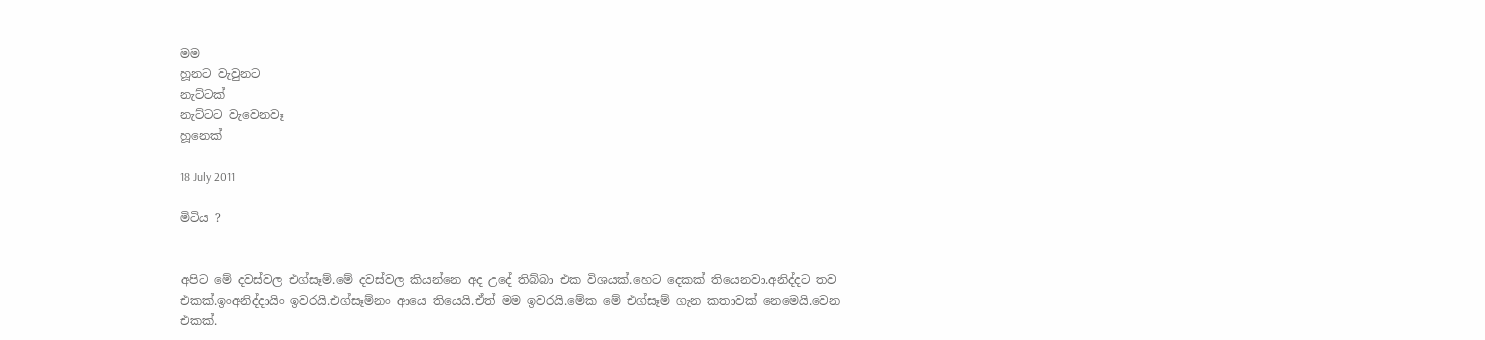මම
හූනට වැවුනට
නැට්ටක්
නැට්ටට වැවෙනවෑ
හූනෙක්

18 July 2011

මිටිය ?


අපිට මේ දවස්වල එග්සෑම්.මේ දවස්වල කියන්නෙ අද උදේ තිබ්බා එක විශයක්.හෙට දෙකක් තියෙනවා.අනිද්දට තව එකක්.ඉංඅනිද්දායිං ඉවරයි.එග්සෑම්නං ආයෙ තියෙයි.ඒත් මම ඉවරයි.මේක මේ එග්සෑම් ගැන කතාවක් නෙමෙයි.වෙන එකක්.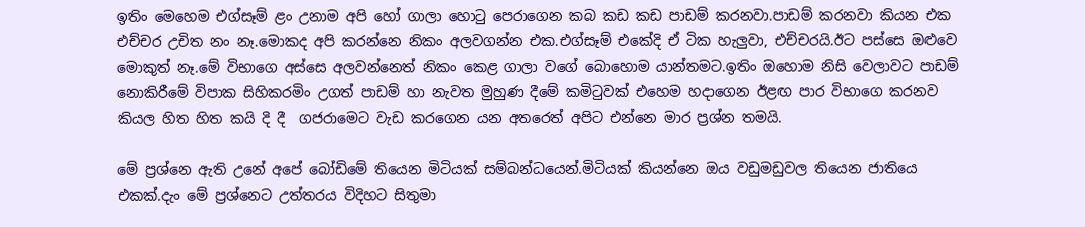ඉතිං මෙහෙම එග්සෑම් ළං උනාම අපි හෝ ගාලා හොටු පෙරාගෙන කබ කඩ කඩ පාඩම් කරනවා.පාඩම් කරනවා කියන එක එච්චර උචිත නං නෑ.මොකද අපි කරන්නෙ නිකං අලවගන්න එක.එග්සෑම් එකේදි ඒ ටික හැලුවා, එච්චරයි.ඊට පස්සෙ ඔළුවෙ මොකුත් නෑ.මේ විභාගෙ අස්සෙ අලවන්නෙත් නිකං කෙළ ගාලා වගේ බොහොම යාන්තමට.ඉතිං ඔහොම නිසි වෙලාවට පාඩම් නොකිරීමේ විපාක සිහිකරමිං උගත් පාඩම් හා නැවත මුහුණ දීමේ කමිටුවක් එහෙම හදාගෙන ඊළඟ පාර විභාගෙ කරනව කියල හිත හිත කයි දි දී  ගජරාමෙට වැඩ කරගෙන යන අතරෙත් අපිට එන්නෙ මාර ප්‍රශ්න තමයි.

මේ ප්‍රශ්නෙ ඇති උනේ අපේ බෝඩිමේ තියෙන මිටියක් සම්බන්ධයෙන්.මිටියක් කියන්නෙ ඔය වඩුමඩුවල තියෙන ජාතියෙ එකක්.දැං මේ ප්‍රශ්නෙට උත්තරය විදිහට සිතුමා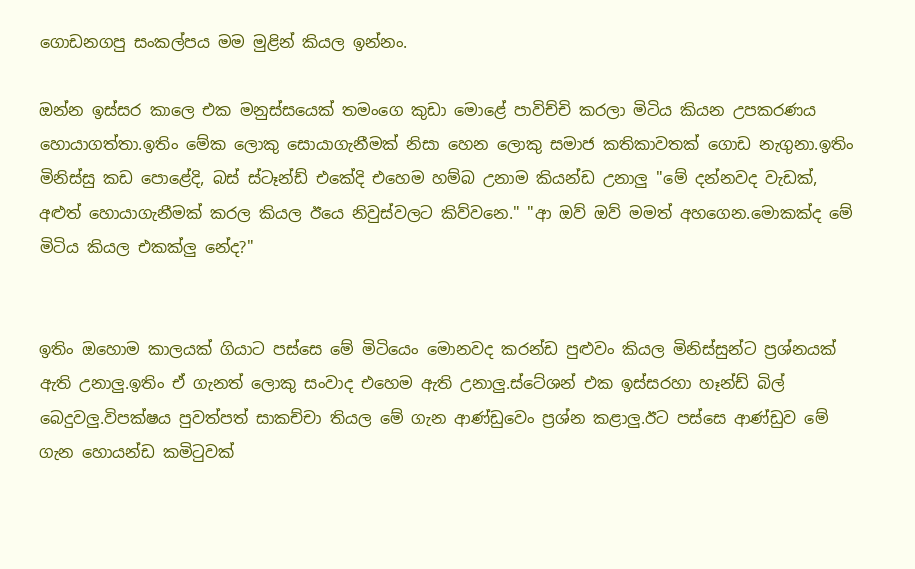ගොඩනගපු සංකල්පය මම මුළින් කියල ඉන්නං.

ඔන්න ඉස්සර කාලෙ එක මනුස්සයෙක් තමංගෙ කුඩා මොළේ පාවිච්චි කරලා මිටිය කියන උපකරණය හොයාගත්තා.ඉතිං මේක ලොකු සොයාගැනීමක් නිසා හෙන ලොකු සමාජ කතිකාවතක් ගොඩ නැගුනා.ඉතිං මිනිස්සු කඩ පොළේදි, බස් ස්ටෑන්ඩ් එකේදි එහෙම හම්බ උනාම කියන්ඩ උනාලු "මේ දන්නවද වැඩක්, අළුත් හොයාගැනීමක් කරල කියල ඊයෙ නිවුස්වලට කිව්වනෙ." "ආ ඔව් ඔව් මමත් අහගෙන.මොකක්ද මේ මිටිය කියල එකක්ලු නේද?"


ඉතිං ඔහොම කාලයක් ගියාට පස්සෙ මේ මිටියෙං මොනවද කරන්ඩ පුළුවං කියල මිනිස්සුන්ට ප්‍රශ්නයක් ඇති උනාලු.ඉතිං ඒ ගැනත් ලොකු සංවාද එහෙම ඇති උනාලු.ස්ටේශන් එක ඉස්සරහා හෑන්ඩ් බිල් බෙදුවලු.විපක්ෂය පුවත්පත් සාකච්චා තියල මේ ගැන ආණ්ඩුවෙං ප්‍රශ්න කළාලු.ඊට පස්සෙ ආණ්ඩුව මේ ගැන හොයන්ඩ කමිටුවක්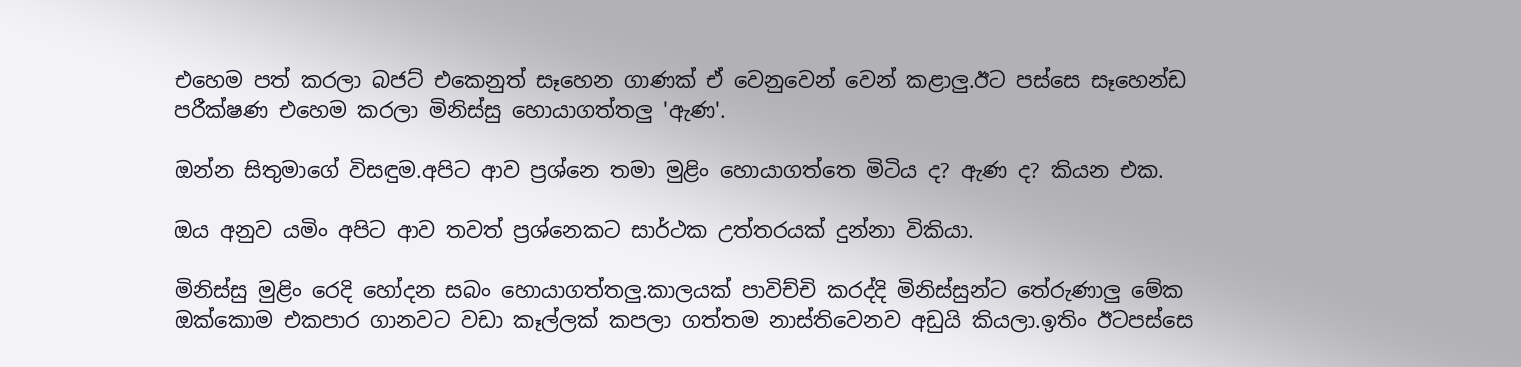එහෙම පත් කරලා බජට් එකෙනුත් සෑහෙන ගාණක් ඒ වෙනුවෙන් වෙන් කළාලු.ඊට පස්සෙ සෑහෙන්ඩ පරීක්ෂණ එහෙම කරලා මිනිස්සු හොයාගත්තලු 'ඇණ'.

ඔන්න සිතුමාගේ විසඳුම.අපිට ආව ප්‍රශ්නෙ තමා මුළිං හොයාගත්තෙ මිටිය ද? ඇණ ද? කියන එක.

ඔය අනුව යමිං අපිට ආව තවත් ප්‍රශ්නෙකට සාර්ථක උත්තරයක් දුන්නා විකියා.

මිනිස්සු මුළිං රෙදි හෝදන සබං හොයාගත්තලු.කාලයක් පාවිච්චි කරද්දි මිනිස්සුන්ට තේරුණාලු මේක ඔක්කොම එකපාර ගානවට වඩා කෑල්ලක් කපලා ගත්තම නාස්තිවෙනව අඩුයි කියලා.ඉතිං ඊටපස්සෙ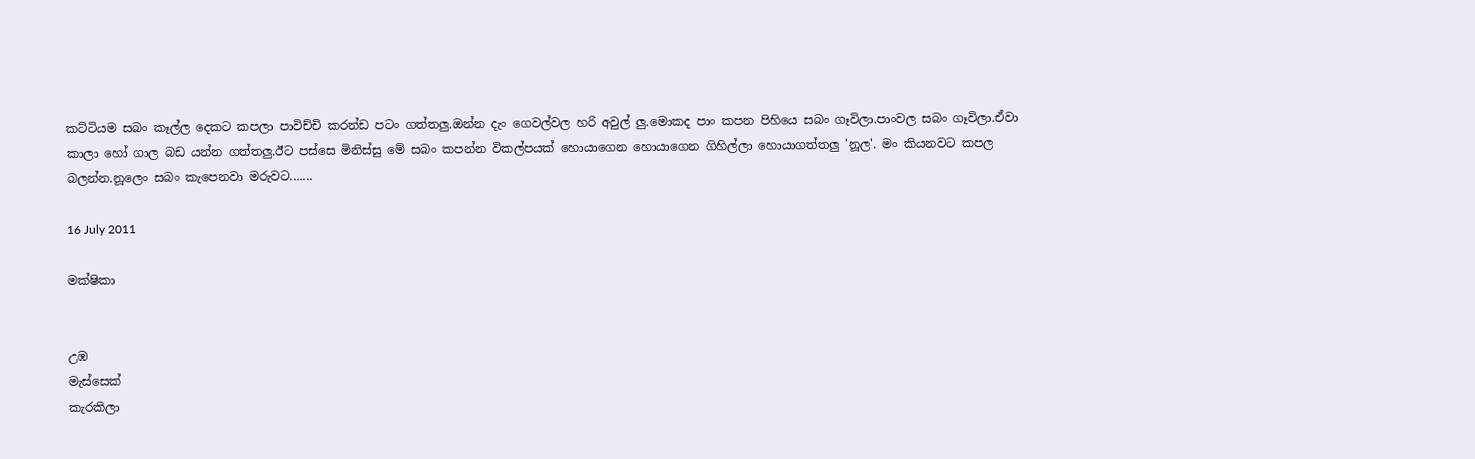කට්ටියම සබං කෑල්ල දෙකට කපලා පාවිච්චි කරන්ඩ පටං ගත්තලු.ඔන්න දැං ගෙවල්වල හරි අවුල් ලු.මොකද පාං කපන පිහියෙ සබං ගෑවිලා.පාංවල සබං ගෑවිලා.ඒවා කාලා හෝ ගාල බඩ යන්න ගත්තලු.ඊට පස්සෙ මිනිස්සු මේ සබං කපන්න විකල්පයක් හොයාගෙන හොයාගෙන ගිහිල්ලා හොයාගත්තලු 'නූල'. මං කියනවට කපල බලන්න.නූලෙං සබං කැපෙනවා මරුවට.......

16 July 2011

මක්ෂිකා


උඹ
මැස්සෙක්
කැරකිලා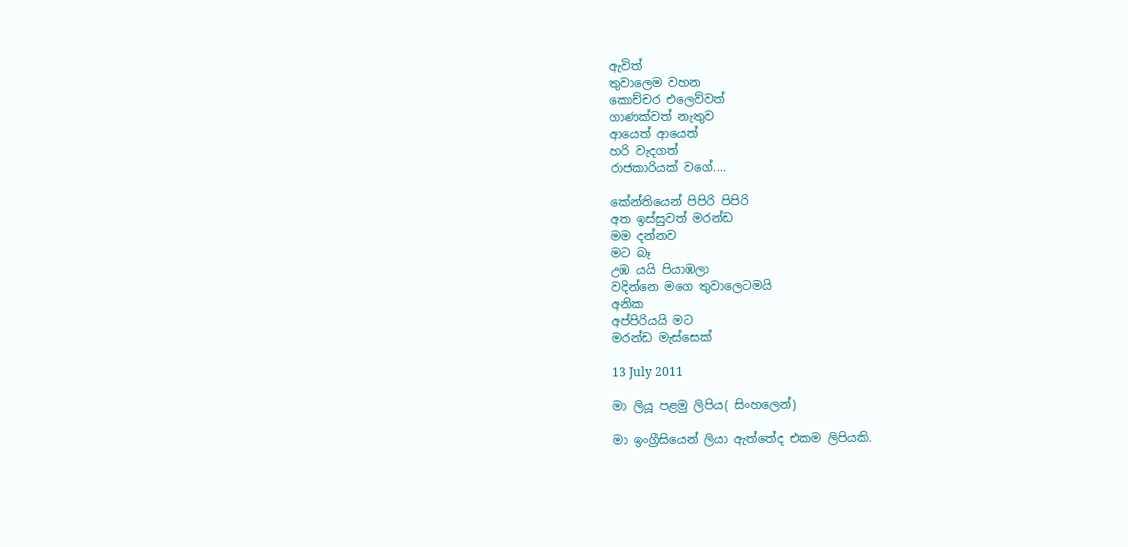ඇවිත්
තුවාලෙම වහන
කොච්චර එලෙව්වත්
ගාණක්වත් නැතුව
ආයෙත් ආයෙත්
හරි වැදගත්
රාජකාරියක් වගේ....

කේන්තියෙන් පිපිරි පිපිරි
අත ඉස්සුවත් මරන්ඩ
මම දන්නව
මට බෑ
උඹ යයි පියාඹලා
වදින්නෙ මගෙ තුවාලෙටමයි
අනික
අප්පිරියයි මට
මරන්ඩ මැස්සෙක්

13 July 2011

මා ලියූ පළමු ලිපිය( සිංහලෙන්)

මා ඉංග්‍රීසියෙන් ලියා ඇත්තේද එකම ලිපියකි.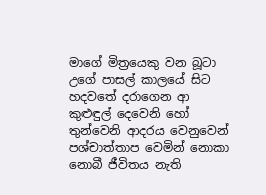මාගේ මිත්‍රයෙකු වන බූටා උගේ පාසල් කාලයේ සිට හදවතේ දරාගෙන ආ කුළුඳුල් දෙවෙනි හෝ තුන්වෙනි ආදරය වෙනුවෙන් පශ්චාත්තාප වෙමින් නොකා නොබී ජීවිතය නැති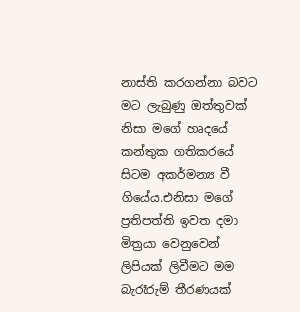නාස්ති කරගන්නා බවට මට ලැබුණු ඔත්තුවක් නිසා මගේ හෘදයේ කන්තුක ගතිකරයේ සිටම අකර්මන්‍ය වී ගියේය.එනිසා මගේ ප්‍රතිපත්ති ඉවත දමා මිත්‍රයා වෙනුවෙන් ලිපියක් ලිවීමට මම බැරෑරුම් තීරණයක්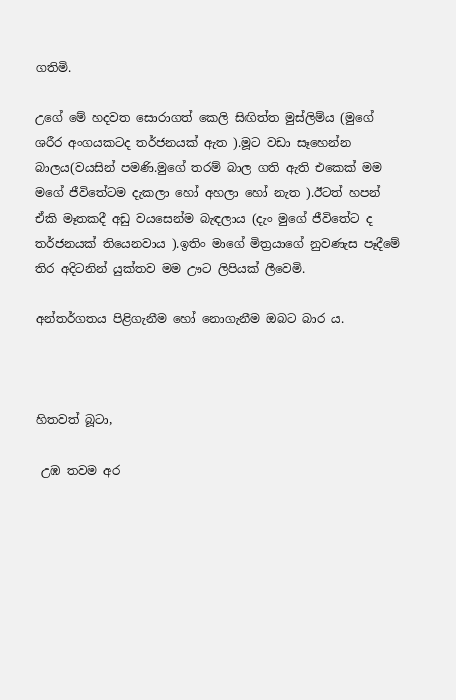ගතිමි.

උගේ මේ හදවත සොරාගත් කෙලි සිඟිත්ත මුස්ලිම්ය (මුගේ ශරීර අංගයකටද තර්ජනයක් ඇත ).මූට වඩා සෑහෙන්න බාලය(වයසින් පමණි.මුගේ තරම් බාල ගති ඇති එකෙක් මම මගේ ජීවිතේටම දැකලා හෝ අහලා හෝ නැත ).ඊටත් හපන් ඒකි මෑතකදී අඩු වයසෙන්ම බැඳලාය (දැං මුගේ ජීවිතේට ද තර්ජනයක් තියෙනවාය ).ඉතිං මාගේ මිත්‍රයාගේ නුවණැස පෑදීමේ තිර අදිටනින් යුක්තව මම ඌට ලිපියක් ලීවෙමි.

අන්තර්ගතය පිළිගැනීම හෝ නොගැනීම ඔබට බාර ය.



හිතවත් බූටා,

 උඹ තවම අර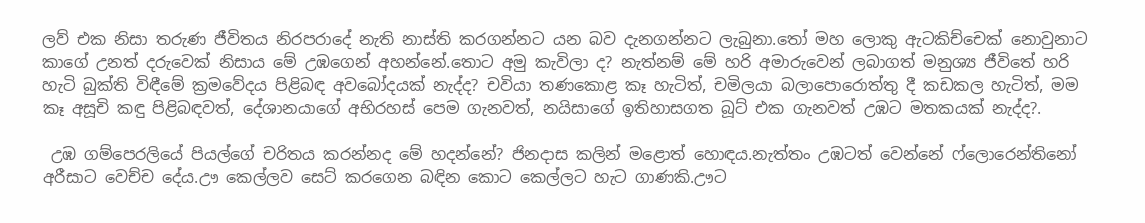ලව් එක නිසා තරුණ ජීවිතය නිරපරාදේ නැති නාස්ති කරගන්නට යන බව දැනගන්නට ලැබුනා.තෝ මහ ලොකු ඇටකිච්චෙක් නොවුනාට කාගේ උනත් දරුවෙක් නිසාය මේ උඹගෙන් අහන්නේ.තොට අමු කැවිලා ද? නැත්නම් මේ හරි අමාරුවෙන් ලබාගත් මනුශ්‍ය ජීවිතේ හරි හැටි බුක්ති විඳීමේ ක්‍රමවේදය පිළිබඳ අවබෝදයක් නැද්ද? චවියා තණකොළ කෑ හැටිත්, චමිලයා බලාපොරොත්තු දී කඩකල හැටිත්, මම කෑ අසූචි කඳු පිළිබඳවත්, දේශානයාගේ අභිරහස් පෙම ගැනවත්, නයිසාගේ ඉතිහාසගත බූට් එක ගැනවත් උඹට මතකයක් නැද්ද?.

 උඹ ගම්පෙරලියේ පියල්ගේ චරිතය කරන්නද මේ හදන්නේ? ජිනදාස කලින් මළොත් හොඳය.නැත්තං උඹටත් වෙන්නේ ෆ්ලොරෙන්තිනෝ අරීසාට වෙච්ච දේය.ඌ කෙල්ලව සෙට් කරගෙන බඳින කොට කෙල්ලට හැට ගාණකි.ඌට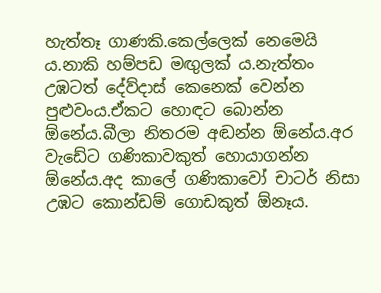හැත්තෑ ගාණකි.කෙල්ලෙක් නෙමෙයි ය.නාකි හම්පඩ මඟුලක් ය.නැත්තං උඹටත් දේව්දාස් කෙනෙක් වෙන්න පුළුවංය.ඒකට හොඳට බොන්න ඕනේය.බීලා නිතරම අඬන්න ඕනේය.අර වැඩේට ගණිකාවකුත් හොයාගන්න ඕනේය.අද කාලේ ගණිකාවෝ චාටර් නිසා උඹට කොන්ඩම් ගොඩකුත් ඕනෑය.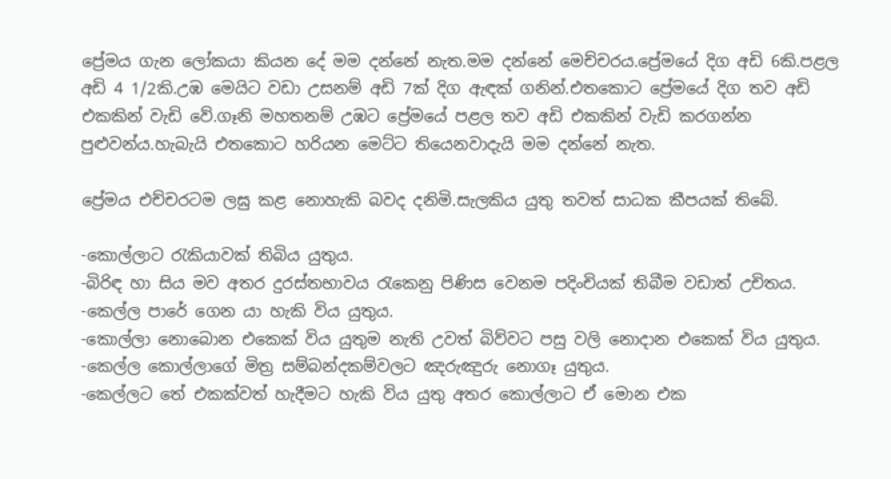ප්‍රේමය ගැන ලෝකයා කියන දේ මම දන්නේ නැත.මම දන්නේ මෙච්චරය.ප්‍රේමයේ දිග අඩි 6කි.පළල අඩි 4 1/2කි.උඹ මෙයිට වඩා උසනම් අඩි 7ක් දිග ඇඳක් ගනින්.එතකොට ප්‍රේමයේ දිග තව අඩි එකකින් වැඩි වේ.ගෑනි මහතනම් උඹට ප්‍රේමයේ පළල තව අඩි එකකින් වැඩි කරගන්න පුළුවන්ය.හැබැයි එතකොට හරියන මෙට්ට තියෙනවාදැයි මම දන්නේ නැත.

ප්‍රේමය එච්චරටම ලඝු කළ නොහැකි බවද දනිමි.සැලකිය යුතු තවත් සාධක කීපයක් තිබේ.

-කොල්ලාට රැකියාවක් තිබිය යුතුය.
-බිරිඳ හා සිය මව අතර දුරස්තභාවය රැකෙනු පිණිස වෙනම පදිංචියක් තිබීම වඩාත් උචිතය.
-කෙල්ල පාරේ ගෙන යා හැකි විය යුතුය.
-කොල්ලා නොබොන එකෙක් විය යුතුම නැති උවත් බිව්වට පසු වලි නොදාන එකෙක් විය යුතුය.
-කෙල්ල කොල්ලාගේ මිත්‍ර සම්බන්දකම්වලට ඤරුඤුරු නොගෑ යුතුය.
-කෙල්ලට තේ එකක්වත් හැදීමට හැකි විය යුතු අතර කොල්ලාට ඒ මොන එක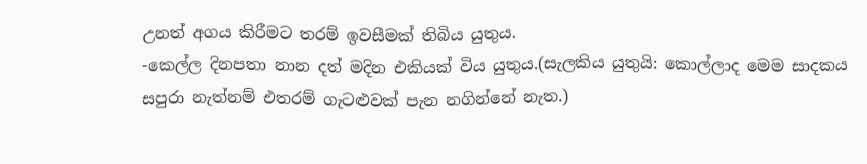උනත් අගය කිරීමට තරම් ඉවසීමක් තිබිය යුතුය.
-කෙල්ල දිනපතා නාන දත් මදින එකියක් විය යුතුය.(සැලකිය යුතුයි: කොල්ලාද මෙම සාදකය සපුරා නැත්නම් එතරම් ගැටළුවක් පැන නගින්නේ නැත.)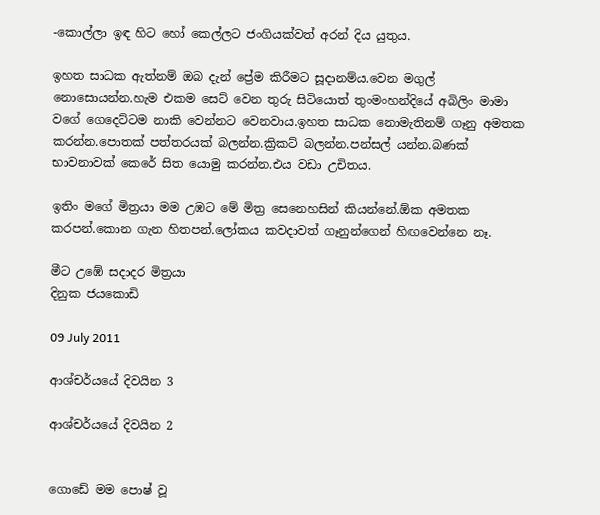-කොල්ලා ඉඳ හිට හෝ කෙල්ලට ජංගියක්වත් අරන් දිය යුතුය.

ඉහත සාධක ඇත්නම් ඔබ දැන් ප්‍රේම කිරීමට සූදානම්ය.වෙන මගුල් නොසොයන්න.හැම එකම සෙට් වෙන තුරු සිටියොත් තුංමංහන්දියේ අබිලිං මාමා වගේ ගෙදෙට්ටම නාකි වෙන්නට වෙනවාය.ඉහත සාධක නොමැතිනම් ගෑනු අමතක කරන්න.පොතක් පත්තරයක් බලන්න.ක්‍රිකට් බලන්න.පන්සල් යන්න.බණක් භාවනාවක් කෙරේ සිත යොමු කරන්න.එය වඩා උචිතය.

ඉතිං මගේ මිත්‍රයා මම උඹට මේ මිත්‍ර සෙනෙහසින් කියන්නේ.ඕක අමතක කරපන්.කොන ගැන හිතපන්.ලෝකය කවදාවත් ගෑනුන්ගෙන් හිඟවෙන්නෙ නෑ.

මීට උඹේ සදාදර මිත්‍රයා
දිනුක ජයකොඩි

09 July 2011

ආශ්චර්යයේ දිවයින 3

ආශ්චර්යයේ දිවයින 2


ගොඩේ මම පොෂ් වූ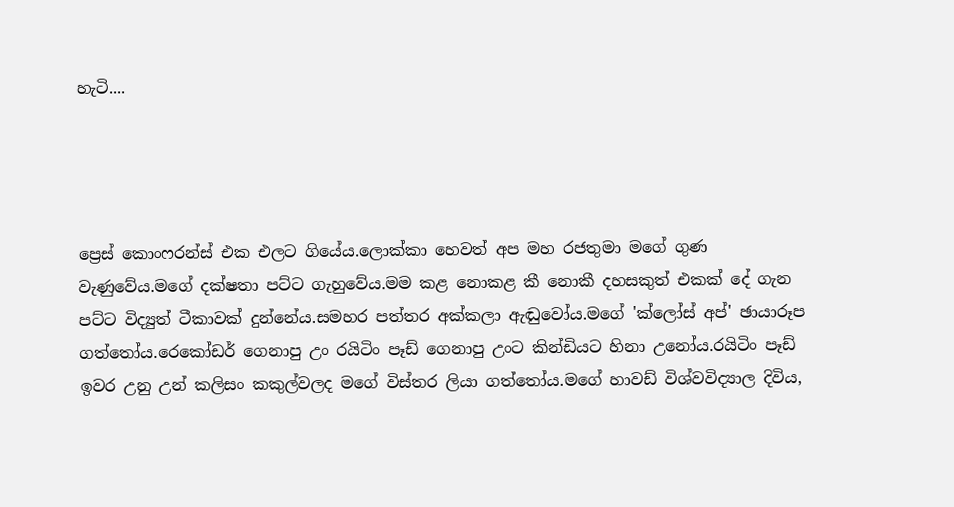හැටි....




ප්‍රෙස් කොංෆරන්ස් එක එලට ගියේය.ලොක්කා හෙවත් අප මහ රජතුමා මගේ ගුණ වැණුවේය.මගේ දක්ෂතා පට්ට ගැහුවේය.මම කළ නොකළ කී නොකී දහසකුත් එකක් දේ ගැන පට්ට විද්‍යුත් ටීකාවක් දුන්නේය.සමහර පත්තර අක්කලා ඇඬුවෝය.මගේ 'ක්ලෝස් අප්' ඡායාරූප ගත්තෝය.රෙකෝඩර් ගෙනාපු උං රයිටිං පෑඩ් ගෙනාපු උංට කින්ඩියට හිනා උනෝය.රයිටිං පෑඩ් ඉවර උනු උන් කලිසං කකුල්වලද මගේ විස්තර ලියා ගත්තෝය.මගේ හාවඩ් විශ්වවිද්‍යාල දිවිය,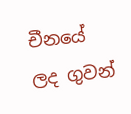චීනයේ ලද ගුවන්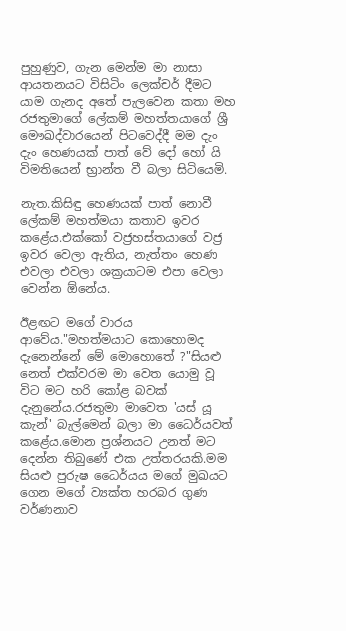පුහුණුව, ගැන මෙන්ම මා නාසා ආයතනයට විසිටිං ලෙක්චර් දීමට යාම ගැනද අතේ පැලවෙන කතා මහ රජතුමාගේ ලේකම් මහත්තයාගේ ශ්‍රී මෞඛද්වාරයෙන් පිටවෙද්දී මම දැං දැං හෙණයක් පාත් වේ දෝ හෝ යි විමතියෙන් භ්‍රාන්ත වී බලා සිටියෙමි.

නැත.කිසිඳු හෙණයක් පාත් නොවී ලේකම් මහත්මයා කතාව ඉවර කළේය.එක්කෝ වජ්‍රහස්තයාගේ වජ්‍ර ඉවර වෙලා ඇතිය, නැත්තං හෙණ එවලා එවලා ශක්‍රයාටම එපා වෙලා වෙන්න ඕනේය.

ඊළඟට මගේ වාරය ආවේය."මහත්මයාට කොහොමද දැනෙන්නේ මේ මොහොතේ ?"සියළු නෙත් එක්වරම මා වෙත යොමු වූ විට මට හරි කෝළ බවක් දැනුනේය.රජතුමා මාවෙත 'යස් යූ කැන්' බැල්මෙන් බලා මා ධෛර්යවත් කළේය.මොන ප්‍රශ්නයට උනත් මට දෙන්න තිබුණේ එක උත්තරයකි.මම සියළු පුරුෂ ධෛර්යය මගේ මුඛයට ගෙන මගේ ව්‍යක්ත හරබර ගුණ වර්ණනාව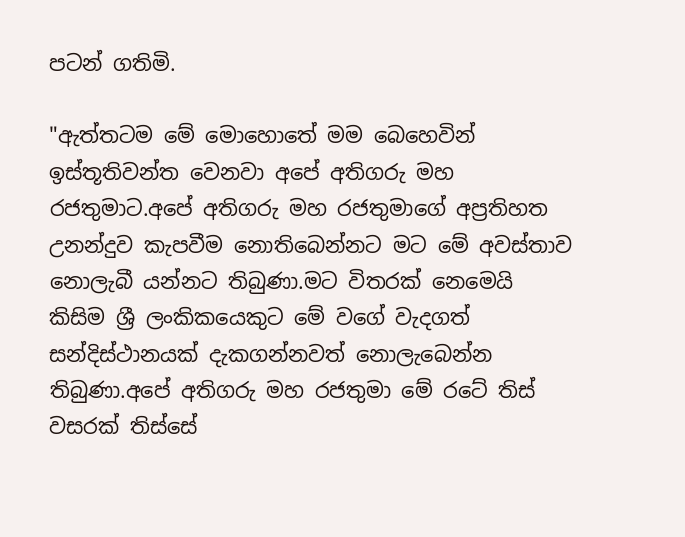පටන් ගතිමි.

"ඇත්තටම මේ මොහොතේ මම බෙහෙවින් ඉස්තූතිවන්ත වෙනවා අපේ අතිගරු මහ රජතුමාට.අපේ අතිගරු මහ රජතුමාගේ අප්‍රතිහත උනන්දුව කැපවීම නොතිබෙන්නට මට මේ අවස්තාව නොලැබී යන්නට තිබුණා.මට විතරක් නෙමෙයි කිසිම ශ්‍රී ලංකිකයෙකුට මේ වගේ වැදගත් සන්දිස්ථානයක් දැකගන්නවත් නොලැබෙන්න තිබුණා.අපේ අතිගරු මහ රජතුමා මේ රටේ තිස් වසරක් තිස්සේ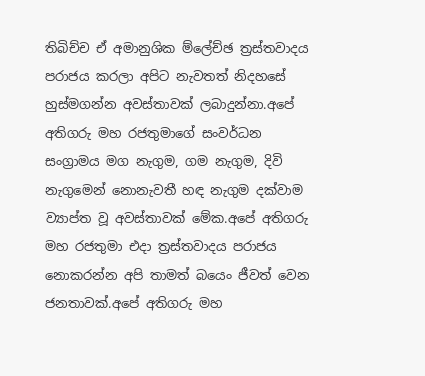තිබිච්ච ඒ අමානුශික ම්ලේච්ඡ ත්‍රස්තවාදය පරාජය කරලා අපිට නැවතත් නිදහසේ හුස්මගන්න අවස්තාවක් ලබාදුන්නා.අපේ අතිගරු මහ රජතුමාගේ සංවර්ධන සංග්‍රාමය මග නැගුම, ගම නැගුම, දිවි නැගුමෙන් නොනැවතී හඳ නැගුම දක්වාම ව්‍යාප්ත වූ අවස්තාවක් මේක.අපේ අතිගරු මහ රජතුමා එදා ත්‍රස්තවාදය පරාජය නොකරන්න අපි තාමත් බයෙං ජීවත් වෙන ජනතාවක්.අපේ අතිගරු මහ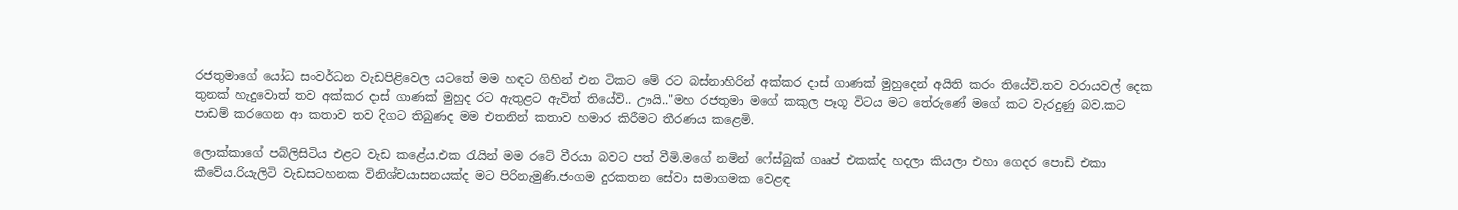රජතුමාගේ යෝධ සංවර්ධන වැඩපිළිවෙල යටතේ මම හඳට ගිහින් එන ටිකට මේ රට බස්නාහිරින් අක්කර දාස් ගාණක් මුහුදෙන් අයිති කරං තියේවි.තව වරායවල් දෙක තුනක් හැදුවොත් තව අක්කර දාස් ගාණක් මුහුද රට ඇතුළට ඇවිත් තියේවි.. ඌයි.."මහ රජතුමා මගේ කකුල පෑගූ විටය මට තේරුණේ මගේ කට වැරදුණු බව.කට පාඩම් කරගෙන ආ කතාව තව දිගට තිබුණද මම එතනින් කතාව හමාර කිරීමට තීරණය කළෙමි.

ලොක්කාගේ පබ්ලිසිටිය එළට වැඩ කළේය.එක රැයින් මම රටේ වීරයා බවට පත් වීමි.මගේ නමින් ෆේස්බුක් ගෲප් එකක්ද හදලා කියලා එහා ගෙදර පොඩි එකා කීවේය.රියැලිටි වැඩසටහනක විනිශ්චයාසනයක්ද මට පිරිනැමුණි.ජංගම දුරකතන සේවා සමාගමක වෙළඳ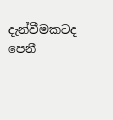දැන්වීමකටද පෙනී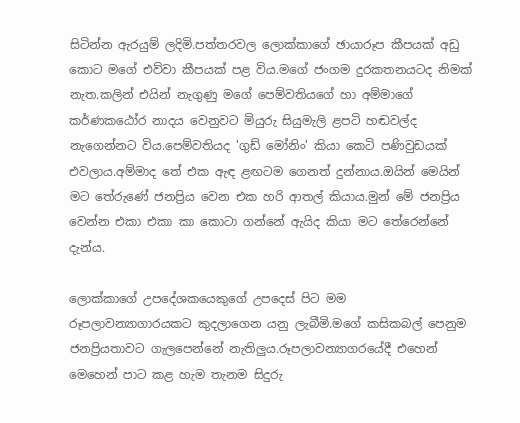සිටින්න ඇරයුම් ලදිමි.පත්තරවල ලොක්කාගේ ඡායාරූප කීපයක් අඩු කොට මගේ එව්වා කීපයක් පළ විය.මගේ ජංගම දුරකතනයටද නිමක් නැත.කලින් එයින් නැගුණු මගේ පෙම්වතියගේ හා අම්මාගේ කර්ණකඨෝර නාදය වෙනුවට මියුරු සියුමැලි ළපටි හඬවල්ද නැගෙන්නට විය.පෙම්වතියද 'ගුඩ් මෝනිං' කියා කෙටි පණිවුඩයක් එවලාය.අම්මාද තේ එක ඇඳ ළඟටම ගෙනත් දුන්නාය.ඔයින් මෙයින් මට තේරුණේ ජනප්‍රිය වෙන එක හරි ආතල් කියාය.මුන් මේ ජනප්‍රිය වෙන්න එකා එකා කා කොටා ගන්නේ ඇයිද කියා මට තේරෙන්නේ දැන්ය.

ලොක්කාගේ උපදේශකයෙකුගේ උපදෙස් පිට මම රූපලාවන්‍යාගාරයකට කුදලාගෙන යනු ලැබීමි.මගේ කසිකබල් පෙනුම ජනප්‍රියතාවට ගැලපෙන්නේ නැතිලුය.රූපලාවන්‍යාගරයේදී එහෙන් මෙහෙන් පාට කළ හැම තැනම සිදුරු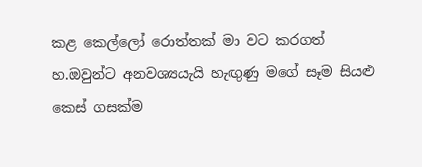කළ කෙල්ලෝ රොත්තක් මා වට කරගත් හ.ඔවුන්ට අනවශ්‍යයැයි හැඟුණු මගේ සෑම සියළු කෙස් ගසක්ම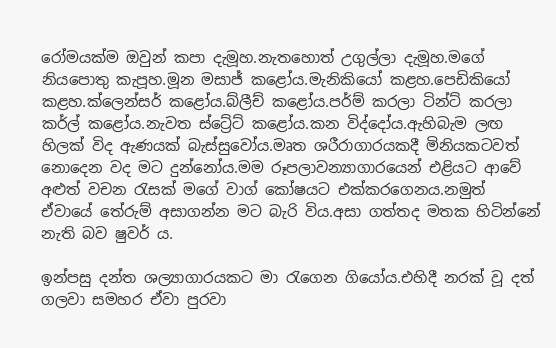රෝමයක්ම ඔවුන් කපා දැමූහ.නැතහොත් උගුල්ලා දැමූහ.මගේ නියපොතු කැපූහ.මූන මසාජ් කළෝය.මැනිකියෝ කළහ.පෙඩිකියෝ කළහ.ක්ලෙන්සර් කළෝය.බ්ලීච් කළෝය.පර්ම් කරලා ටින්ට් කරලා කර්ල් කළෝය.නැවත ස්ට්‍රේට් කළෝය.කන විද්දෝය.ඇහිබැම ලඟ හිලක් විද ඇණයක් බැස්සුවෝය.මෘත ශරීරාගාරයකදී මිනියකටවත් නොදෙන වද මට දුන්නෝය.මම රූපලාවන්‍යාගාරයෙන් එළියට ආවේ අළුත් වචන රැසක් මගේ වාග් කෝෂයට එක්කරගෙනය.නමුත් ඒවායේ තේරුම් අසාගන්න මට බැරි විය.අසා ගත්තද මතක හිටින්නේ නැති බව ෂුවර් ය.

ඉන්පසු දන්ත ශල්‍යාගාරයකට මා රැගෙන ගියෝය.එහිදී නරක් වූ දත් ගලවා සමහර ඒවා පුරවා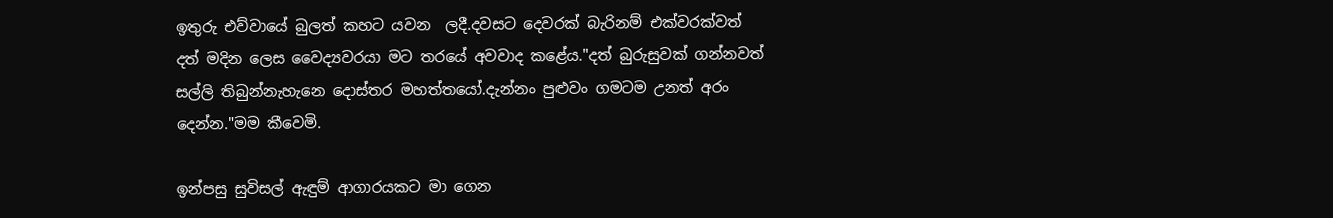ඉතුරු එව්වායේ බුලත් කහට යවන  ලදී.දවසට දෙවරක් බැරිනම් එක්වරක්වත් දත් මදින ලෙස වෛද්‍යවරයා මට තරයේ අවවාද කළේය."දත් බුරුසුවක් ගන්නවත් සල්ලි තිබුන්නැහැනෙ දොස්තර මහත්තයෝ.දැන්නං පුළුවං ගමටම උනත් අරං දෙන්න."මම කීවෙමි.

ඉන්පසු සුවිසල් ඇඳුම් ආගාරයකට මා ගෙන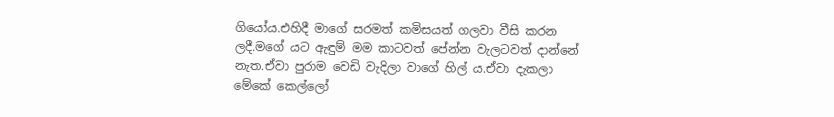ගියෝය.එහිදී මාගේ සරමත් කමිසයත් ගලවා වීසි කරන ලදී.මගේ යට ඇඳුම් මම කාටවත් පේන්න වැලටවත් දාන්නේ නැත.ඒවා පුරාම වෙඩි වැදිලා වාගේ හිල් ය.ඒවා දැකලා මේකේ කෙල්ලෝ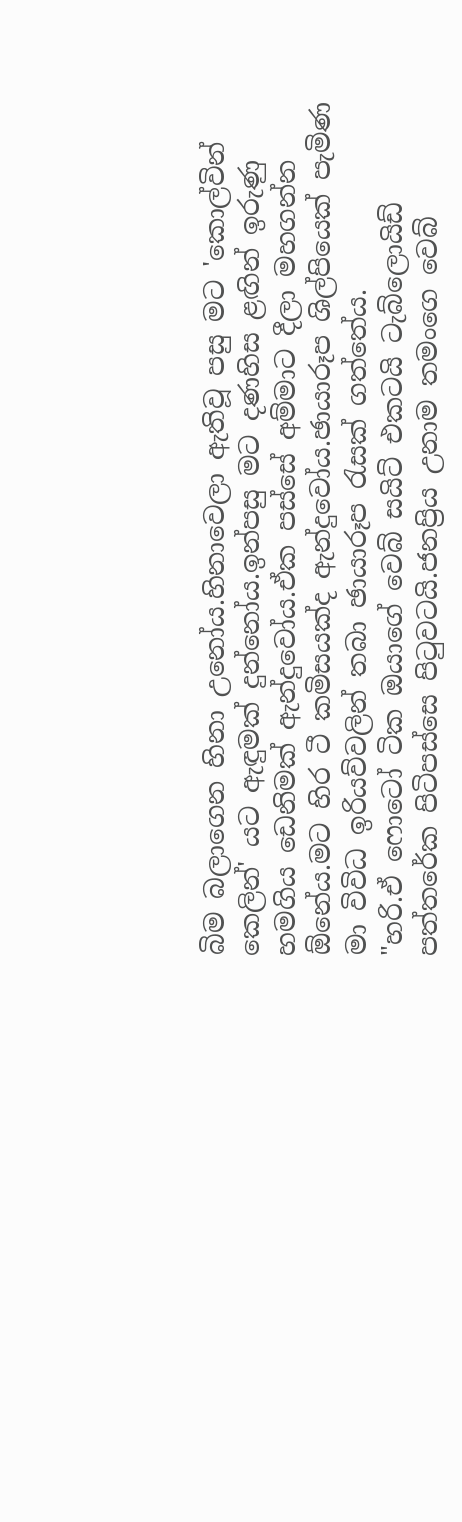බිම බලාගෙන හිනා උනෝය.හිනාවෙලා ඇතිවූ පසු මට 'කොල්වින් කෙලින්' යට ඇඳුමක් දුන්නෝය.ඉන්පසු මට දණහිස ළඟින් ඉරුණු හමගිය ඩෙනිමක් ඇන්දුවෝය.ඒක පස්සේ අම්මාට දීලා මහගන්න ඕනේය.මට හිර ටී කමිසයක්ද ඇන්දුවෝය.ඡායාරූප ශිල්පියෙක් පැමිණ මා විවිධ ඉරියව්වලින් තබා ඡායාරූප රැසක් ගත්තේය.
"හරි.ඒ ෆොටෝ ටික ඔයාගේ වෙබ් සයිට් එකටයි ටැබ්ලොයිඩ් පත්තරේක පිටිපස්සෙ පිටුවටයි.ජනප්‍රිය උනාම තමංගෙ වෙබ්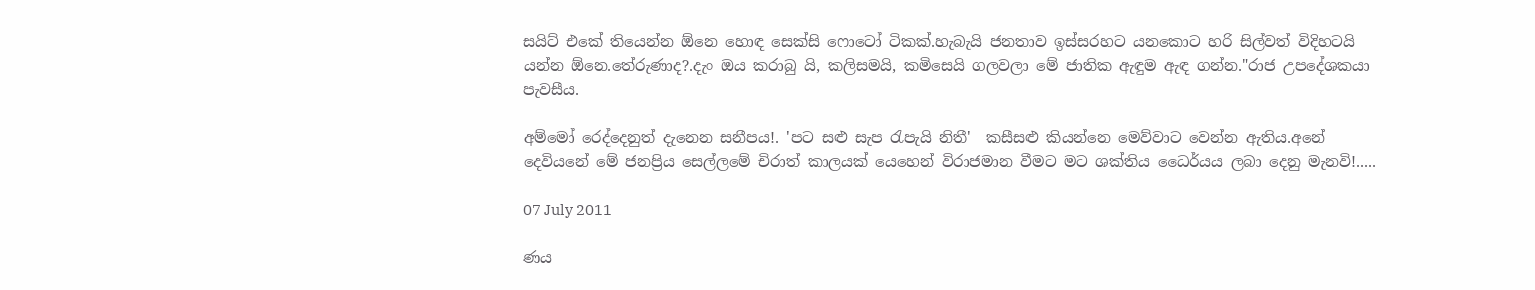සයිට් එකේ තියෙන්න ඕනෙ හොඳ සෙක්සි ෆොටෝ ටිකක්.හැබැයි ජනතාව ඉස්සරහට යනකොට හරි සිල්වත් විදිහටයි යන්න ඕනෙ.තේරුණාද?.දැං ඔය කරාබු යි, කලිසමයි, කමිසෙයි ගලවලා මේ ජාතික ඇඳුම ඇඳ ගන්න."රාජ උපදේශකයා පැවසීය.

අම්මෝ රෙද්දෙනුත් දැනෙන සනීපය!. 'පට සළු සැප රැපැයි නිතී'  කසීසළු කියන්නෙ මෙව්වාට වෙන්න ඇතිය.අනේ දෙවියනේ මේ ජනප්‍රිය සෙල්ලමේ චිරාත් කාලයක් යෙහෙන් විරාජමාන වීමට මට ශක්තිය ධෛර්යය ලබා දෙනු මැනවි!.....

07 July 2011

ණය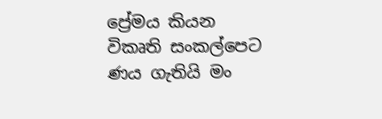ප්‍රේමය කියන
විකෘති සංකල්පෙට
ණය ගැතියි මං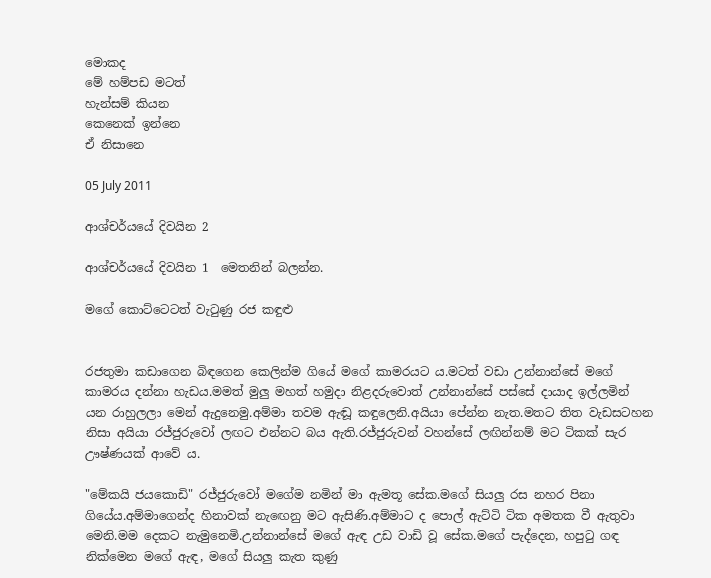මොකද
මේ හම්පඩ මටත්
හැන්සම් කියන
කෙනෙක් ඉන්නෙ
ඒ නිසානෙ

05 July 2011

ආශ්චර්යයේ දිවයින 2

ආශ්චර්යයේ දිවයින 1  මෙතනින් බලන්න.

මගේ කොට්ටෙටත් වැටුණු රජ කඳුළු


රජතුමා කඩාගෙන බිඳගෙන කෙලින්ම ගියේ මගේ කාමරයට ය.මටත් වඩා උන්නාන්සේ මගේ කාමරය දන්නා හැඩය.මමත් මුලු මහත් හමුදා නිළදරුවොත් උන්නාන්සේ පස්සේ දායාද ඉල්ලමින් යන රාහුලලා මෙන් ඇදුනෙමු.අම්මා තවම ඇඬූ කඳුලෙනි.අයියා පේන්න නැත.මතට තිත වැඩසටහන නිසා අයියා රජ්ජුරුවෝ ලඟට එන්නට බය ඇති.රජ්ජුරුවන් වහන්සේ ලඟින්නම් මට ටිකක් සැර ඌෂ්ණයක් ආවේ ය.

"මේකයි ජයකොඩි" රජ්ජුරුවෝ මගේම නමින් මා ඇමතූ සේක.මගේ සියලු රස නහර පිනා ගියේය.අම්මාගෙන්ද හිනාවක් නැඟෙනු මට ඇසිණි.අම්මාට ද පොල් ඇට්ටි ටික අමතක වී ඇතුවා මෙනි.මම දෙකට නැමුනෙමි.උන්නාන්සේ මගේ ඇඳ උඩ වාඩි වූ සේක.මගේ පැද්දෙන, හපුටු ගඳ නික්මෙන මගේ ඇඳ, මගේ සියලු කැත කුණු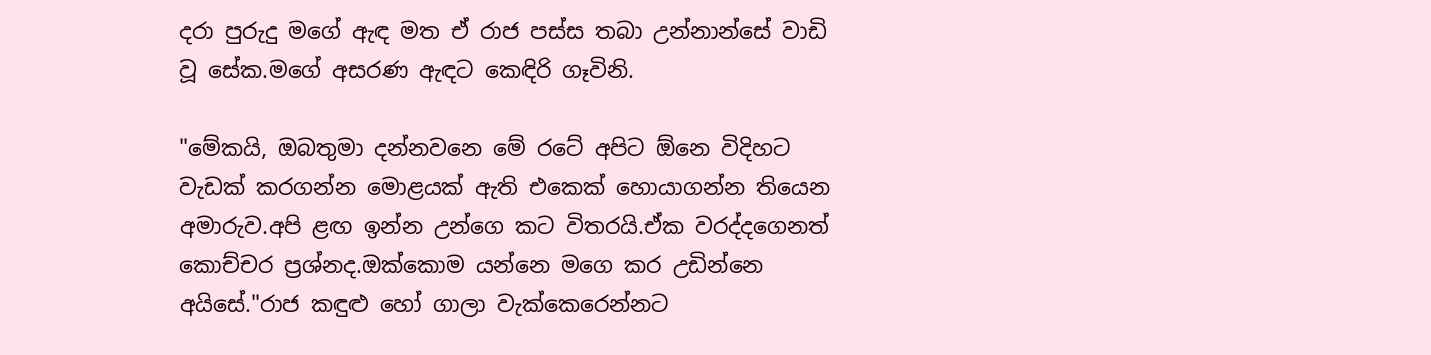දරා පුරුදු මගේ ඇඳ මත ඒ රාජ පස්ස තබා උන්නාන්සේ වාඩි වූ සේක.මගේ අසරණ ඇඳට කෙඳිරි ගෑවිනි.

"මේකයි, ඔබතුමා දන්නවනෙ මේ රටේ අපිට ඕනෙ විදිහට වැඩක් කරගන්න මොළයක් ඇති එකෙක් හොයාගන්න තියෙන අමාරුව.අපි ළඟ ඉන්න උන්ගෙ කට විතරයි.ඒක වරද්දගෙනත් කොච්චර ප්‍රශ්නද.ඔක්කොම යන්නෙ මගෙ කර උඩින්නෙ අයිසේ."රාජ කඳුළු හෝ ගාලා වැක්කෙරෙන්නට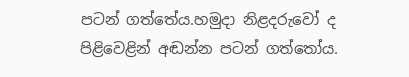පටන් ගත්තේය.හමුදා නිළදරුවෝ ද පිළිවෙළින් අඬන්න පටන් ගත්තෝය.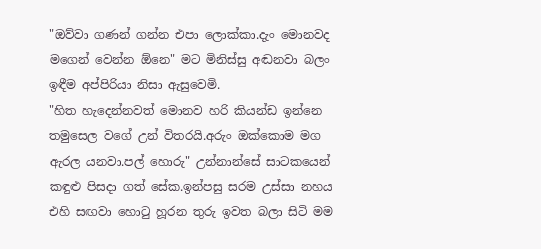"ඔව්වා ගණන් ගන්න එපා ලොක්කා.දැං මොනවද මගෙන් වෙන්න ඕනෙ" මට මිනිස්සු අඬනවා බලං ඉඳීම අප්පිරියා නිසා ඇසුවෙමි.
"හිත හැදෙන්නවත් මොනව හරි කියන්ඩ ඉන්නෙ තමුසෙල වගේ උන් විතරයි.අරුං ඔක්කොම මග ඇරල යනවා.පල් හොරු" උන්නාන්සේ සාටකයෙන් කඳුළු පිසදා ගත් සේක.ඉන්පසු සරම උස්සා නහය එහි සඟවා හොටු හූරන තුරු ඉවත බලා සිටි මම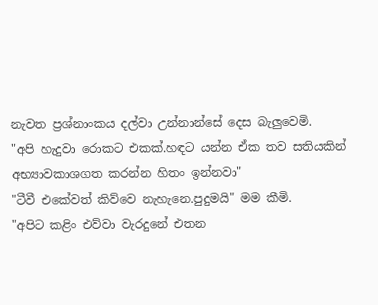නැවත ප්‍රශ්නාංකය දල්වා උන්නාන්සේ දෙස බැලුවෙමි.
"අපි හැදුවා රොකට එකක්.හඳට යන්න ඒක තව සතියකින් අභ්‍යාවකාශගත කරන්න හිතං ඉන්නවා"
"ටීවී එකේවත් කිව්වෙ නැහැනෙ.පුදුමයි" මම කීමි.
"අපිට කළිං එව්වා වැරදුනේ එතන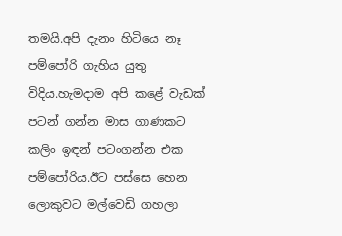තමයි.අපි දැනං හිටියෙ නෑ පම්පෝරි ගැහිය යුතු විදිය.හැමදාම අපි කළේ වැඩක් පටන් ගන්න මාස ගාණකට කලිං ඉඳන් පටංගන්න එක පම්පෝරිය.ඊට පස්සෙ හෙන ලොකුවට මල්වෙඩි ගහලා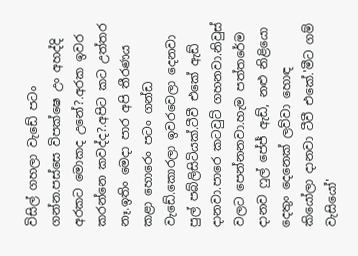විසිල් ගහලා වැඩේ පටං ගන්න.පස්සෙ විපක්ෂෙ උං අහද්දි අරකට මොකද උනේ?.අරක ඉවර කරන්නෙ කවද්ද?.අපිට කට උත්තර නෑ.ඉතිං මෙදා පාර අපි තීරණය කළා හොරෙං පටං ගන්ඩ වැඩේ.කොරලා ඉවරවෙලා දෙනවා පුල් පබ්ලිසිටියක්.ටීවී එකේ ඇඩ් දානවා.පාරෙ කටවුට් ගහනවා.නිවුස් වලට පෙන්නනවා.හැම පත්තරේම දානව ෆුල් පේජ් ඇඩ්, නළු නිළියො දෙතුං දෙනෙක් ලව්වා හොඳ කියෝලා දානවා ටීවී එකේ.'මීට ගම් වැසියෝ'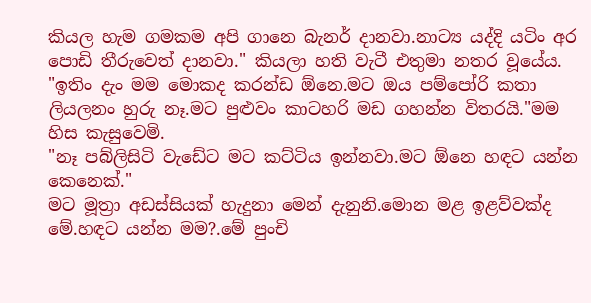කියල හැම ගමකම අපි ගානෙ බැනර් දානවා.නාට්‍ය යද්දි යටිං අර පොඩි තීරුවෙත් දානවා." කියලා හති වැටී එතුමා නතර වූයේය.
"ඉතිං දැං මම මොකද කරන්ඩ ඕනෙ.මට ඔය පම්පෝරි කතා ලියලනං හුරු නෑ.මට පුළුවං කාටහරි මඩ ගහන්න විතරයි."මම හිස කැසුවෙමි.
"නෑ පබ්ලිසිටි වැඩේට මට කට්ටිය ඉන්නවා.මට ඕනෙ හඳට යන්න කෙනෙක්."
මට මූත්‍රා අඩස්සියක් හැදුනා මෙන් දැනුනි.මොන මළ ඉළව්වක්ද මේ.හඳට යන්න මම?.මේ පුංචි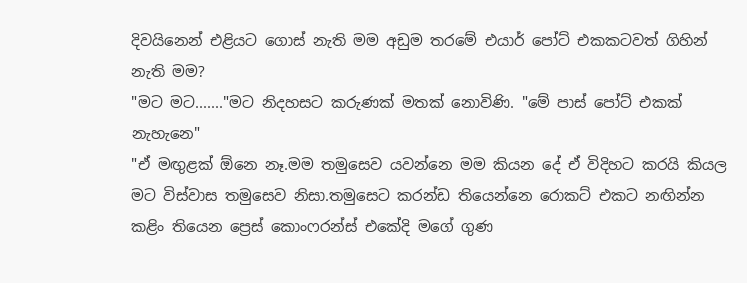දිවයිනෙන් එළියට ගොස් නැති මම අඩුම තරමේ එයාර් පෝට් එකකටවත් ගිහින් නැති මම?
"මට මට......."මට නිදහසට කරුණක් මතක් නොවිණි. "මේ පාස් පෝට් එකක් නැහැනෙ"
"ඒ මඟුළක් ඕනෙ නෑ.මම තමුසෙව යවන්නෙ මම කියන දේ ඒ විදිහට කරයි කියල මට විස්වාස තමුසෙව නිසා.තමුසෙට කරන්ඩ තියෙන්නෙ රොකට් එකට නඟින්න කළිං තියෙන ප්‍රෙස් කොංෆරන්ස් එකේදි මගේ ගුණ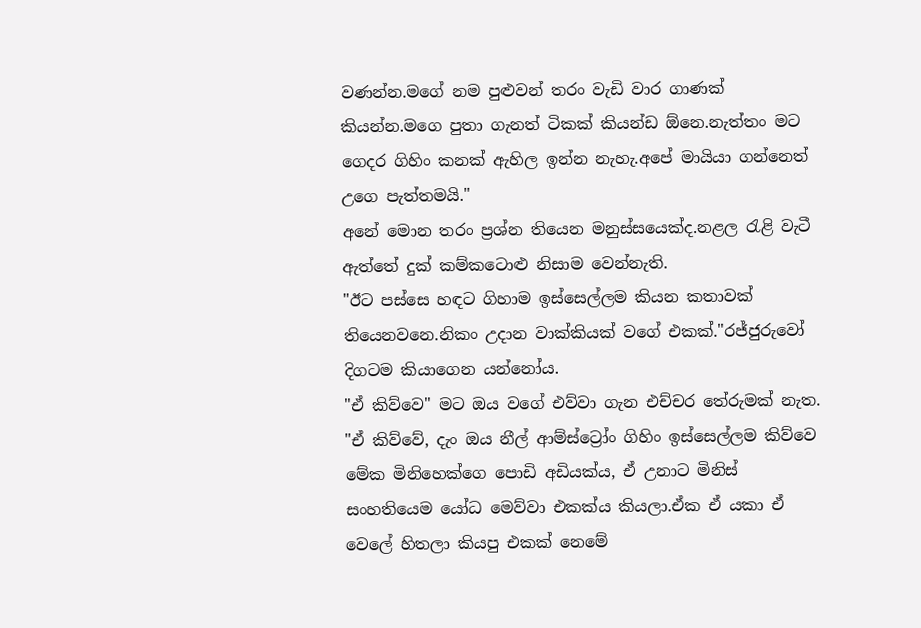වණන්න.මගේ නම පුළුවන් තරං වැඩි වාර ගාණක් කියන්න.මගෙ පුතා ගැනත් ටිකක් කියන්ඩ ඕනෙ.නැත්තං මට ගෙදර ගිහිං කනක් ඇහිල ඉන්න නැහැ.අපේ මායියා ගන්නෙත් උගෙ පැත්තමයි."
අනේ මොන තරං ප්‍රශ්න තියෙන මනුස්සයෙක්ද.නළල රැළි වැටී ඇත්තේ දුක් කම්කටොළු නිසාම වෙන්නැති.
"ඊට පස්සෙ හඳට ගිහාම ඉස්සෙල්ලම කියන කතාවක් තියෙනවනෙ.නිකං උදාන වාක්කියක් වගේ එකක්."රජ්ජුරුවෝ දිගටම කියාගෙන යන්නෝය.
"ඒ කිව්වෙ" මට ඔය වගේ එව්වා ගැන එච්චර තේරුමක් නැත.
"ඒ කිව්වේ, දැං ඔය නීල් ආම්ස්ට්‍රෝං ගිහිං ඉස්සෙල්ලම කිව්වෙ මේක මිනිහෙක්ගෙ පොඩි අඩියක්ය, ඒ උනාට මිනිස් සංහතියෙම යෝධ මෙව්වා එකක්ය කියලා.ඒක ඒ යකා ඒ වෙලේ හිතලා කියපු එකක් නෙමේ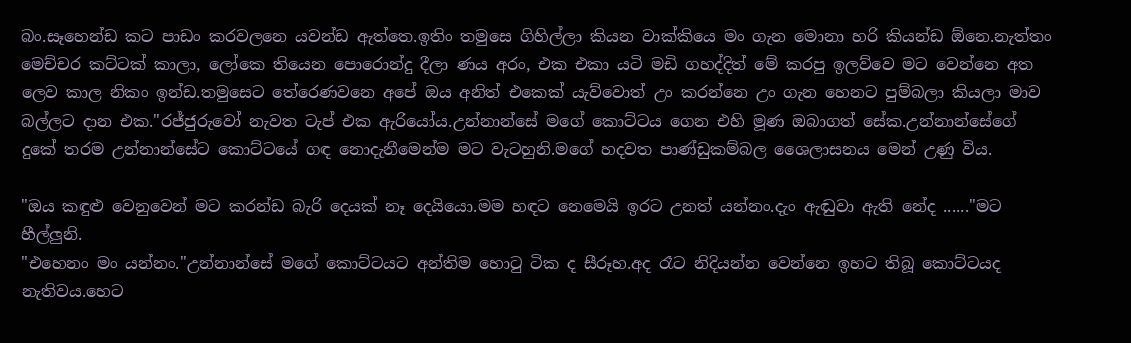බං.සෑහෙන්ඩ කට පාඩං කරවලනෙ යවන්ඩ ඇත්තෙ.ඉතිං තමුසෙ ගිහිල්ලා කියන වාක්කියෙ මං ගැන මොනා හරි කියන්ඩ ඕනෙ.නැත්තං මෙච්චර කට්ටක් කාලා, ලෝකෙ තියෙන පොරොන්දු දීලා ණය අරං, එක එකා යටි මඩි ගහද්දිත් මේ කරපු ඉලව්වෙ මට වෙන්නෙ අත ලෙව කාල නිකං ඉන්ඩ.තමුසෙට තේරෙණවනෙ අපේ ඔය අනිත් එකෙක් යැව්වොත් උං කරන්නෙ උං ගැන හෙනට පුම්බලා කියලා මාව බල්ලට දාන එක."රජ්ජුරුවෝ නැවත ටැප් එක ඇරියෝය.උන්නාන්සේ මගේ කොට්ටය ගෙන එහි මූණ ඔබාගත් සේක.උන්නාන්සේගේ දුකේ තරම උන්නාන්සේට කොට්ටයේ ගඳ නොදැනීමෙන්ම මට වැටහුනි.මගේ හදවත පාණ්ඩුකම්බල ශෛලාසනය මෙන් උණු විය.

"ඔය කඳුළු වෙනුවෙන් මට කරන්ඩ බැරි දෙයක් නෑ දෙයියො.මම හඳට නෙමෙයි ඉරට උනත් යන්නං.දැං ඇඬුවා ඇති නේද ......"මට හීල්ලුනි.
"එහෙනං මං යන්නං."උන්නාන්සේ මගේ කොට්ටයට අන්තිම හොටු ටික ද සීරූහ.අද රෑට නිදියන්න වෙන්නෙ ඉහට තිබූ කොට්ටයද නැතිවය.හෙට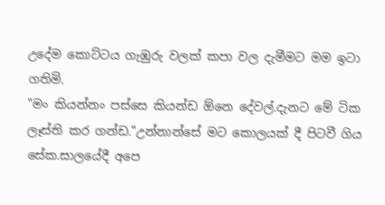උදේම කොට්ටය ගැඹුරු වලක් කපා වල දැමීමට මම ඉටා ගතිමි.
"මං කියන්නං පස්සෙ කියන්ඩ ඕනෙ දේවල්.දැනට මේ ටික ලෑස්ති කර ගන්ඩ."උන්නාන්සේ මට කොලයක් දී පිටවී ගිය සේක.සාලයේදී අපෙ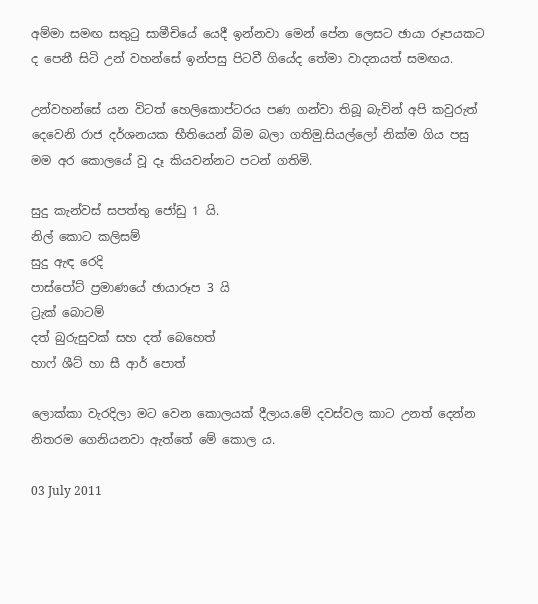අම්මා සමඟ සතුටු සාමීචියේ යෙදී ඉන්නවා මෙන් පේන ලෙසට ඡායා රූපයකට ද පෙනී සිටි උන් වහන්සේ ඉන්පසු පිටවී ගියේද තේමා වාදනයත් සමඟය.

උන්වහන්සේ යන විටත් හෙලිකොප්ටරය පණ ගන්වා තිබූ බැවින් අපි කවුරුත් දෙවෙනි රාජ දර්ශනයක භීතියෙන් බිම බලා ගතිමු.සියල්ලෝ නික්ම ගිය පසු මම අර කොලයේ වූ දෑ කියවන්නට පටන් ගතිමි.

සුදු කැන්වස් සපත්තු ජෝඩු 1 යි.
නිල් කොට කලිසම්
සුදු ඇඳ රෙදි
පාස්පෝට් ප්‍රමාණයේ ඡායාරූප 3 යි
ට්‍රැක් බොටම්
දත් බුරුසුවක් සහ දත් බෙහෙත්
හාෆ් ශීට් හා සී ආර් පොත්

ලොක්කා වැරදිලා මට වෙන කොලයක් දීලාය.මේ දවස්වල කාට උනත් දෙන්න නිතරම ගෙනියනවා ඇත්තේ මේ කොල ය.

03 July 2011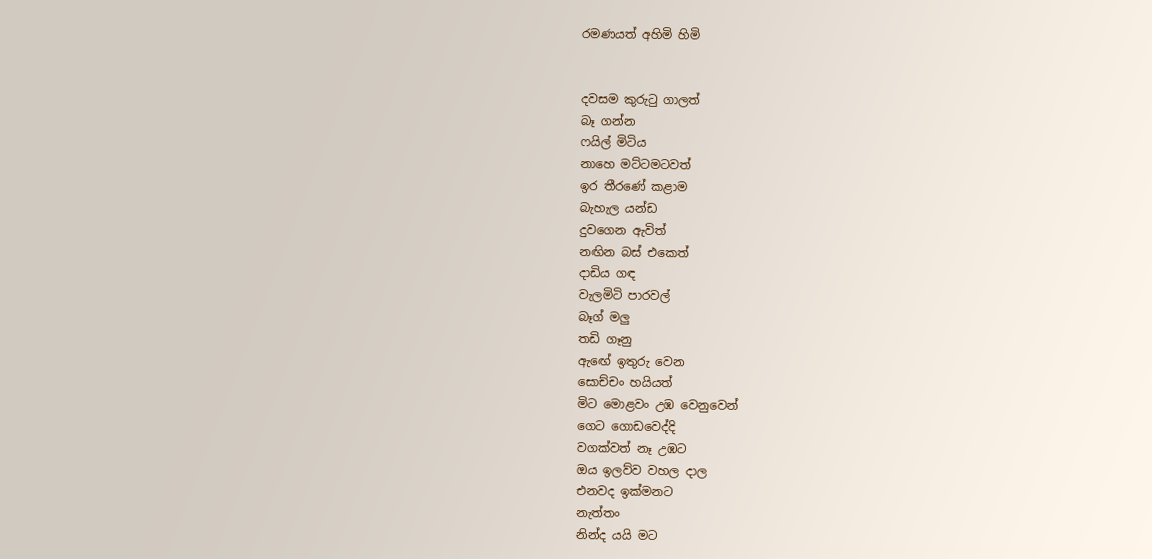රමණයත් අහිමි හිමි


දවසම කුරුටු ගාලත්
බෑ ගන්න
ෆයිල් මිටිය
නාහෙ මට්ටමටවත්
ඉර තීරණේ කළාම
බැහැල යන්ඩ
දුවගෙන ඇවිත්
නඟින බස් එකෙත්
දාඩිය ගඳ
වැලමිටි පාරවල්
බෑග් මලු
තඩි ගෑනු
ඇඟේ ඉතුරු වෙන
සොච්චං හයියත්
මිට මොළවං උඹ වෙනුවෙන්
ගෙට ගොඩවෙද්දි
වගක්වත් නෑ උඹට
ඔය ඉලව්ව වහල දාල
එනවද ඉක්මනට
නැත්තං
නින්ද යයි මට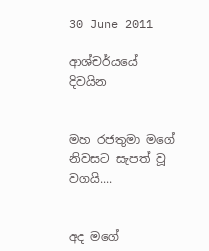30 June 2011

ආශ්චර්යයේ දිවයින


මහ රජතුමා මගේ නිවසට සැපත් වූ වගයි....


අද මගේ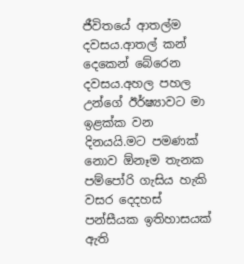ජීවිතයේ ආතල්ම දවසය.ආතල් කන් දෙකෙන් බේරෙන දවසය.අහල පහල උන්ගේ ඊර්ෂ්‍යාවට මා ඉළක්ක වන දිනයයි.මට පමණක් නොව ඕනෑම තැනක පම්පෝරි ගැසිය හැකි වසර දෙදහස් පන්සීයක ඉතිහාසයක් ඇති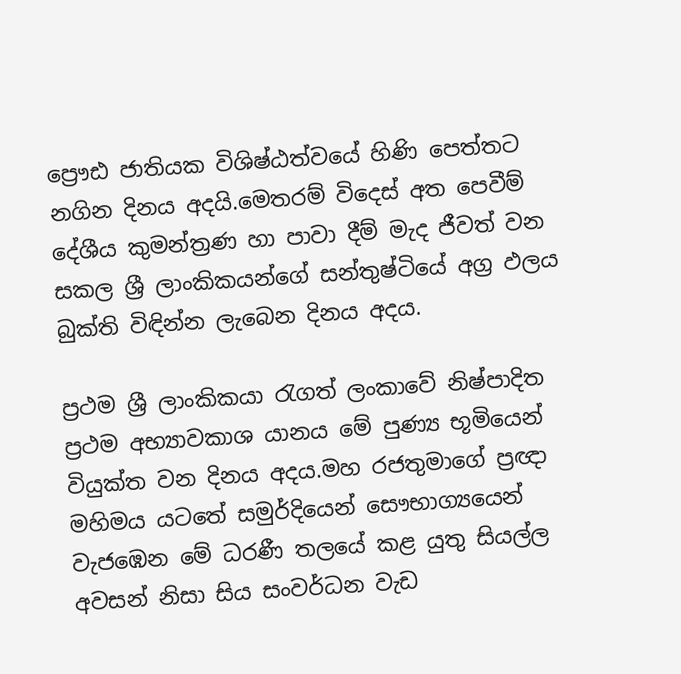ප්‍රෞඪ ජාතියක විශිෂ්ඨත්වයේ හිණි පෙත්තට නගින දිනය අදයි.මෙතරම් විදෙස් අත පෙවීම් දේශීය කුමන්ත්‍රණ හා පාවා දීම් මැද ජීවත් වන සකල ශ්‍රී ලාංකිකයන්ගේ සන්තුෂ්ටියේ අග්‍ර ඵලය බුක්ති විඳින්න ලැබෙන දිනය අදය.

ප්‍රථම ශ්‍රී ලාංකිකයා රැගත් ලංකාවේ නිෂ්පාදිත ප්‍රථම අභ්‍යාවකාශ යානය මේ පුණ්‍ය භූමියෙන් වියුක්ත වන දිනය අදය.මහ රජතුමාගේ ප්‍රඥා මහිමය යටතේ සමුර්දියෙන් සෞභාග්‍යයෙන් වැජඹෙන මේ ධරණී තලයේ කළ යුතු සියල්ල අවසන් නිසා සිය සංවර්ධන වැඩ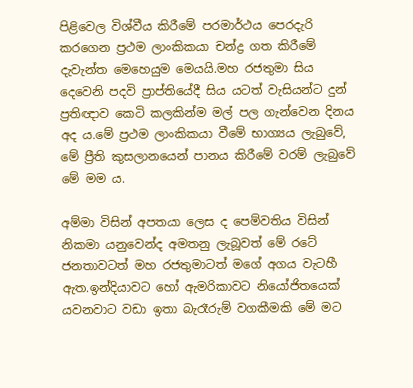පිළිවෙල විශ්වීය කිරීමේ පරමාර්ථය පෙරදැරි කරගෙන ප්‍රථම ලාංකිකයා චන්ද්‍ර ගත කිරීමේ දැවැන්ත මෙහෙයුම මෙයයි.මහ රජතුමා සිය දෙවෙනි පදවි ප්‍රාප්තියේදී සිය යටත් වැසියන්ට දුන් ප්‍රතිඥාව කෙටි කලකින්ම මල් පල ගැන්වෙන දිනය අද ය.මේ ප්‍රථම ලාංකිකයා වීමේ භාග්‍යය ලැබුවේ, මේ ප්‍රීති කුසලානයෙන් පානය කිරීමේ වරම් ලැබුවේ මේ මම ය.

අම්මා විසින් අපතයා ලෙස ද පෙම්වතිය විසින් නිකමා යනුවෙන්ද අමතනු ලැබූවත් මේ රටේ ජනතාවටත් මහ රජතුමාටත් මගේ අගය වැටහී ඇත.ඉන්දියාවට හෝ ඇමරිකාවට නියෝජිතයෙක් යවනවාට වඩා ඉතා බැරෑරුම් වගකීමකි මේ මට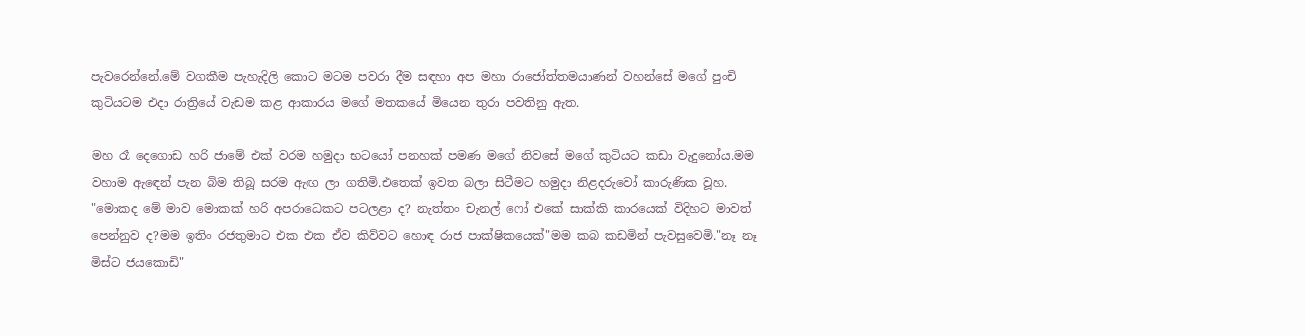පැවරෙන්නේ.මේ වගකීම පැහැදිලි කොට මටම පවරා දීම සඳහා අප මහා රාජෝත්තමයාණන් වහන්සේ මගේ පුංචි කුටියටම එදා රාත්‍රියේ වැඩම කළ ආකාරය මගේ මතකයේ මියෙන තුරා පවතිනු ඇත.

මහ රෑ දෙගොඩ හරි ජාමේ එක් වරම හමුදා භටයෝ පනහක් පමණ මගේ නිවසේ මගේ කුටියට කඩා වැදුනෝය.මම වහාම ඇඳෙන් පැන බිම තිබූ සරම ඇඟ ලා ගතිමි.එතෙක් ඉවත බලා සිටීමට හමුදා නිළදරුවෝ කාරුණික වූහ.
"මොකද මේ මාව මොකක් හරි අපරාධෙකට පටලළා ද? නැත්තං චැනල් ෆෝ එකේ සාක්කි කාරයෙක් විදිහට මාවත් පෙන්නුව ද?මම ඉතිං රජතුමාට එක එක ඒව කිව්වට හොඳ රාජ පාක්ෂිකයෙක්"මම කබ කඩමින් පැවසුවෙමි."නෑ නෑ මිස්ට ජයකොඩි"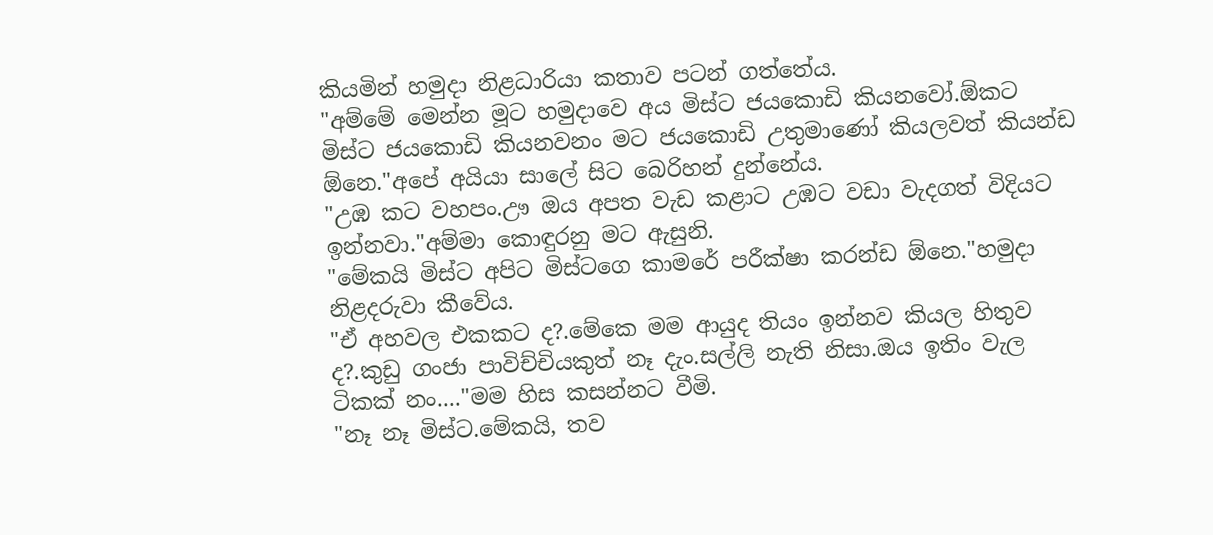කියමින් හමුදා නිළධාරියා කතාව පටන් ගත්තේය.
"අම්මේ මෙන්න මූට හමුදාවෙ අය මිස්ට ජයකොඩි කියනවෝ.ඕකට මිස්ට ජයකොඩි කියනවනං මට ජයකොඩි උතුමාණෝ කියලවත් කියන්ඩ ඕනෙ."අපේ අයියා සාලේ සිට බෙරිහන් දුන්නේය.
"උඹ කට වහපං.ඌ ඔය අපත වැඩ කළාට උඹට වඩා වැදගත් විදියට ඉන්නවා."අම්මා කොඳුරනු මට ඇසුනි.
"මේකයි මිස්ට අපිට මිස්ටගෙ කාමරේ පරීක්ෂා කරන්ඩ ඕනෙ."හමුදා නිළදරුවා කීවේය.
"ඒ අහවල එකකට ද?.මේකෙ මම ආයුද තියං ඉන්නව කියල හිතුව ද?.කුඩු ගංජා පාවිච්චියකුත් නෑ දැං.සල්ලි නැති නිසා.ඔය ඉතිං වැල ටිකක් නං...."මම හිස කසන්නට වීමි.
"නෑ නෑ මිස්ට.මේකයි, තව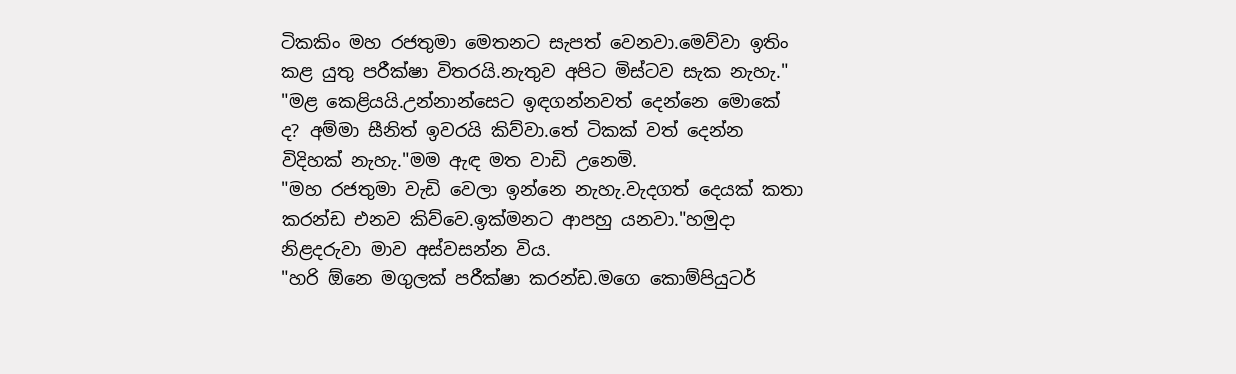ටිකකිං මහ රජතුමා මෙතනට සැපත් වෙනවා.මෙව්වා ඉතිං කළ යුතු පරීක්ෂා විතරයි.නැතුව අපිට මිස්ටව සැක නැහැ."
"මළ කෙළියයි.උන්නාන්සෙට ඉඳගන්නවත් දෙන්නෙ මොකේ ද? අම්මා සීනිත් ඉවරයි කිව්වා.තේ ටිකක් වත් දෙන්න විදිහක් නැහැ."මම ඇඳ මත වාඩි උනෙමි.
"මහ රජතුමා වැඩි වෙලා ඉන්නෙ නැහැ.වැදගත් දෙයක් කතා කරන්ඩ එනව කිව්වෙ.ඉක්මනට ආපහු යනවා."හමුදා නිළදරුවා මාව අස්වසන්න විය.
"හරි ඕනෙ මගුලක් පරීක්ෂා කරන්ඩ.මගෙ කොම්පියුටර්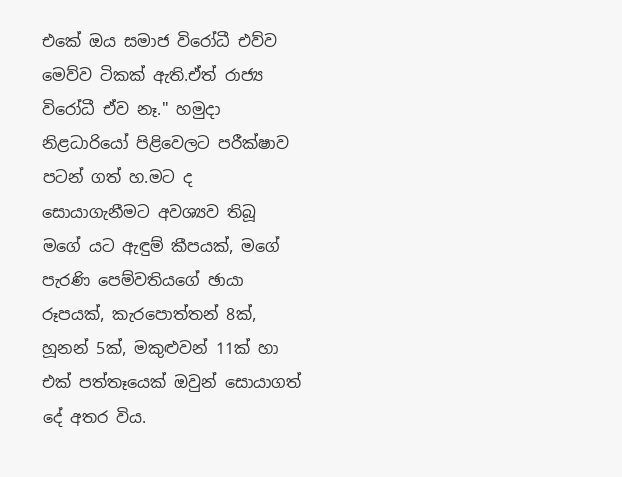එකේ ඔය සමාජ විරෝධී එව්ව මෙව්ව ටිකක් ඇති.ඒත් රාජ්‍ය විරෝධී ඒව නෑ." හමුදා නිළධාරියෝ පිළිවෙලට පරීක්ෂාව පටන් ගත් හ.මට ද සොයාගැනීමට අවශ්‍යව තිබූ මගේ යට ඇඳුම් කීපයක්, මගේ පැරණි පෙම්වතියගේ ඡායා රූපයක්, කැරපොත්තන් 8ක්, හූනන් 5ක්, මකුළුවන් 11ක් හා එක් පත්තෑයෙක් ඔවුන් සොයාගත් දේ අතර විය.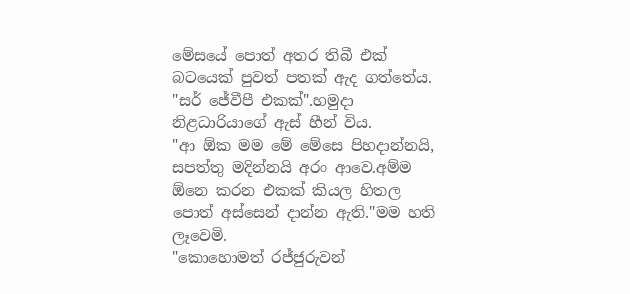මේසයේ පොත් අතර තිබී එක් බටයෙක් පුවත් පතක් ඇද ගත්තේය.
"සර් ජේවීපී එකක්".හමුදා නිළධාරියාගේ ඇස් හීන් විය.
"ආ ඕක මම මේ මේසෙ පිහදාන්නයි, සපත්තු මදින්නයි අරං ආවෙ.අම්ම ඕනෙ කරන එකක් කියල හිතල පොත් අස්සෙන් දාන්න ඇති."මම හති ලෑවෙමි.
"කොහොමත් රජ්ජුරුවන්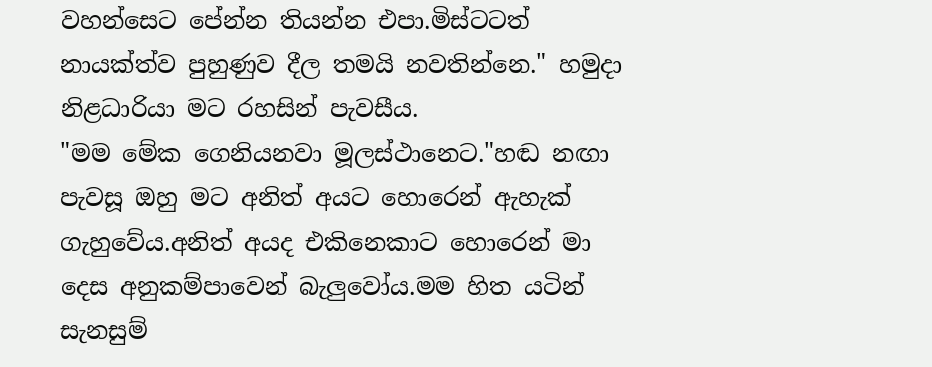වහන්සෙට පේන්න තියන්න එපා.මිස්ටටත් නායක්ත්ව පුහුණුව දීල තමයි නවතින්නෙ." හමුදා නිළධාරියා මට රහසින් පැවසීය.
"මම මේක ගෙනියනවා මූලස්ථානෙට."හඬ නඟා පැවසූ ඔහු මට අනිත් අයට හොරෙන් ඇහැක් ගැහුවේය.අනිත් අයද එකිනෙකාට හොරෙන් මා දෙස අනුකම්පාවෙන් බැලුවෝය.මම හිත යටින් සැනසුම්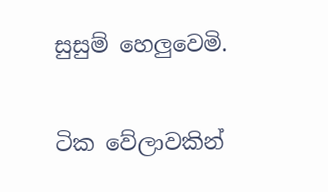සුසුම් හෙලුවෙමි.

ටික වේලාවකින්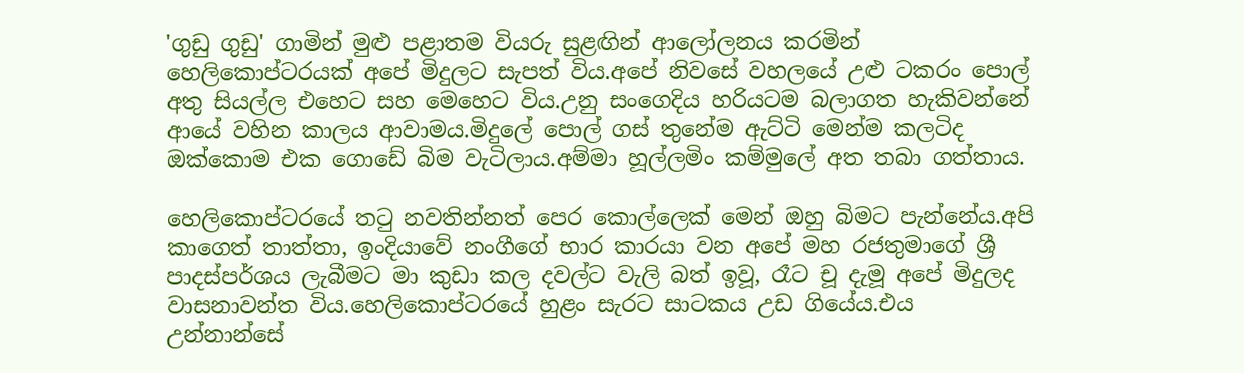'ගුඩු ගුඩු' ගාමින් මුළු පළාතම වියරු සුළඟින් ආලෝලනය කරමින් හෙලිකොප්ටරයක් අපේ මිදුලට සැපත් විය.අපේ නිවසේ වහලයේ උළු ටකරං පොල් අතු සියල්ල එහෙට සහ මෙහෙට විය.උනු සංගෙදිය හරියටම බලාගත හැකිවන්නේ ආයේ වහින කාලය ආවාමය.මිදුලේ පොල් ගස් තුනේම ඇට්ටි මෙන්ම කලටිද ඔක්කොම එක ගොඩේ බිම වැටිලාය.අම්මා හූල්ලමිං කම්මුලේ අත තබා ගත්තාය.

හෙලිකොප්ටරයේ තටු නවතින්නත් පෙර කොල්ලෙක් මෙන් ඔහු බිමට පැන්නේය.අපි කාගෙත් තාත්තා, ඉංදියාවේ නංගීගේ භාර කාරයා වන අපේ මහ රජතුමාගේ ශ්‍රී පාදස්පර්ශය ලැබීමට මා කුඩා කල දවල්ට වැලි බත් ඉවූ, රෑට චූ දැමූ අපේ මිදුලද වාසනාවන්ත විය.හෙලිකොප්ටරයේ හුළං සැරට සාටකය උඩ ගියේය.එය උන්නාන්සේ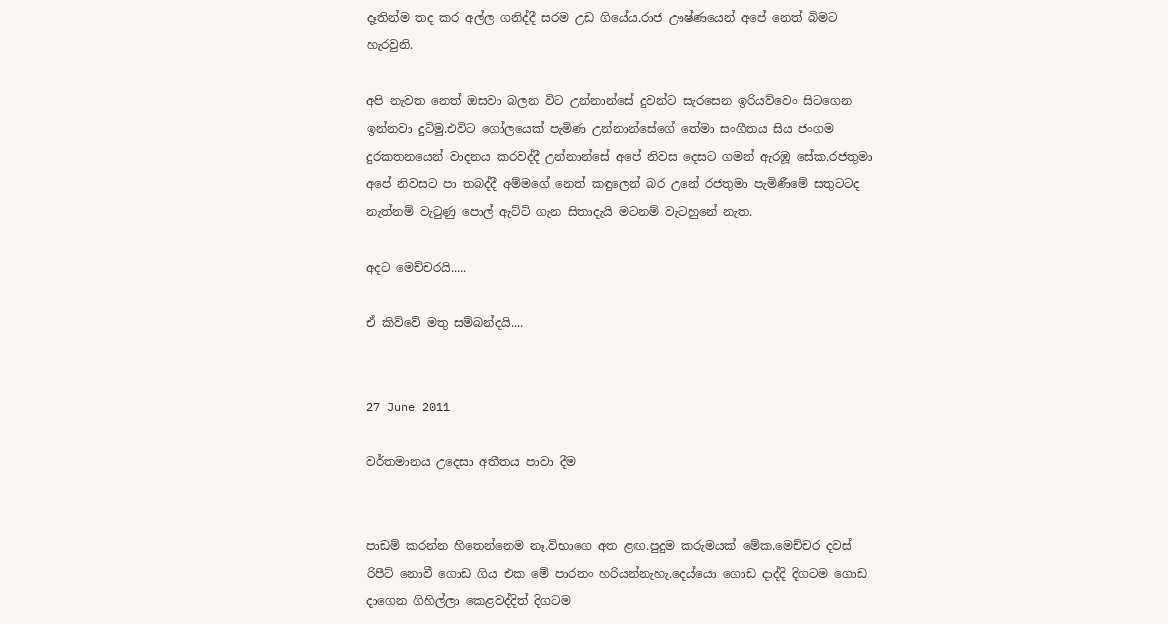දෑතින්ම තද කර අල්ල ගනිද්දී සරම උඩ ගියේය.රාජ ඌෂ්ණයෙන් අපේ නෙත් බිමට හැරවුනි.

අපි නැවත නෙත් ඔසවා බලන විට උන්නාන්සේ දුවන්ට සැරසෙන ඉරියව්වෙං සිටගෙන ඉන්නවා දුටිමු.එවිට ගෝලයෙක් පැමිණ උන්නාන්සේගේ තේමා සංගීතය සිය ජංගම දුරකතනයෙන් වාදනය කරවද්දී උන්නාන්සේ අපේ නිවස දෙසට ගමන් ඇරඹූ සේක.රජතුමා අපේ නිවසට පා තබද්දී අම්මගේ නෙත් කඳුලෙන් බර උනේ රජතුමා පැමිණීමේ සතුටටද නැත්නම් වැටුණු පොල් ඇට්ටි ගැන සිතාදැයි මටනම් වැටහුනේ නැත.

අදට මෙච්චරයි.....

ඒ කිව්වේ මතු සම්බන්දයි....


27 June 2011

වර්තමානය උදෙසා අතීතය පාවා දීම


පාඩම් කරන්න හිතෙන්නෙම නෑ.විභාගෙ අත ළඟ.පුදුම කරුමයක් මේක.මෙච්චර දවස් රිපීට් නොවී ගොඩ ගිය එක මේ පාරනං හරියන්නැහැ.දෙය්යො ගොඩ දාද්දි දිගටම ගොඩ දාගෙන ගිහිල්ලා කෙළවද්දිත් දිගටම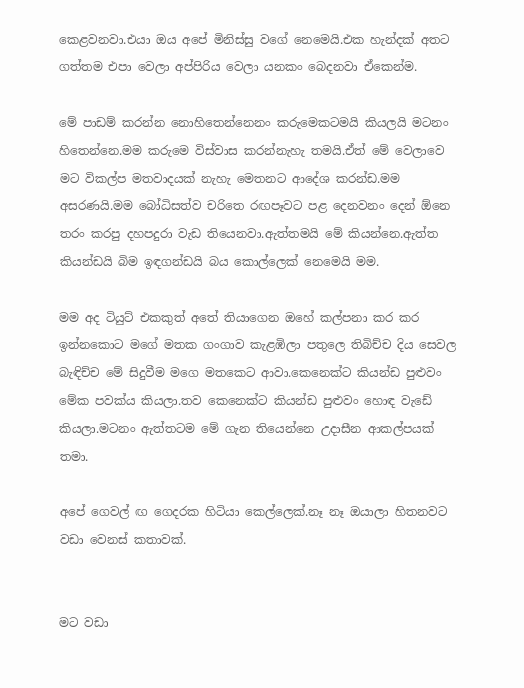කෙළවනවා.එයා ඔය අපේ මිනිස්සු වගේ නෙමෙයි.එක හැන්දක් අතට ගත්තම එපා වෙලා අප්පිරිය වෙලා යනකං බෙදනවා ඒකෙන්ම.

මේ පාඩම් කරන්න නොහිතෙන්නෙනං කරුමෙකටමයි කියලයි මටනං හිතෙන්නෙ.මම කරුමෙ විස්වාස කරන්නැහැ තමයි.ඒත් මේ වෙලාවෙ මට විකල්ප මතවාදයක් නැහැ මෙතනට ආදේශ කරන්ඩ.මම අසරණයි.මම බෝධිසත්ව චරිතෙ රඟපෑවට පළ දෙනවනං දෙන් ඕනෙ තරං කරපු දහපදුරා වැඩ තියෙනවා.ඇත්තමයි මේ කියන්නෙ.ඇත්ත කියන්ඩයි බිම ඉඳගන්ඩයි බය කොල්ලෙක් නෙමෙයි මම.

මම අද ටියුට් එකකුත් අතේ තියාගෙන ඔහේ කල්පනා කර කර ඉන්නකොට මගේ මතක ගංගාව කැළඹිලා පතුලෙ තිබිච්ච දිය සෙවල බැඳිච්ච මේ සිදුවීම මගෙ මතකෙට ආවා.කෙනෙක්ට කියන්ඩ පුළුවං මේක පවක්ය කියලා.තව කෙනෙක්ට කියන්ඩ පුළුවං හොඳ වැඩේ කියලා.මටනං ඇත්තටම මේ ගැන තියෙන්නෙ උදාසීන ආකල්පයක් තමා.

අපේ ගෙවල් ඟ ගෙදරක හිටියා කෙල්ලෙක්.නෑ නෑ ඔයාලා හිතනවට වඩා වෙනස් කතාවක්.


මට වඩා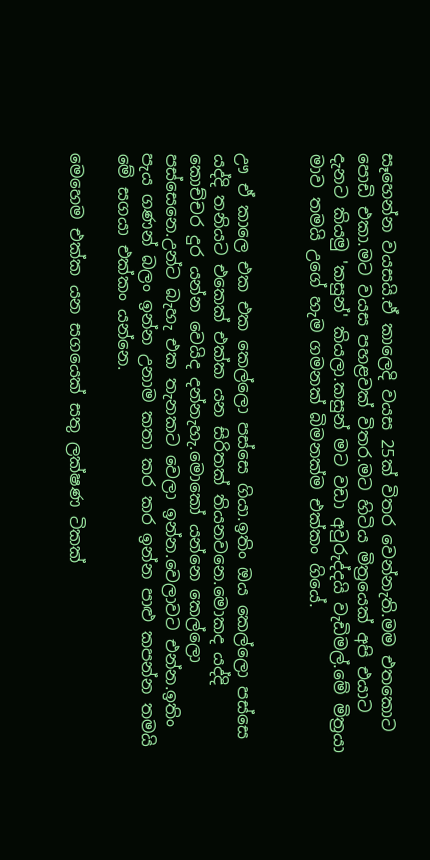සෑහෙන්න වයසයි.ඒ කාලෙදි වයස 25ක් විතර වෙන්නැති.මම එතකොට පොඩි එකා.මට වයස පහළවක් විතර.මට හිටිය මිත්‍රයෙක් අපි එයාට දැනට කියමු 'කසුන්' කියලා.කසුන් මට වඩා අවුරුද්දයි වැඩිමල්.මේ මිත්‍රයා මාව තමයි උගේ හැම ගමනක් බිමනක්ම එක්කං ගියේ.


ඌ ඒ කාලෙ එක එක කෙල්ලො පස්සෙ ගියා.ඉතිං ඔය කෙල්ලො පස්සෙ යද්දි තනියට එකෙක් එක්ක යන සිරිතක් තියනවනෙ.මොකද යද්දි කොච්චර දුර යන්න වෙයිද දන්නැහැ.මොකෝ යන්නෙ කෙල්ලො පස්සෙනෙ.උන්ට බැහැ එක තැනකට වෙලා ඉන්න.වෙලාවට එන්න.ඉතිං පැය ගණන් බලං ඉන්න උනාම කතා කර කර ඉන්න පාළු කපන්න තමයි මේ සගයා එක්කං යන්නෙ.

මෙහෙම එක්ක යන සගයෙක් සතු ලක්ෂණ ටිකක්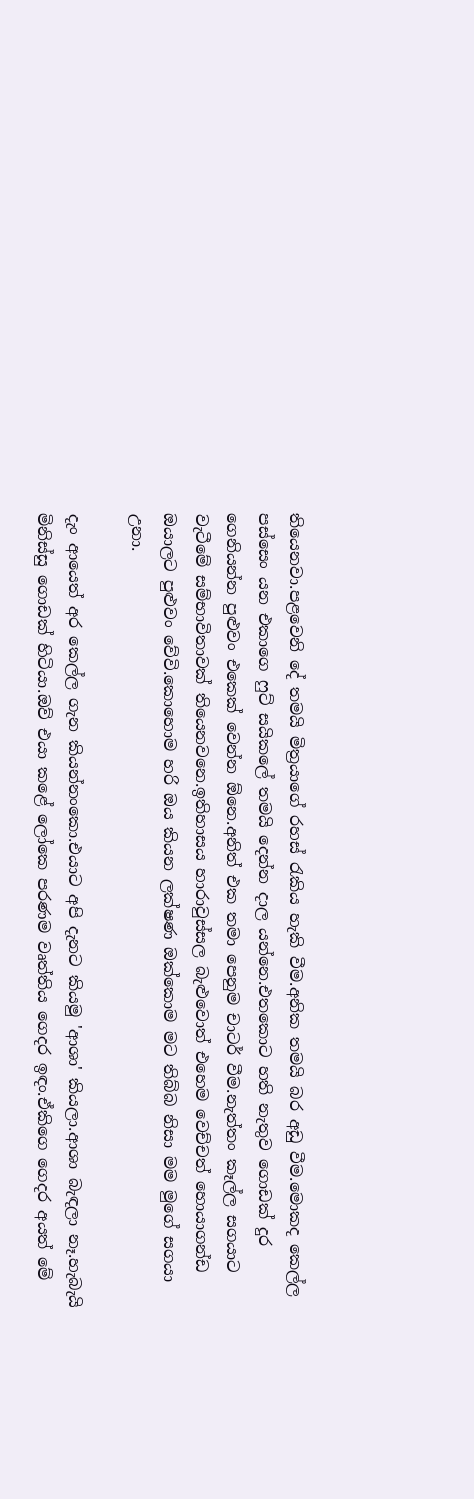තියෙනවා.පළවෙනි දේ තමයි මිත්‍රයාගේ රහස් රැකිය හැකි වීම.අනික තමයි බර අඩු වීම.මොකද කෙල්ල පස්සෙං යන එකාගෙ ෆුට් සයිකලේ තමයි දෙන්න දාල යන්නෙ.එතකොට හති නැතුව ගොඩක් දුර ගෙනියන්න පුළුවං එකෙක් වෙන්න ඕනෙ.අනිත් එක තමා පෙනුම චාටර් වීම.නැත්තං කෑල්ල සගයාට වැටීමේ සම්භාවිතාවක් තියෙනවනෙ.ඉතිහාසය හාරාවුස්සල බැළුවොත් එහෙම වෙච්චත් හොයාගන්ඩ ඔයාලට පුළුවං වේවි.කොහොම හරි ඔය කියන ලක්ෂණ ඔක්කොම මට තිබ්බ නිසා මම මුගේ සගයා උනා.

දැං ආයෙත් අර කෙල්ල ගැන කියන්නංකො.එයාට අපි දැනට කියමු 'ආශා' කියලා.ආශා බැඳලා නෑ.හැබැයි මිනිස්සු ගොඩක් හිටියා.ඔව් එයා කළේ ලෝකෙ පරණම වෘත්තිය ගෙදර ඉඳං.ඒකිගෙ ගෙදර අයත් මේ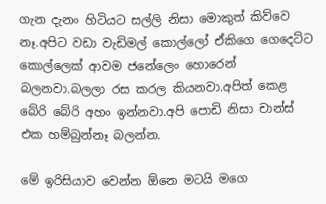ගැන දැනං හිටියට සල්ලි නිසා මොකුත් කිව්වෙ නෑ.අපිට වඩා වැඩිමල් කොල්ලෝ ඒකිගෙ ගෙදෙට්ට කොල්ලෙක් ආවම ජනේලෙං හොරෙන් බලනවා.බලලා රස කරල කියනවා.අපිත් කෙළ බේරි බේරි අහං ඉන්නවා.අපි පොඩි නිසා චාන්ස් එක හම්බුන්නෑ බලන්න.

මේ ඉරිසියාව වෙන්න ඕනෙ මටයි මගෙ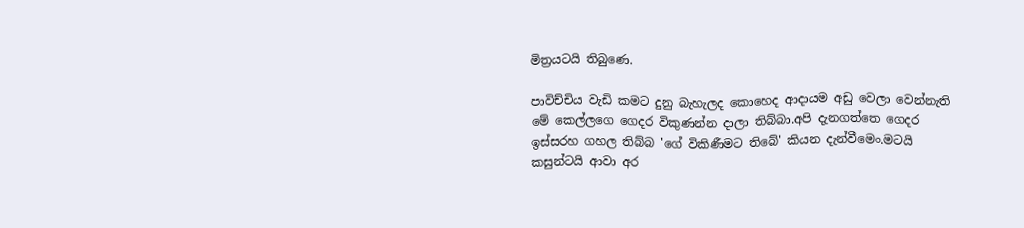මිත්‍රයටයි තිබුණෙ.

පාවිච්චිය වැඩි කමට දුනු බැහැලද කොහෙද ආදායම අඩු වෙලා වෙන්නැති මේ කෙල්ලගෙ ගෙදර විකුණන්න දාලා තිබ්බා.අපි දැනගත්තෙ ගෙදර ඉස්සරහ ගහල තිබ්බ 'ගේ විකිණීමට තිබේ' කියන දැන්වීමෙං.මටයි කසුන්ටයි ආවා අර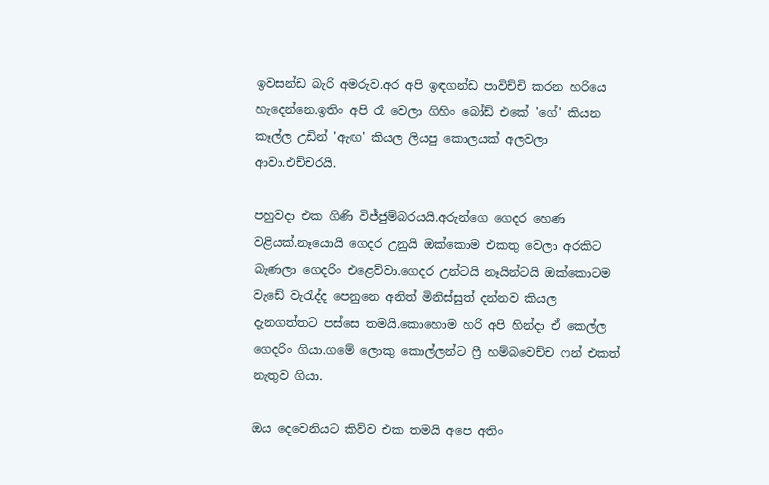ඉවසන්ඩ බැරි අමරුව.අර අපි ඉඳගන්ඩ පාවිච්චි කරන හරියෙ හැදෙන්නෙ.ඉතිං අපි රෑ වෙලා ගිහිං බෝඩ් එකේ 'ගේ' කියන කෑල්ල උඩින් 'ඇඟ' කියල ලියපු කොලයක් අලවලා ආවා.එච්චරයි.

පහුවදා එක ගිණි විජ්ජුම්බරයයි.අරුන්ගෙ ගෙදර හෙණ වළියක්.නෑයොයි ගෙදර උනුයි ඔක්කොම එකතු වෙලා අරකිට බැණලා ගෙදරිං එළෙව්වා.ගෙදර උන්ටයි නෑයින්ටයි ඔක්කොටම වැඩේ වැරැද්ද පෙනුනෙ අනිත් මිනිස්සුත් දන්නව කියල දැනගත්තට පස්සෙ තමයි.කොහොම හරි අපි හින්දා ඒ කෙල්ල ගෙදරිං ගියා.ගමේ ලොකු කොල්ලන්ට ෆ්‍රී හම්බවෙච්ච ෆන් එකත් නැතුව ගියා.

ඔය දෙවෙනියට කිව්ව එක තමයි අපෙ අතිං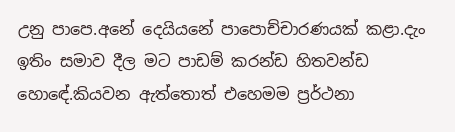උනු පාපෙ.අනේ දෙයියනේ පාපොච්චාරණයක් කළා.දැං ඉතිං සමාව දීල මට පාඩම් කරන්ඩ හිතවන්ඩ හොඳේ.කියවන ඇත්තොත් එහෙමම ප්‍රර්ථනා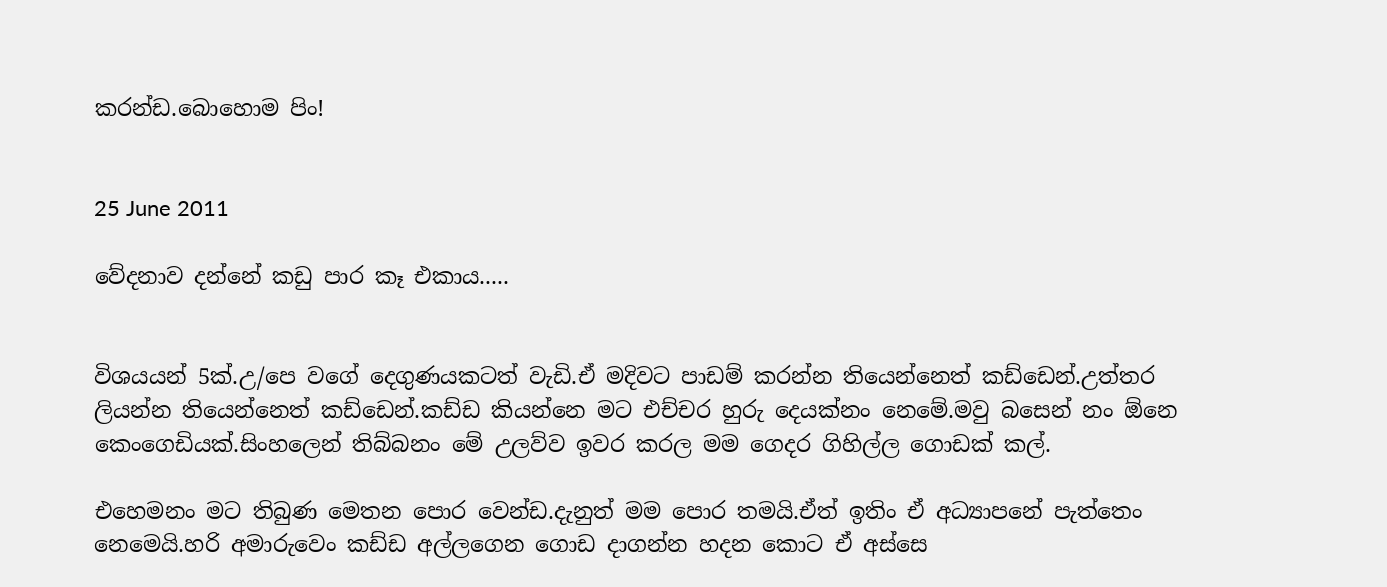කරන්ඩ.බොහොම පිං!


25 June 2011

වේදනාව දන්නේ කඩු පාර කෑ එකාය.....


විශයයන් 5ක්.උ/පෙ වගේ දෙගුණයකටත් වැඩි.ඒ මදිවට පාඩම් කරන්න තියෙන්නෙත් කඩ්ඩෙන්.උත්තර ලියන්න තියෙන්නෙත් කඩ්ඩෙන්.කඩ්ඩ කියන්නෙ මට එච්චර හුරු දෙයක්නං නෙමේ.මවු බසෙන් නං ඕනෙ කෙංගෙඩියක්.සිංහලෙන් තිබ්බනං මේ උලව්ව ඉවර කරල මම ගෙදර ගිහිල්ල ගොඩක් කල්.

එහෙමනං මට තිබුණ මෙතන පොර වෙන්ඩ.දැනුත් මම පොර තමයි.ඒත් ඉතිං ඒ අධ්‍යාපනේ පැත්තෙං නෙමෙයි.හරි අමාරුවෙං කඩ්ඩ අල්ලගෙන ගොඩ දාගන්න හදන කොට ඒ අස්සෙ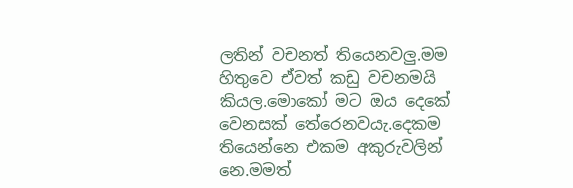ලතින් වචනත් තියෙනවලු.මම හිතුවෙ ඒවත් කඩු වචනමයි කියල.මොකෝ මට ඔය දෙකේ වෙනසක් තේරෙනවයැ.දෙකම තියෙන්නෙ එකම අකුරුවලින් නෙ.මමත්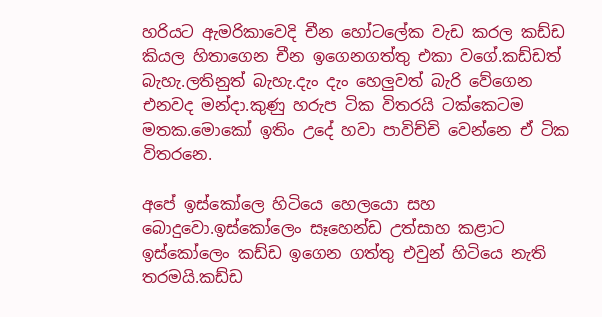හරියට ඇමරිකාවෙදි චීන හෝටලේක වැඩ කරල කඩ්ඩ කියල හිතාගෙන චීන ඉගෙනගත්තු එකා වගේ.කඩ්ඩත් බැහැ.ලතිනුත් බැහැ.දැං දැං හෙලුවත් බැරි වේගෙන එනවද මන්දා.කුණු හරුප ටික විතරයි ටක්කෙටම මතක.මොකෝ ඉතිං උදේ හවා පාවිච්චි වෙන්නෙ ඒ ටික විතරනෙ.

අපේ ඉස්කෝලෙ හිටියෙ හෙලයො සහ බොදුවො.ඉස්කෝලෙං සෑහෙන්ඩ උත්සාහ කළාට ඉස්කෝලෙං කඩ්ඩ ඉගෙන ගත්තු එවුන් හිටියෙ නැති තරමයි.කඩ්ඩ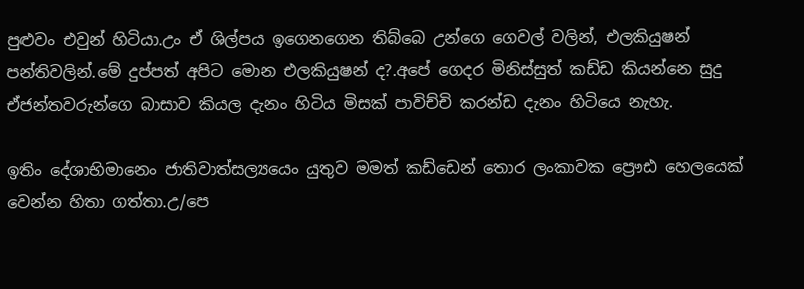පුළුවං එවුන් හිටියා.උං ඒ ශිල්පය ඉගෙනගෙන තිබ්බෙ උන්ගෙ ගෙවල් වලින්, එලකියුෂන් පන්තිවලින්.මේ දුප්පත් අපිට මොන එලකියුෂන් ද?.අපේ ගෙදර මිනිස්සුත් කඩ්ඩ කියන්නෙ සුදු ඒජන්තවරුන්ගෙ බාසාව කියල දැනං හිටිය මිසක් පාවිච්චි කරන්ඩ දැනං හිටියෙ නැහැ.

ඉතිං දේශාභිමානෙං ජාතිවාත්සල්‍යයෙං යුතුව මමත් කඩ්ඩෙන් තොර ලංකාවක ප්‍රෞඪ හෙලයෙක් වෙන්න හිතා ගත්තා.උ/පෙ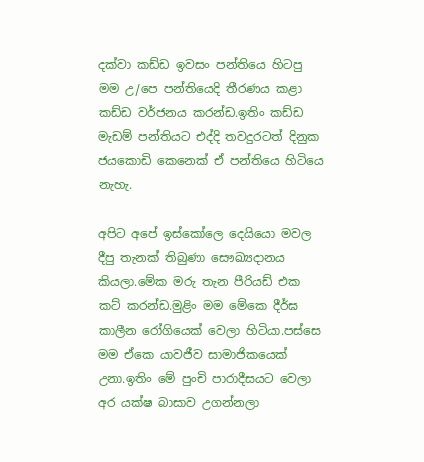දක්වා කඩ්ඩ ඉවසං පන්තියෙ හිටපු මම උ/පෙ පන්තියෙදි තීරණය කළා කඩ්ඩ වර්ජනය කරන්ඩ.ඉතිං කඩ්ඩ මැඩම් පන්තියට එද්දි තවදුරටත් දිනුක ජයකොඩි කෙනෙක් ඒ පන්තියෙ හිටියෙ නැහැ.

අපිට අපේ ඉස්කෝලෙ දෙයියො මවල දීපු තැනක් තිබුණා සෞඛ්‍යදානය කියලා.මේක මරු තැන පීරියඩ් එක කට් කරන්ඩ.මුළිං මම මේකෙ දීර්ඝ කාලීන රෝගියෙක් වෙලා හිටියා.පස්සෙ මම ඒකෙ යාවජීව සාමාජිකයෙක් උනා.ඉතිං මේ පුංචි පාරාදීසයට වෙලා අර යක්ෂ බාසාව උගන්නලා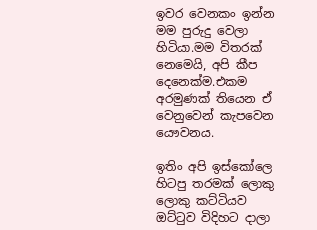ඉවර වෙනකං ඉන්න මම පුරුදු වෙලා හිටියා.මම විතරක් නෙමෙයි, අපි කීප දෙනෙක්ම.එකම අරමුණක් තියෙන ඒ වෙනුවෙන් කැපවෙන යෞවනය.

ඉතිං අපි ඉස්කෝලෙ හිටපු තරමක් ලොකු ලොකු කට්ටියව ඔට්ටුව විදිහට දාලා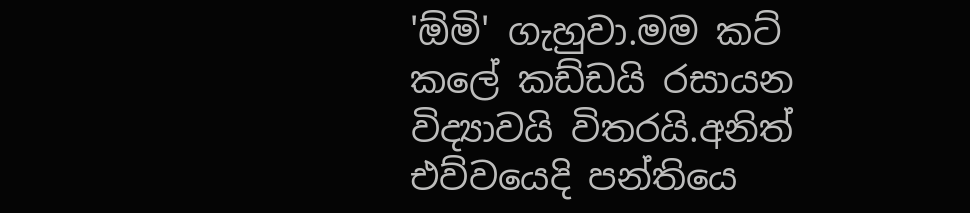'ඕමි' ගැහුවා.මම කට් කලේ කඩ්ඩයි රසායන විද්‍යාවයි විතරයි.අනිත් එව්වයෙදි පන්තියෙ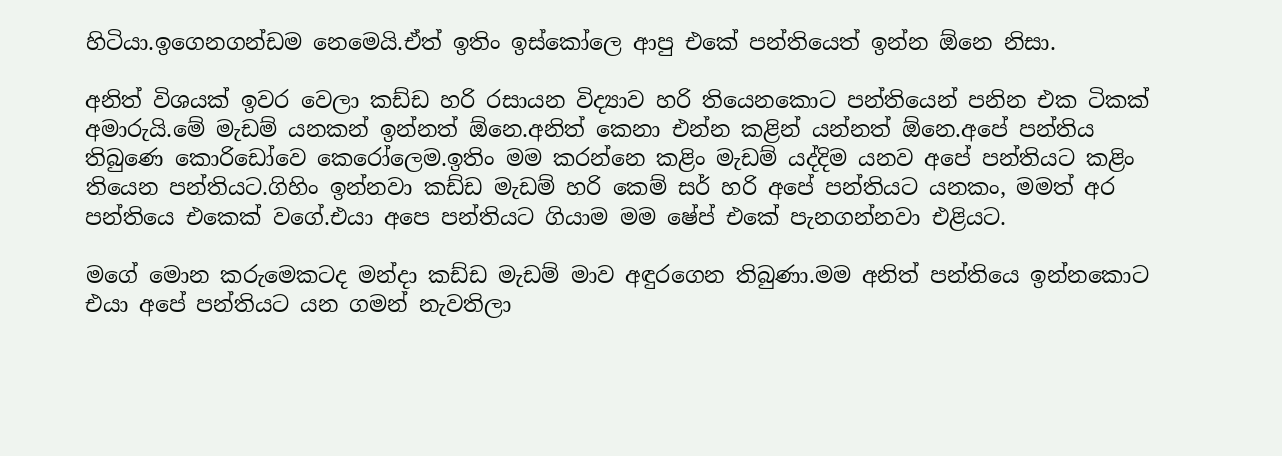හිටියා.ඉගෙනගන්ඩම නෙමෙයි.ඒත් ඉතිං ඉස්කෝලෙ ආපු එකේ පන්තියෙත් ඉන්න ඕනෙ නිසා.

අනිත් විශයක් ඉවර වෙලා කඩ්ඩ හරි රසායන විද්‍යාව හරි තියෙනකොට පන්තියෙන් පනින එක ටිකක් අමාරුයි.මේ මැඩම් යනකන් ඉන්නත් ඕනෙ.අනිත් කෙනා එන්න කළින් යන්නත් ඕනෙ.අපේ පන්තිය තිබුණෙ කොරිඩෝවෙ කෙරෝලෙම.ඉතිං මම කරන්නෙ කළිං මැඩම් යද්දිම යනව අපේ පන්තියට කළිං තියෙන පන්තියට.ගිහිං ඉන්නවා කඩ්ඩ මැඩම් හරි කෙම් සර් හරි අපේ පන්තියට යනකං, මමත් අර පන්තියෙ එකෙක් වගේ.එයා අපෙ පන්තියට ගියාම මම ෂේප් එකේ පැනගන්නවා එළියට.

මගේ මොන කරුමෙකටද මන්දා කඩ්ඩ මැඩම් මාව අඳුරගෙන තිබුණා.මම අනිත් පන්තියෙ ඉන්නකොට එයා අපේ පන්තියට යන ගමන් නැවතිලා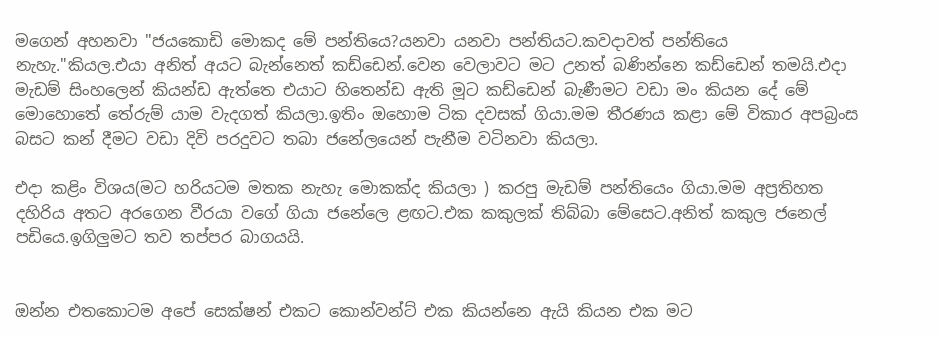මගෙන් අහනවා "ජයකොඩි මොකද මේ පන්තියෙ?යනවා යනවා පන්තියට.කවදාවත් පන්තියෙ නැහැ."කියල.එයා අනිත් අයට බැන්නෙත් කඩ්ඩෙන්.වෙන වෙලාවට මට උනත් බණින්නෙ කඩ්ඩෙන් තමයි.එදා මැඩම් සිංහලෙන් කියන්ඩ ඇත්තෙ එයාට හිතෙන්ඩ ඇති මූට කඩ්ඩෙන් බැණීමට වඩා මං කියන දේ මේ මොහොතේ තේරුම් යාම වැදගත් කියලා.ඉතිං ඔහොම ටික දවසක් ගියා.මම තීරණය කළා මේ විකාර අපබ්‍රංස බසට කන් දීමට වඩා දිවි පරදුවට තබා ජනේලයෙන් පැනීම වටිනවා කියලා.

එදා කළිං විශය(මට හරියටම මතක නැහැ මොකක්ද කියලා ) කරපු මැඩම් පන්තියෙං ගියා.මම අප්‍රතිහත දහිරිය අතට අරගෙන වීරයා වගේ ගියා ජනේලෙ ළඟට.එක කකුලක් තිබ්බා මේසෙට.අනිත් කකුල ජනෙල් පඩියෙ.ඉගිලුමට තව තප්පර බාගයයි.


ඔන්න එතකොටම අපේ සෙක්ෂන් එකට කොන්වන්ට් එක කියන්නෙ ඇයි කියන එක මට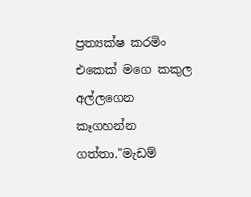ප්‍රත්‍යක්ෂ කරමිං එකෙක් මගෙ කකුල අල්ලගෙන කෑගහන්න ගත්තා."මැඩම්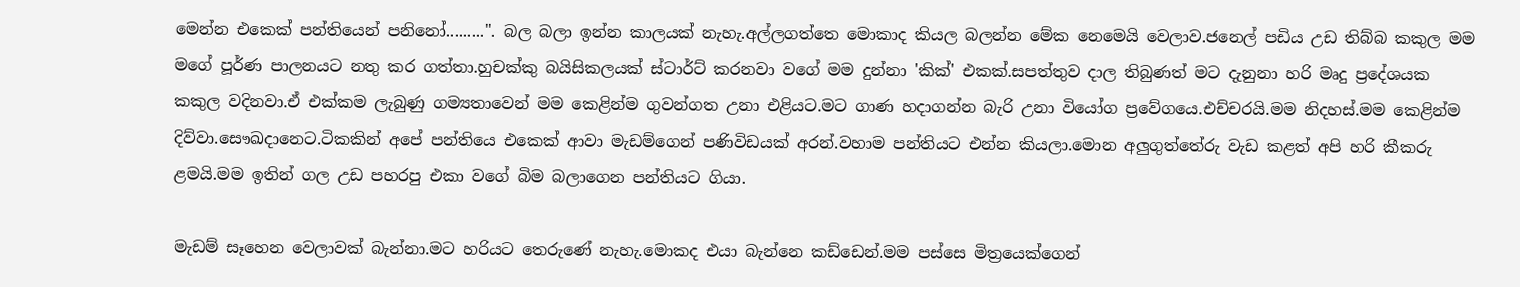මෙන්න එකෙක් පන්තියෙන් පනිනෝ.........". බල බලා ඉන්න කාලයක් නැහැ.අල්ලගත්තෙ මොකාද කියල බලන්න මේක නෙමෙයි වෙලාව.ජනෙල් පඩිය උඩ තිබ්බ කකුල මම මගේ පූර්ණ පාලනයට නතු කර ගත්තා.හුචක්කු බයිසිකලයක් ස්ටාර්ට් කරනවා වගේ මම දුන්නා 'කික්' එකක්.සපත්තුව දාල තිබුණත් මට දැනුනා හරි මෘදු ප්‍රදේශයක කකුල වදිනවා.ඒ එක්කම ලැබුණු ගම්‍යතාවෙන් මම කෙළින්ම ගුවන්ගත උනා එළියට.මට ගාණ හදාගන්න බැරි උනා වියෝග ප්‍රවේගයෙ.එච්චරයි.මම නිදහස්.මම කෙළින්ම දිව්වා.සෞඛදානෙට.ටිකකින් අපේ පන්තියෙ එකෙක් ආවා මැඩම්ගෙන් පණිවිඩයක් අරන්.වහාම පන්තියට එන්න කියලා.මොන අලුගුත්තේරු වැඩ කළත් අපි හරි කීකරු ළමයි.මම ඉතින් ගල උඩ පහරපු එකා වගේ බිම බලාගෙන පන්තියට ගියා.

මැඩම් සෑහෙන වෙලාවක් බැන්නා.මට හරියට තෙරුණේ නැහැ.මොකද එයා බැන්නෙ කඩ්ඩෙන්.මම පස්සෙ මිත්‍රයෙක්ගෙන්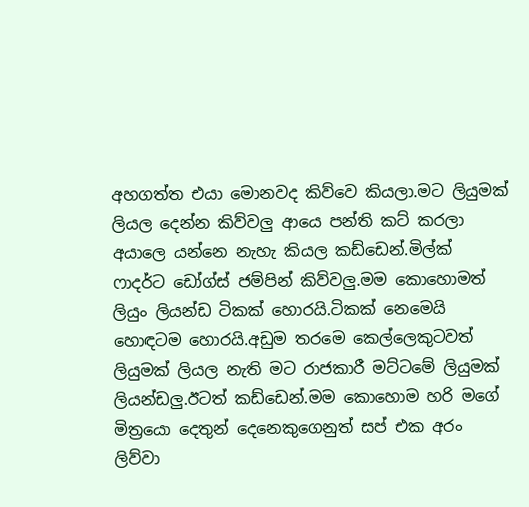අහගත්ත එයා මොනවද කිව්වෙ කියලා.මට ලියුමක් ලියල දෙන්න කිව්වලු ආයෙ පන්ති කට් කරලා අයාලෙ යන්නෙ නැහැ කියල කඩ්ඩෙන්.මිල්ක් ෆාදර්ට ඩෝග්ස් ජම්පින් කිව්වලු.මම කොහොමත් ලියුං ලියන්ඩ ටිකක් හොරයි.ටිකක් නෙමෙයි හොඳටම හොරයි.අඩුම තරමෙ කෙල්ලෙකුටවත් ලියුමක් ලියල නැති මට රාජකාරී මට්ටමේ ලියුමක් ලියන්ඩලු.ඊටත් කඩ්ඩෙන්.මම කොහොම හරි මගේ මිත්‍රයො දෙතුන් දෙනෙකුගෙනුත් සප් එක අරං ලිව්වා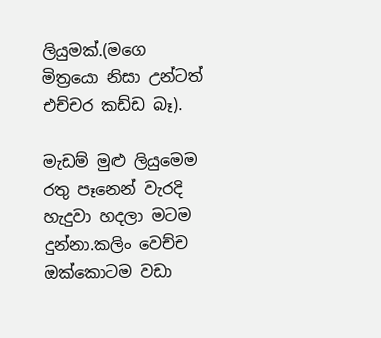ලියුමක්.(මගෙ මිත්‍රයො නිසා උන්ටත් එච්චර කඩ්ඩ බෑ).

මැඩම් මුළු ලියුමෙම රතු පෑනෙන් වැරදි හැදුවා හදලා මටම දුන්නා.කලිං වෙච්ච ඔක්කොටම වඩා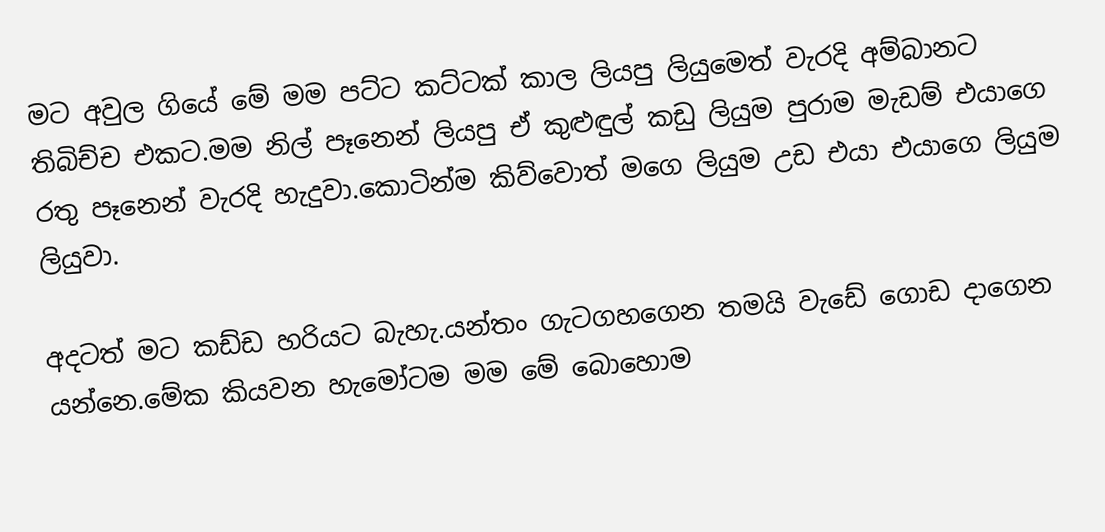මට අවුල ගියේ මේ මම පට්ට කට්ටක් කාල ලියපු ලියුමෙත් වැරදි අම්බානට තිබිච්ච එකට.මම නිල් පෑනෙන් ලියපු ඒ කුළුඳුල් කඩු ලියුම පුරාම මැඩම් එයාගෙ රතු පෑනෙන් වැරදි හැදුවා.කොටින්ම කිව්වොත් මගෙ ලියුම උඩ එයා එයාගෙ ලියුම ලියුවා.

අදටත් මට කඩ්ඩ හරියට බැහැ.යන්තං ගැටගහගෙන තමයි වැඩේ ගොඩ දාගෙන යන්නෙ.මේක කියවන හැමෝටම මම මේ බොහොම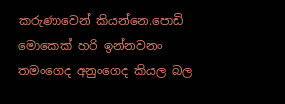කරුණාවෙන් කියන්නෙ.පොඩි මොකෙක් හරි ඉන්නවනං තමංගෙද අනුංගෙද කියල බල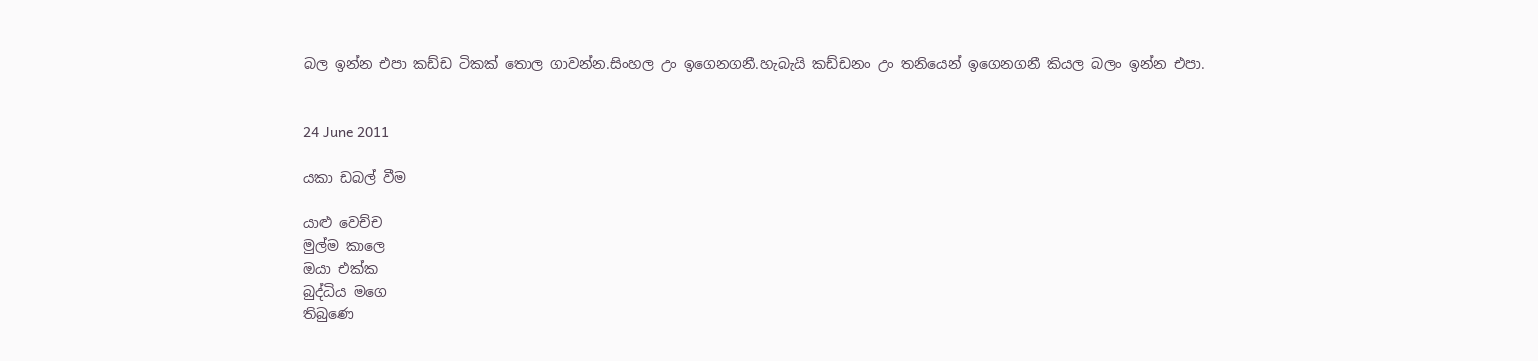බල ඉන්න එපා කඩ්ඩ ටිකක් තොල ගාවන්න.සිංහල උං ඉගෙනගනී.හැබැයි කඩ්ඩනං උං තනියෙන් ඉගෙනගනී කියල බලං ඉන්න එපා.


24 June 2011

යකා ඩබල් වීම

යාළු වෙච්ච
මුල්ම කාලෙ
ඔයා එක්ක
බුද්ධිය මගෙ
තිබුණෙ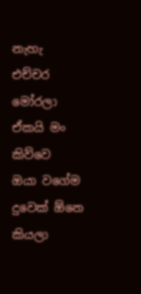නැහැ
එච්චර මෝරලා
ඒකයි මං කිව්වෙ
ඔයා වගේම
දුවෙක් ඕනෙ කියලා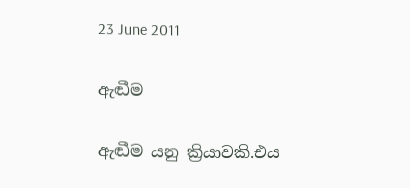23 June 2011

ඇඬීම

ඇඬීම යනු ක්‍රියාවකි.එය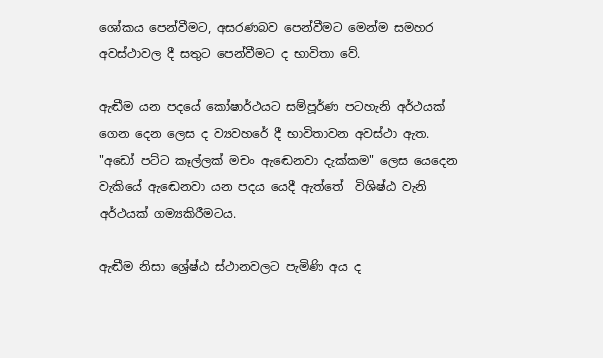ශෝකය පෙන්වීමට, අසරණබව පෙන්වීමට මෙන්ම සමහර අවස්ථාවල දී සතුට පෙන්වීමට ද භාවිතා වේ.

ඇඬීම යන පදයේ කෝෂාර්ථයට සම්පූර්ණ පටහැනි අර්ථයක් ගෙන දෙන ලෙස ද ව්‍යවහරේ දී භාවිතාවන අවස්ථා ඇත.
"අඩෝ පට්ට කෑල්ලක් මචං ඇඬෙනවා දැක්කම" ලෙස යෙදෙන වැකියේ ඇඬෙනවා යන පදය යෙදී ඇත්තේ  විශිෂ්ඨ වැනි අර්ථයක් ගම්‍යකිරීමටය.

ඇඬීම නිසා ශ්‍රේෂ්ඨ ස්ථානවලට පැමිණි අය ද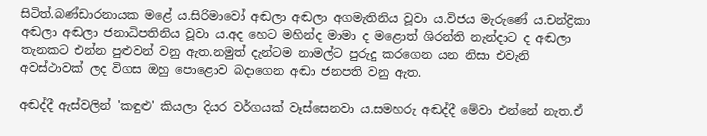සිටිත්.බණ්ඩාරනායක මළේ ය.සිරිමාවෝ අඬලා අඬලා අගමැතිනිය වූවා ය.විජය මැරුණේ ය.චන්ද්‍රිකා අඬලා අඬලා ජනාධිපතිනිය වූවා ය.අද හෙට මහින්ද මාමා ද මළොත් ශිරන්ති නැන්දාට ද අඬලා තැනකට එන්න පුළුවන් වනු ඇත.නමුත් දැන්ටම නාමල්ට පුරුදු කරගෙන යන නිසා එවැනි අවස්ථාවක් ලද විගස ඔහු පොළොව බදාගෙන අඬා ජනපති වනු ඇත.

අඬද්දී ඇස්වලින් 'කඳුළු' කියලා දියර වර්ගයක් වෑස්සෙනවා ය.සමහරු අඬද්දී මේවා එන්නේ නැත.ඒ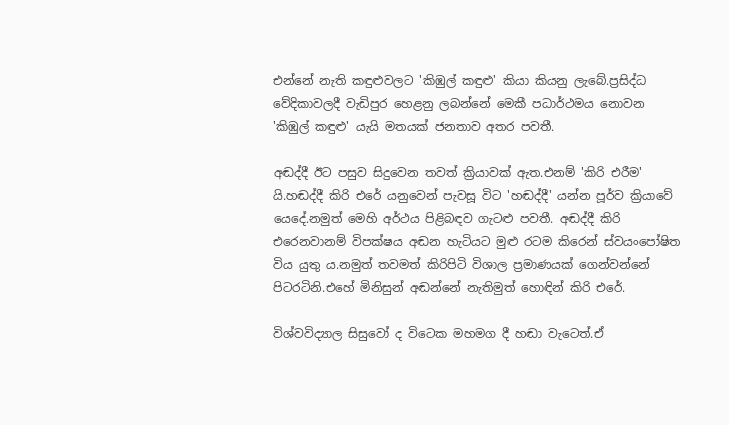එන්නේ නැති කඳුළුවලට 'කිඹුල් කඳුළු' කියා කියනු ලැබේ.ප්‍රසිද්ධ වේදිකාවලදී වැඩිපුර හෙළනු ලබන්නේ මෙකී පධාර්ථමය නොවන 'කිඹුල් කඳුළු' යැයි මතයක් ජනතාව අතර පවතී.

අඬද්දී ඊට පසුව සිදුවෙන තවත් ක්‍රියාවක් ඇත.එනම් 'කිරි එරීම' යි.හඬද්දී කිරි එරේ යනුවෙන් පැවසූ විට 'හඬද්දී' යන්න පූර්ව ක්‍රියාවේ යෙදේ.නමුත් මෙහි අර්ථය පිළිබඳව ගැටළු පවතී. අඬද්දී කිරි එරෙනවානම් විපක්ෂය අඬන හැටියට මුළු රටම කිරෙන් ස්වයංපෝෂිත විය යුතු ය.නමුත් තවමත් කිරිපිටි විශාල ප්‍රමාණයක් ගෙන්වන්නේ පිටරටිනි.එහේ මිනිසුන් අඬන්නේ නැතිමුත් හොඳින් කිරි එරේ.

විශ්වවිද්‍යාල සිසුවෝ ද විටෙක මහමග දී හඬා වැටෙත්.ඒ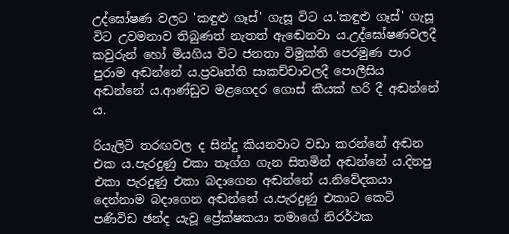උද්ඝෝෂණ වලට 'කඳුළු ගෑස්' ගැසූ විට ය.'කඳුළු ගෑස්' ගැසූ විට උවමනාව තිබුණත් නැතත් ඇඬෙනවා ය.උද්ඝෝෂණවලදී කවුරුන් හෝ මියගිය විට ජනතා විමුක්ති පෙරමුණ පාර පුරාම අඬන්නේ ය.ප්‍රවෘත්ති සාකච්චාවලදී පොලීසිය අඬන්නේ ය.ආණ්ඩුව මළගෙදර ගොස් කීයක් හරි දී අඬන්නේ ය.

රියැලිටි තරඟවල ද සින්දු කියනවාට වඩා කරන්නේ අඬන එක ය.පැරදුණු එකා තෑග්ග ගැන සිතමින් අඬන්නේ ය.දිනපු එකා පැරදුණු එකා බදාගෙන අඬන්නේ ය.නිවේදකයා දෙන්නාම බදාගෙන අඬන්නේ ය.පැරදුණු එකාට කෙටි පණිවිඩ ඡන්ද යැවූ ප්‍රේක්ෂකයා තමාගේ නිරර්ථක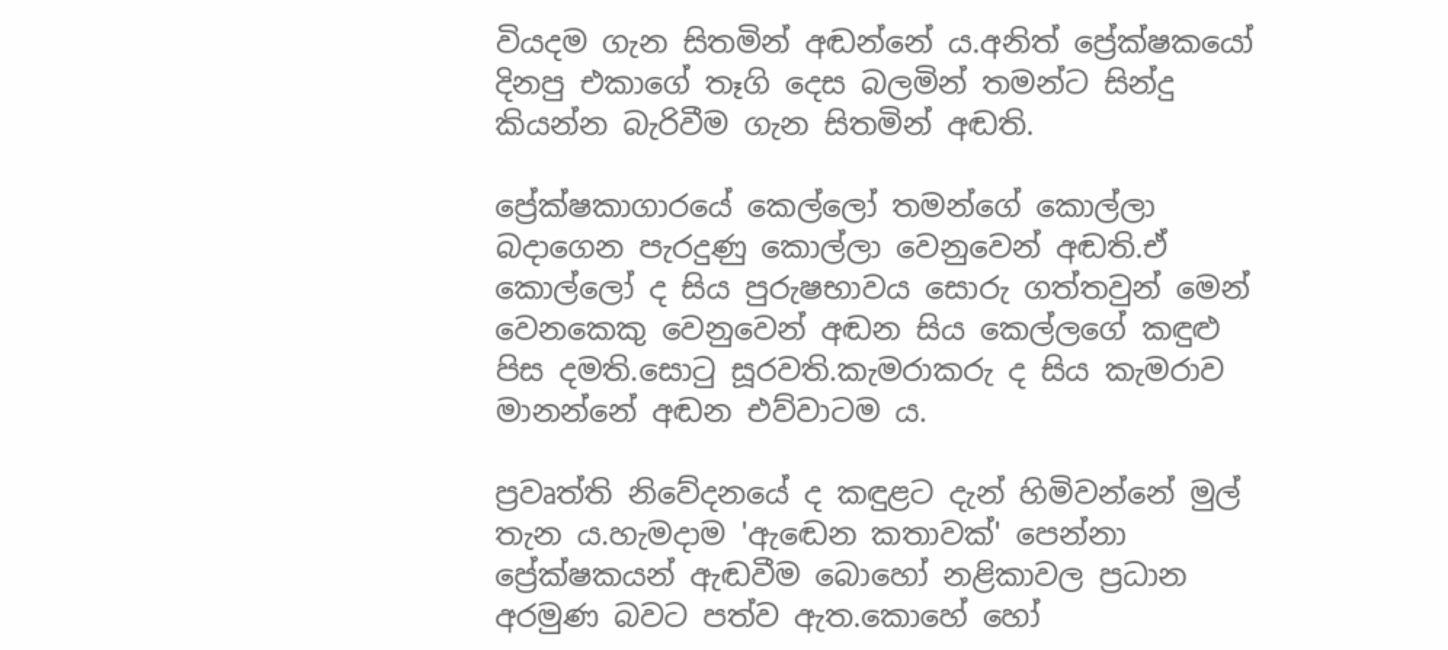වියදම ගැන සිතමින් අඬන්නේ ය.අනිත් ප්‍රේක්ෂකයෝ දිනපු එකාගේ තෑගි දෙස බලමින් තමන්ට සින්දු කියන්න බැරිවීම ගැන සිතමින් අඬති.

ප්‍රේක්ෂකාගාරයේ කෙල්ලෝ තමන්ගේ කොල්ලා බදාගෙන පැරදුණු කොල්ලා වෙනුවෙන් අඬති.ඒ කොල්ලෝ ද සිය පුරුෂභාවය සොරු ගත්තවුන් මෙන් වෙනකෙකු වෙනුවෙන් අඬන සිය කෙල්ලගේ කඳුළු පිස දමති.සොටු සූරවති.කැමරාකරු ද සිය කැමරාව මානන්නේ අඬන එව්වාටම ය.

ප්‍රවෘත්ති නිවේදනයේ ද කඳුළට දැන් හිමිවන්නේ මුල් තැන ය.හැමදාම 'ඇඬෙන කතාවක්' පෙන්නා ප්‍රේක්ෂකයන් ඇඬවීම බොහෝ නළිකාවල ප්‍රධාන අරමුණ බවට පත්ව ඇත.කොහේ හෝ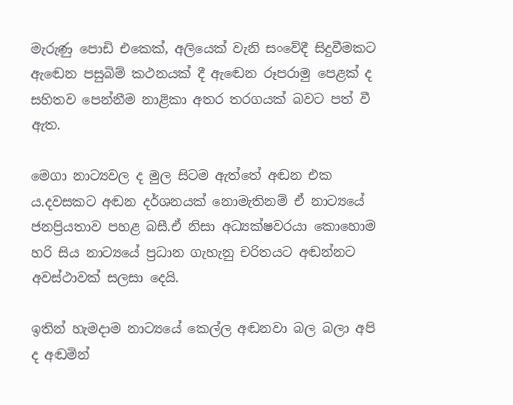මැරුණු පොඩි එකෙක්, අලියෙක් වැනි සංවේදී සිදුවීමකට ඇඬෙන පසුබිම් කථනයක් දී ඇඬෙන රූපරාමු පෙළක් ද සහිතව පෙන්නීම නාළිකා අතර තරගයක් බවට පත් වී ඇත.

මෙගා නාට්‍යවල ද මුල සිටම ඇත්තේ අඬන එක ය.දවසකට අඬන දර්ශනයක් නොමැතිනම් ඒ නාට්‍යයේ ජනප්‍රියතාව පහළ බසී.ඒ නිසා අධ්‍යක්ෂවරයා කොහොම හරි සිය නාට්‍යයේ ප්‍රධාන ගැහැනු චරිතයට අඬන්නට අවස්ථාවක් සලසා දෙයි.

ඉතින් හැමදාම නාට්‍යයේ කෙල්ල අඬනවා බල බලා අපි ද අඬමින්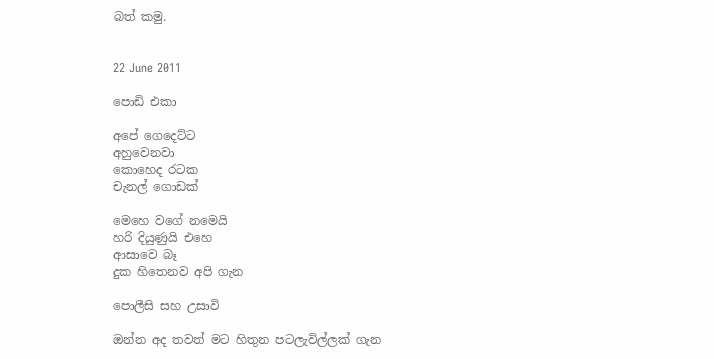බත් කමු.


22 June 2011

පොඩි එකා

අපේ ගෙදෙට්ට
අහුවෙනවා
කොහෙද රටක
චැනල් ගොඩක්

මෙහෙ වගේ නමෙයි
හරි දියුණුයි එහෙ
ආසාවෙ බෑ
දුක හිතෙනව අපි ගැන

පොලීසි සහ උසාවි

ඔන්න අද තවත් මට හිතුන පටලැවිල්ලක් ගැන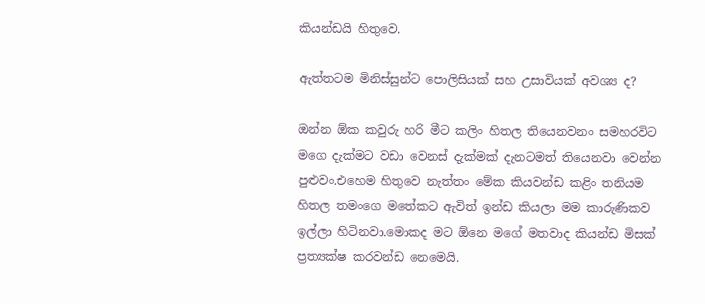කියන්ඩයි හිතුවෙ.

ඇත්තටම මිනිස්සුන්ට පොලිසියක් සහ උසාවියක් අවශ්‍ය ද?

ඔන්න ඕක කවුරු හරි මීට කලිං හිතල තියෙනවනං සමහරවිට මගෙ දැක්මට වඩා වෙනස් දැක්මක් දැනටමත් තියෙනවා වෙන්න පුළුවං.එහෙම හිතුවෙ නැත්තං මේක කියවන්ඩ කළිං තනියම හිතල තමංගෙ මතේකට ඇවිත් ඉන්ඩ කියලා මම කාරුණිකව ඉල්ලා හිටිනවා.මොකද මට ඕනෙ මගේ මතවාද කියන්ඩ මිසක් ප්‍රත්‍යක්ෂ කරවන්ඩ නෙමෙයි.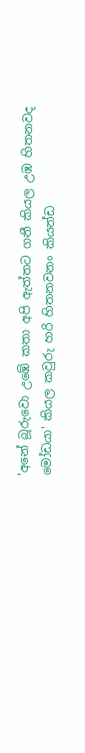'අනේ බූරුවො උඹේ කතා අපි ඇත්තට ගනී කියල උඹ හිතනවද මෝඩයා' කියල කවුරු හරි හිතනවනං කියන්ඩ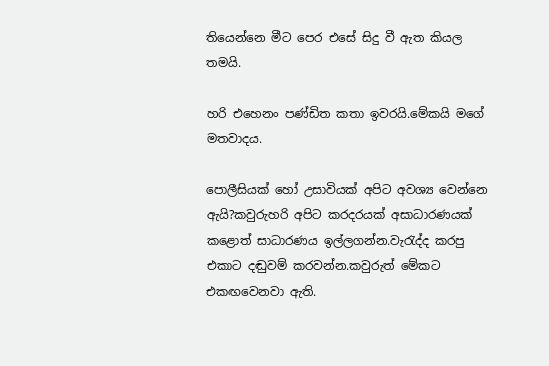තියෙන්නෙ මීට පෙර එසේ සිදු වී ඇත කියල තමයි.

හරි එහෙනං පණ්ඩිත කතා ඉවරයි.මේකයි මගේ මතවාදය.

පොලීසියක් හෝ උසාවියක් අපිට අවශ්‍ය වෙන්නෙ ඇයි?කවුරුහරි අපිට කරදරයක් අසාධාරණයක් කළොත් සාධාරණය ඉල්ලගන්න.වැරැද්ද කරපු එකාට දඬුවම් කරවන්න.කවුරුත් මේකට එකඟවෙනවා ඇති.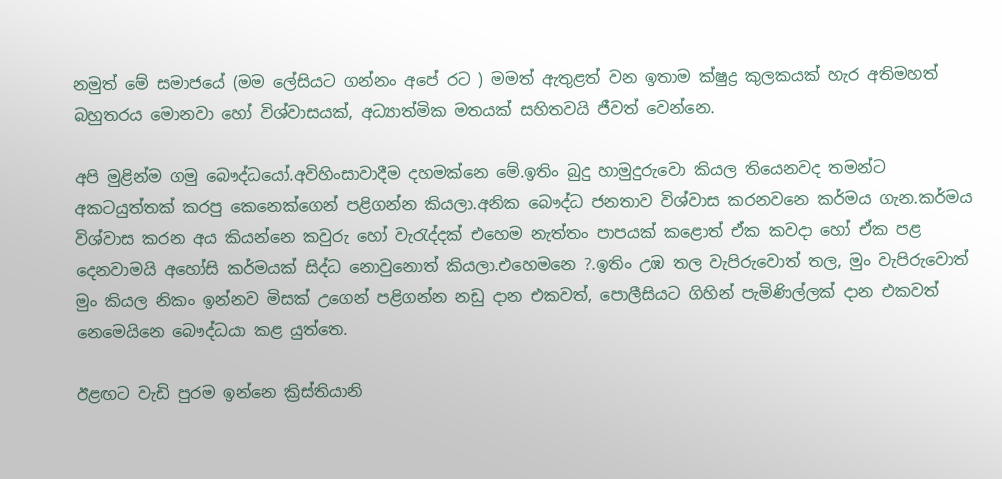නමුත් මේ සමාජයේ (මම ලේසියට ගන්නං අපේ රට ) මමත් ඇතුළත් වන ඉතාම ක්ෂුද්‍ර කුලකයක් හැර අතිමහත් බහුතරය මොනවා හෝ විශ්වාසයක්, අධ්‍යාත්මික මතයක් සහිතවයි ජීවත් වෙන්නෙ.

අපි මුළින්ම ගමු බෞද්ධයෝ.අවිහිංසාවාදීම දහමක්නෙ මේ.ඉතිං බුදු හාමුදුරුවො කියල තියෙනවද තමන්ට අකටයුත්තක් කරපු කෙනෙක්ගෙන් පළිගන්න කියලා.අනික බෞද්ධ ජනතාව විශ්වාස කරනවනෙ කර්මය ගැන.කර්මය විශ්වාස කරන අය කියන්නෙ කවුරු හෝ වැරැද්දක් එහෙම නැත්තං පාපයක් කළොත් ඒක කවදා හෝ ඒක පළ දෙනවාමයි අහෝසි කර්මයක් සිද්ධ නොවුනොත් කියලා.එහෙමනෙ ?.ඉතිං උඹ තල වැපිරුවොත් තල, මුං වැපිරුවොත් මුං කියල නිකං ඉන්නව මිසක් උගෙන් පළිගන්න නඩු දාන එකවත්, පොලීසියට ගිහින් පැමිණිල්ලක් දාන එකවත් නෙමෙයිනෙ බෞද්ධයා කළ යුත්තෙ.

ඊළඟට වැඩි පුරම ඉන්නෙ ක්‍රිස්තියානි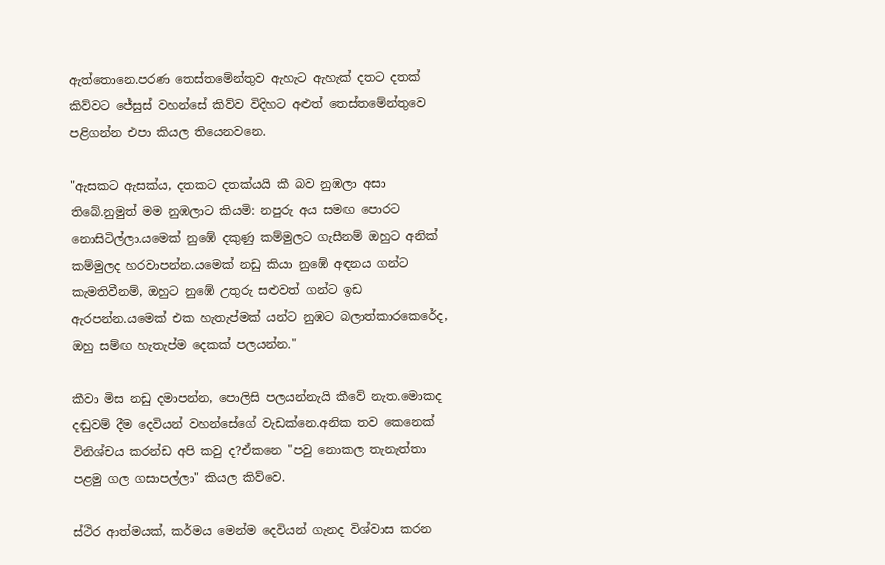ඇත්තොනෙ.පරණ තෙස්තමේන්තුව ඇහැට ඇහැක් දතට දතක් කිව්වට ජේසුස් වහන්සේ කිව්ව විදිහට අළුත් තෙස්තමේන්තුවෙ පළිගන්න එපා කියල තියෙනවනෙ.

"ඇසකට ඇසක්ය, දතකට දතක්යයි කී බව නුඹලා අසා තිබේ.නුමුත් මම නුඹලාට කියමි: නපුරු අය සමඟ පොරට නොසිටිල්ලා.යමෙක් නුඹේ දකුණු කම්මුලට ගැසීනම් ඔහුට අනික් කම්මුලද හරවාපන්න.යමෙක් නඩු කියා නුඹේ අඳනය ගන්ට කැමතිවීනම්, ඔහුට නුඹේ උතුරු සළුවත් ගන්ට ඉඩ ඇරපන්න.යමෙක් එක හැතැප්මක් යන්ට නුඹට බලාත්කාරකෙරේද, ඔහු සම්ඟ හැතැප්ම දෙකක් පලයන්න."

කීවා මිස නඩු දමාපන්න, පොලිසි පලයන්නැයි කීවේ නැත.මොකද දඬුවම් දීම දෙවියන් වහන්සේගේ වැඩක්නෙ.අනික තව කෙනෙක් විනිශ්චය කරන්ඩ අපි කවු ද?ඒකනෙ "පවු නොකල තැනැත්තා පළමු ගල ගසාපල්ලා" කියල කිව්වෙ.

ස්ථිර ආත්මයක්, කර්මය මෙන්ම දෙවියන් ගැනද විශ්වාස කරන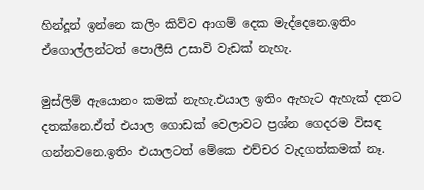හින්දූන් ඉන්නෙ කලිං කිව්ව ආගම් දෙක මැද්දෙනෙ.ඉතිං ඒගොල්ලන්ටත් පොලීසි උසාවි වැඩක් නැහැ.

මුස්ලිම් ඇයොනං කමක් නැහැ.එයාල ඉතිං ඇහැට ඇහැක් දතට දතක්නෙ.ඒත් එයාල ගොඩක් වෙලාවට ප්‍රශ්න ගෙදරම විසඳ ගන්නවනෙ.ඉතිං එයාලටත් මේකෙ එච්චර වැදගත්කමක් නෑ.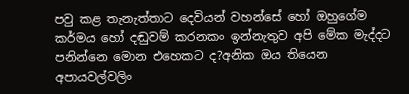පවු කළ තැනැත්තාට දෙවියන් වහන්සේ හෝ ඔහුගේම කර්මය හෝ දඬුවම් කරනකං ඉන්නැතුව අපි මේක මැද්දට පනින්නෙ මොන එහෙකට ද?අනික ඔය තියෙන අපායවල්වලිං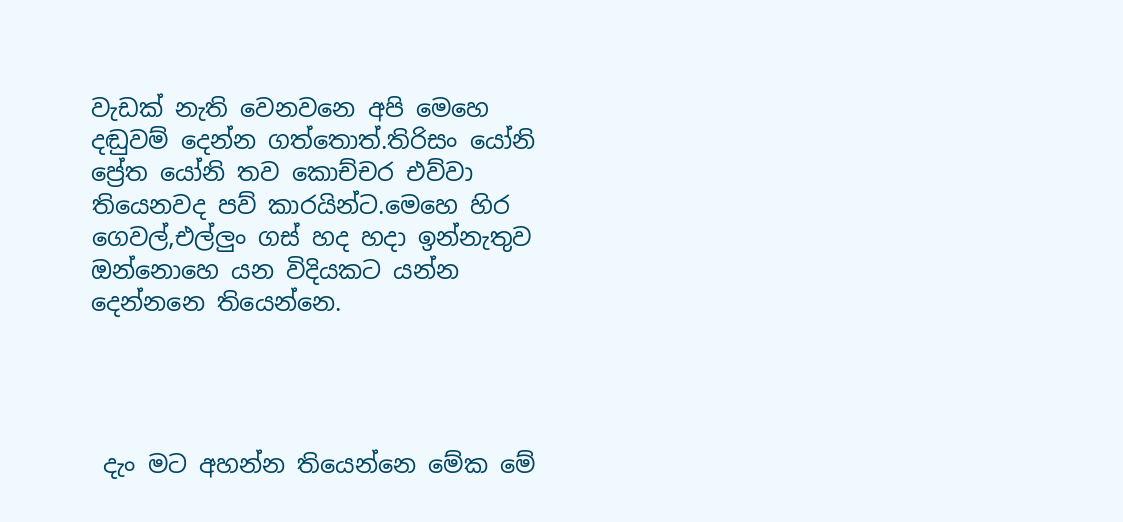වැඩක් නැති වෙනවනෙ අපි මෙහෙ දඬුවම් දෙන්න ගත්තොත්.තිරිසං යෝනි ප්‍රේත යෝනි තව කොච්චර එව්වා තියෙනවද පව් කාරයින්ට.මෙහෙ හිර ගෙවල්,එල්ලුං ගස් හද හදා ඉන්නැතුව ඔන්නොහෙ යන විදියකට යන්න දෙන්නනෙ තියෙන්නෙ.




 දැං මට අහන්න තියෙන්නෙ මේක මේ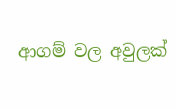ආගම් වල අවුලක්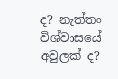ද? නැත්තං විශ්වාසයේ අවුලක් ද?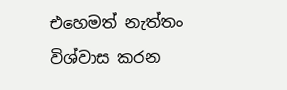එහෙමත් නැත්තං විශ්වාස කරන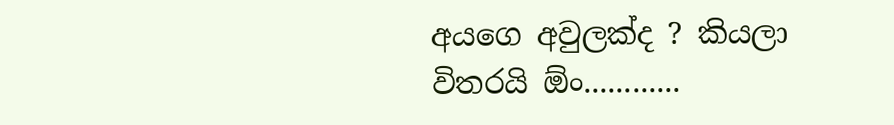අයගෙ අවුලක්ද ? කියලා විතරයි ඕං............